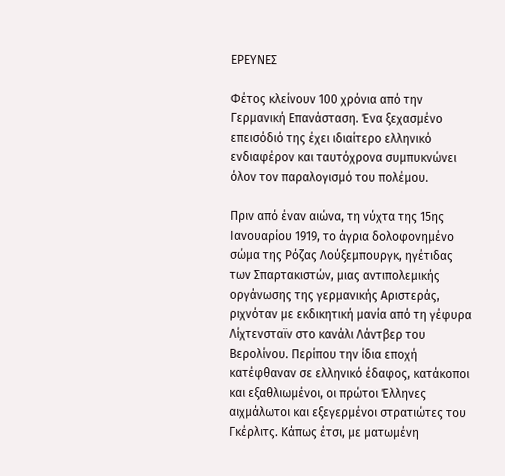ΕΡΕΥΝΕΣ

Φέτος κλείνουν 100 χρόνια από την Γερμανική Επανάσταση. Ένα ξεχασμένο επεισόδιό της έχει ιδιαίτερο ελληνικό ενδιαφέρον και ταυτόχρονα συμπυκνώνει όλον τον παραλογισμό του πολέμου.

Πριν από έναν αιώνα, τη νύχτα της 15ης Ιανουαρίου 1919, το άγρια δολοφονημένο σώμα της Ρόζας Λούξεμπουργκ, ηγέτιδας των Σπαρτακιστών, μιας αντιπολεμικής οργάνωσης της γερμανικής Αριστεράς, ριχνόταν με εκδικητική μανία από τη γέφυρα Λίχτενσταϊν στο κανάλι Λάντβερ του Βερολίνου. Περίπου την ίδια εποχή κατέφθαναν σε ελληνικό έδαφος, κατάκοποι και εξαθλιωμένοι, οι πρώτοι Έλληνες αιχμάλωτοι και εξεγερμένοι στρατιώτες του Γκέρλιτς. Κάπως έτσι, με ματωμένη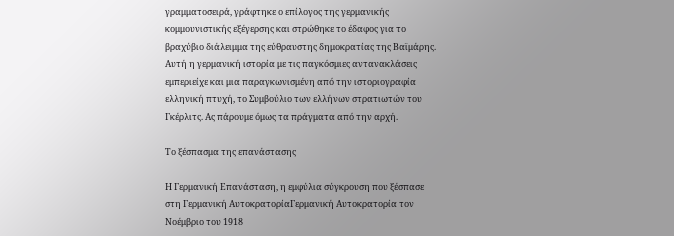γραμματοσειρά, γράφτηκε ο επίλογος της γερμανικής κομμουνιστικής εξέγερσης και στρώθηκε το έδαφος για το βραχύβιο διάλειμμα της εύθραυστης δημοκρατίας της Βαϊμάρης. Αυτή η γερμανική ιστορία με τις παγκόσμιες αντανακλάσεις εμπεριείχε και μια παραγκωνισμένη από την ιστοριογραφία ελληνική πτυχή, το Συμβούλιο των ελλήνων στρατιωτών του Γκέρλιτς. Ας πάρουμε όμως τα πράγματα από την αρχή.

Το ξέσπασμα της επανάστασης

Η Γερμανική Επανάσταση, η εμφύλια σύγκρουση που ξέσπασε στη Γερμανική ΑυτοκρατορίαΓερμανική Αυτοκρατορία τον Νοέμβριο του 1918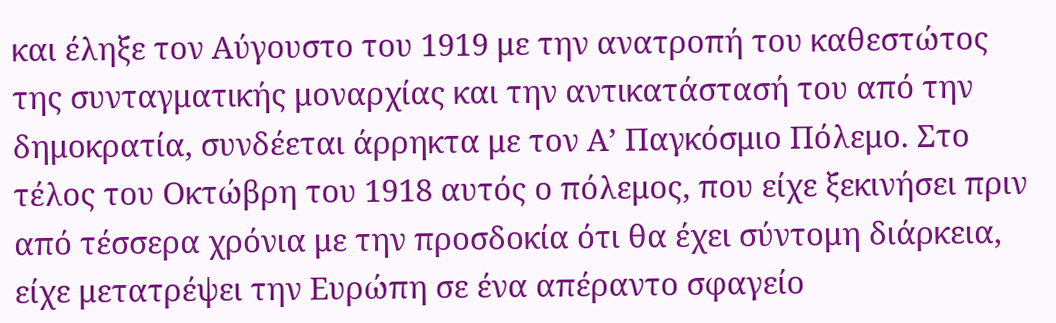και έληξε τον Αύγουστο του 1919 με την ανατροπή του καθεστώτος της συνταγματικής μοναρχίας και την αντικατάστασή του από την δημοκρατία, συνδέεται άρρηκτα με τον Α’ Παγκόσμιο Πόλεμο. Στο τέλος του Οκτώβρη του 1918 αυτός ο πόλεμος, που είχε ξεκινήσει πριν από τέσσερα χρόνια με την προσδοκία ότι θα έχει σύντομη διάρκεια, είχε μετατρέψει την Ευρώπη σε ένα απέραντο σφαγείο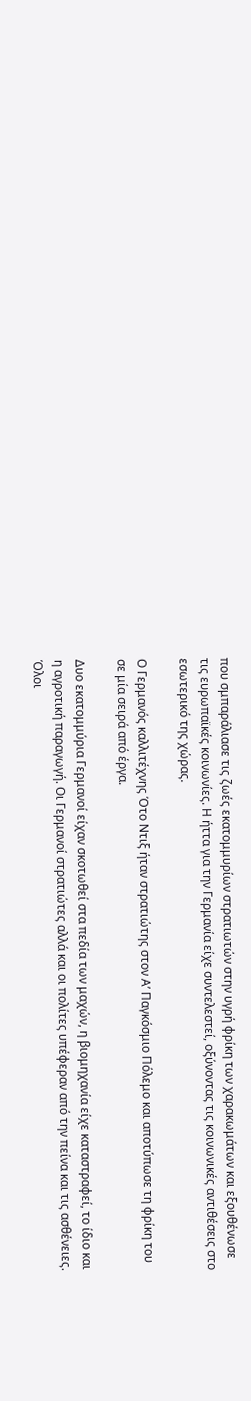που σμπαράλιασε τις ζωές εκατομμυρίων στρατιωτών στην υγρή φρίκη των χαρακωμάτων και εξουθένωσε τις ευρωπαϊκές κοινωνίες. Η ήττα για την Γερμανία είχε συντελεστεί, οξύνοντας τις κοινωνικές αντιθέσεις στο εσωτερικό της χώρας.

Ο Γερμανός καλλιτέχνης Ότο Ντιξ ήταν στρατιώτης στον Α’ Παγκόσμιο Πόλεμο και αποτύπωσε τη φρίκη του σε μία σειρά από έργα.

Δυο εκατομμύρια Γερμανοί είχαν σκοτωθεί στα πεδία των μαχών, η βιομηχανία είχε καταστραφεί, το ίδιο και η αγροτική παραγωγή. Οι Γερμανοί στρατιώτες αλλά και οι πολίτες υπέφεραν από την πείνα και τις ασθένειες. Όλοι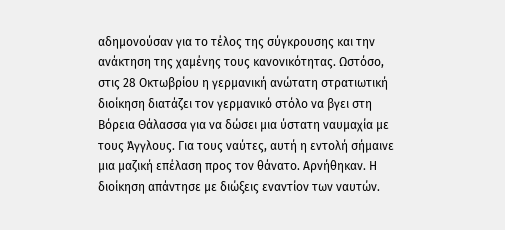αδημονούσαν για το τέλος της σύγκρουσης και την ανάκτηση της χαμένης τους κανονικότητας. Ωστόσο, στις 28 Οκτωβρίου η γερμανική ανώτατη στρατιωτική διοίκηση διατάζει τον γερμανικό στόλο να βγει στη Βόρεια Θάλασσα για να δώσει μια ύστατη ναυμαχία με τους Άγγλους. Για τους ναύτες, αυτή η εντολή σήμαινε μια μαζική επέλαση προς τον θάνατο. Αρνήθηκαν. Η διοίκηση απάντησε με διώξεις εναντίον των ναυτών.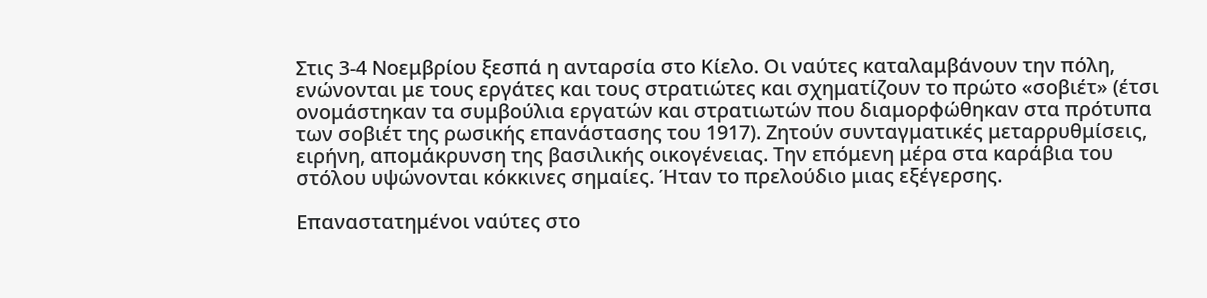Στις 3-4 Νοεμβρίου ξεσπά η ανταρσία στο Κίελο. Οι ναύτες καταλαμβάνουν την πόλη, ενώνονται με τους εργάτες και τους στρατιώτες και σχηματίζουν το πρώτο «σοβιέτ» (έτσι ονομάστηκαν τα συμβούλια εργατών και στρατιωτών που διαμορφώθηκαν στα πρότυπα των σοβιέτ της ρωσικής επανάστασης του 1917). Ζητούν συνταγματικές μεταρρυθμίσεις, ειρήνη, απομάκρυνση της βασιλικής οικογένειας. Την επόμενη μέρα στα καράβια του στόλου υψώνονται κόκκινες σημαίες. Ήταν το πρελούδιο μιας εξέγερσης.

Επαναστατημένοι ναύτες στο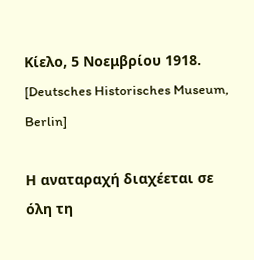Κίελο, 5 Νοεμβρίου 1918. [Deutsches Historisches Museum, Berlin]

Η αναταραχή διαχέεται σε όλη τη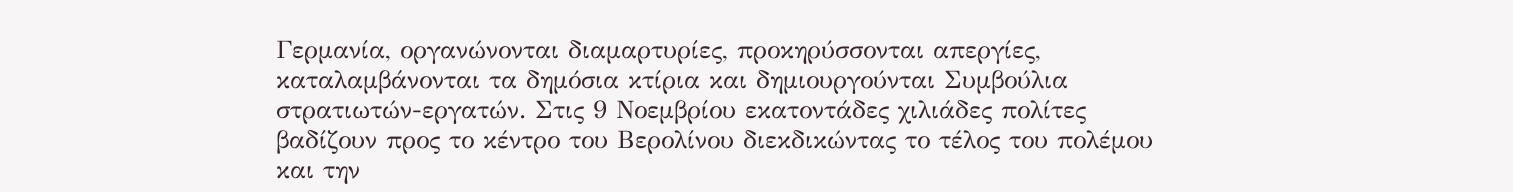Γερμανία, οργανώνονται διαμαρτυρίες, προκηρύσσονται απεργίες, καταλαμβάνονται τα δημόσια κτίρια και δημιουργούνται Συμβούλια στρατιωτών-εργατών. Στις 9 Νοεμβρίου εκατοντάδες χιλιάδες πολίτες βαδίζουν προς το κέντρο του Βερολίνου διεκδικώντας το τέλος του πολέμου και την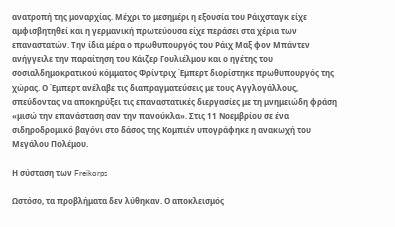ανατροπή της μοναρχίας. Μέχρι το μεσημέρι η εξουσία του Ράιχσταγκ είχε αμφισβητηθεί και η γερμανική πρωτεύουσα είχε περάσει στα χέρια των επαναστατών. Την ίδια μέρα ο πρωθυπουργός του Ράιχ Μαξ φον Μπάντεν ανήγγειλε την παραίτηση του Κάιζερ Γουλιέλμου και ο ηγέτης του σοσιαλδημοκρατικού κόμματος Φρίντριχ Έμπερτ διορίστηκε πρωθυπουργός της χώρας. Ο Έμπερτ ανέλαβε τις διαπραγματεύσεις με τους Αγγλογάλλους, σπεύδοντας να αποκηρύξει τις επαναστατικές διεργασίες με τη μνημειώδη φράση «μισώ την επανάσταση σαν την πανούκλα». Στις 11 Νοεμβρίου σε ένα σιδηροδρομικό βαγόνι στο δάσος της Κομπιέν υπογράφηκε η ανακωχή του Μεγάλου Πολέμου.

Η σύσταση των Freikorps

Ωστόσο, τα προβλήματα δεν λύθηκαν. Ο αποκλεισμός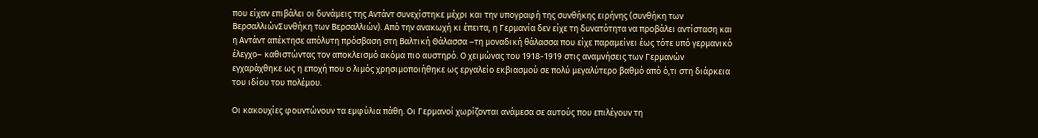που είχαν επιβάλει οι δυνάμεις της Αντάντ συνεχίστηκε μέχρι και την υπογραφή της συνθήκης ειρήνης (συνθήκη των ΒερσαλλιώνΣυνθήκη των Βερσαλλιών). Από την ανακωχή κι έπειτα, η Γερμανία δεν είχε τη δυνατότητα να προβάλει αντίσταση και η Αντάντ απέκτησε απόλυτη πρόσβαση στη Βαλτική Θάλασσα –τη μοναδική θάλασσα που είχε παραμείνει έως τότε υπό γερμανικό έλεγχο– καθιστώντας τον αποκλεισμό ακόμα πιο αυστηρό. Ο χειμώνας του 1918-1919 στις αναμνήσεις των Γερμανών εγχαράχθηκε ως η εποχή που ο λιμός χρησιμοποιήθηκε ως εργαλείο εκβιασμού σε πολύ μεγαλύτερο βαθμό από ό,τι στη διάρκεια του ιδίου του πολέμου.

Οι κακουχίες φουντώνουν τα εμφύλια πάθη. Οι Γερμανοί χωρίζονται ανάμεσα σε αυτούς που επιλέγουν τη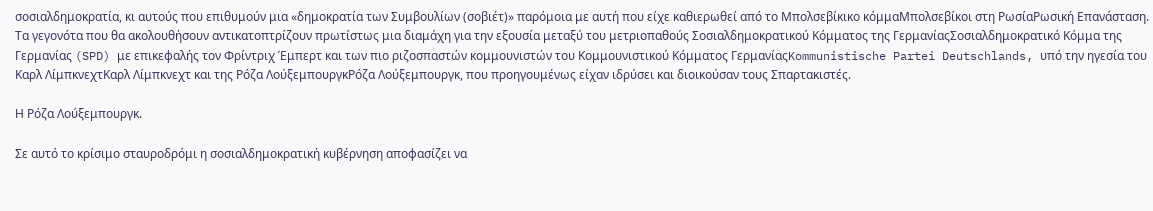σοσιαλδημοκρατία, κι αυτούς που επιθυμούν μια «δημοκρατία των Συμβουλίων (σοβιέτ)» παρόμοια με αυτή που είχε καθιερωθεί από το Μπολσεβίκικο κόμμαΜπολσεβίκοι στη ΡωσίαΡωσική Επανάσταση. Τα γεγονότα που θα ακολουθήσουν αντικατοπτρίζουν πρωτίστως μια διαμάχη για την εξουσία μεταξύ του μετριοπαθούς Σοσιαλδημοκρατικού Κόμματος της ΓερμανίαςΣοσιαλδημοκρατικό Κόμμα της Γερμανίας (SPD) με επικεφαλής τον Φρίντριχ Έμπερτ και των πιο ριζοσπαστών κομμουνιστών του Κομμουνιστικού Κόμματος ΓερμανίαςKommunistische Partei Deutschlands, υπό την ηγεσία του Καρλ ΛίμπκνεχτΚαρλ Λίμπκνεχτ και της Ρόζα ΛούξεμπουργκΡόζα Λούξεμπουργκ, που προηγουμένως είχαν ιδρύσει και διοικούσαν τους Σπαρτακιστές.

Η Ρόζα Λούξεμπουργκ.

Σε αυτό το κρίσιμο σταυροδρόμι η σοσιαλδημοκρατική κυβέρνηση αποφασίζει να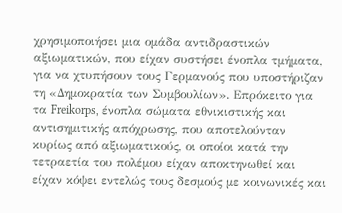χρησιμοποιήσει μια ομάδα αντιδραστικών αξιωματικών, που είχαν συστήσει ένοπλα τμήματα, για να χτυπήσουν τους Γερμανούς που υποστήριζαν τη «Δημοκρατία των Συμβουλίων». Επρόκειτο για τα Freikorps, ένοπλα σώματα εθνικιστικής και αντισημιτικής απόχρωσης, που αποτελούνταν κυρίως από αξιωματικούς, οι οποίοι κατά την τετραετία του πολέμου είχαν αποκτηνωθεί και είχαν κόψει εντελώς τους δεσμούς με κοινωνικές και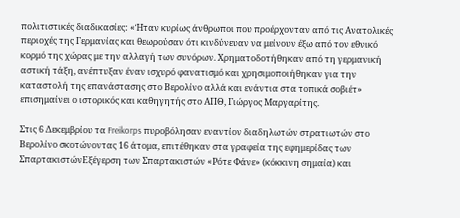πολιτιστικές διαδικασίες: «Ήταν κυρίως άνθρωποι που προέρχονταν από τις Ανατολικές περιοχές της Γερμανίας και θεωρούσαν ότι κινδύνευαν να μείνουν έξω από τον εθνικό κορμό της χώρας με την αλλαγή των συνόρων. Χρηματοδοτήθηκαν από τη γερμανική αστική τάξη, ανέπτυξαν έναν ισχυρό φανατισμό και χρησιμοποιήθηκαν για την καταστολή της επανάστασης στο Βερολίνο αλλά και ενάντια στα τοπικά σοβιέτ» επισημαίνει ο ιστορικός και καθηγητής στο ΑΠΘ, Γιώργος Μαργαρίτης.

Στις 6 Δεκεμβρίου τα Freikorps πυροβόλησαν εναντίον διαδηλωτών στρατιωτών στο Βερολίνο σκοτώνοντας 16 άτομα, επιτέθηκαν στα γραφεία της εφημερίδας των ΣπαρτακιστώνΕξέγερση των Σπαρτακιστών «Ρότε Φάνε» (κόκκινη σημαία) και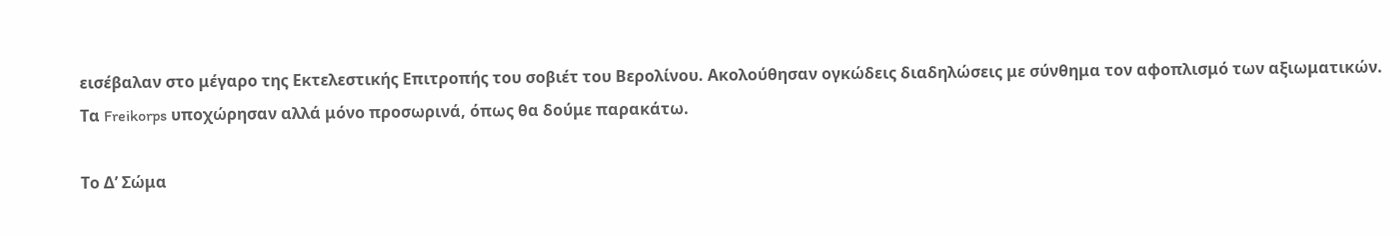εισέβαλαν στο μέγαρο της Εκτελεστικής Επιτροπής του σοβιέτ του Βερολίνου. Ακολούθησαν ογκώδεις διαδηλώσεις με σύνθημα τον αφοπλισμό των αξιωματικών. Τα Freikorps υποχώρησαν αλλά μόνο προσωρινά, όπως θα δούμε παρακάτω.

Το Δ’ Σώμα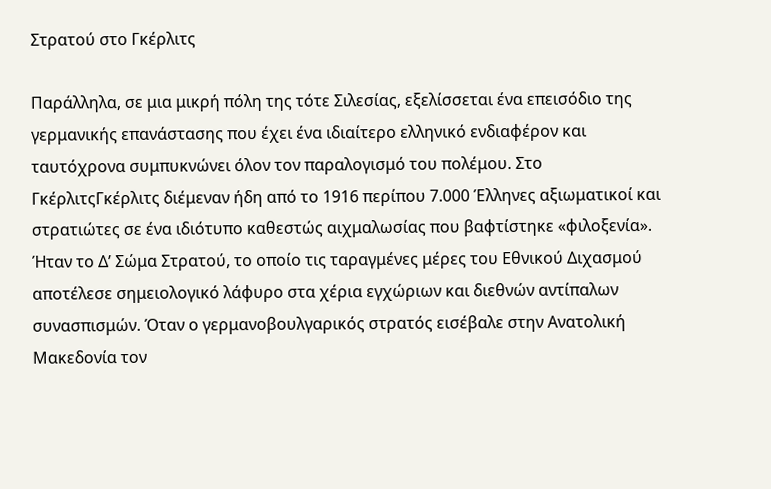Στρατού στο Γκέρλιτς

Παράλληλα, σε μια μικρή πόλη της τότε Σιλεσίας, εξελίσσεται ένα επεισόδιο της γερμανικής επανάστασης που έχει ένα ιδιαίτερο ελληνικό ενδιαφέρον και ταυτόχρονα συμπυκνώνει όλον τον παραλογισμό του πολέμου. Στο ΓκέρλιτςΓκέρλιτς διέμεναν ήδη από το 1916 περίπου 7.000 Έλληνες αξιωματικοί και στρατιώτες σε ένα ιδιότυπο καθεστώς αιχμαλωσίας που βαφτίστηκε «φιλοξενία». Ήταν το Δ’ Σώμα Στρατού, το οποίο τις ταραγμένες μέρες του Εθνικού Διχασμού αποτέλεσε σημειολογικό λάφυρο στα χέρια εγχώριων και διεθνών αντίπαλων συνασπισμών. Όταν ο γερμανοβουλγαρικός στρατός εισέβαλε στην Ανατολική Μακεδονία τον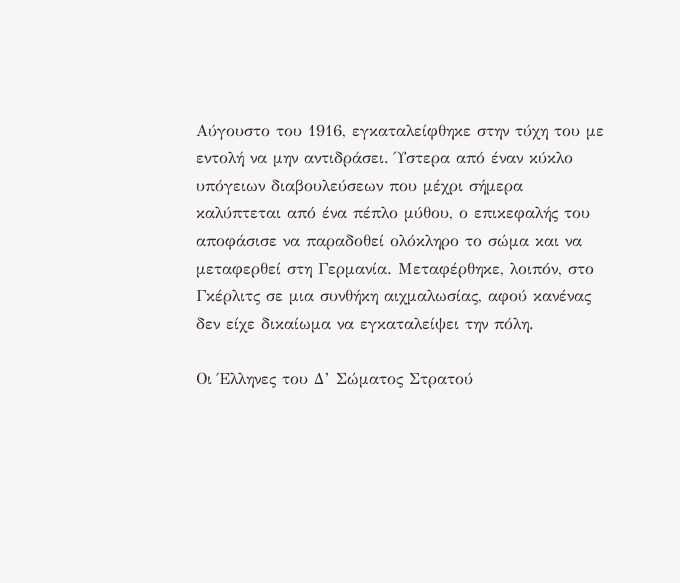Αύγουστο του 1916, εγκαταλείφθηκε στην τύχη του με εντολή να μην αντιδράσει. Ύστερα από έναν κύκλο υπόγειων διαβουλεύσεων που μέχρι σήμερα καλύπτεται από ένα πέπλο μύθου, ο επικεφαλής του αποφάσισε να παραδοθεί ολόκληρο το σώμα και να μεταφερθεί στη Γερμανία. Μεταφέρθηκε, λοιπόν, στο Γκέρλιτς σε μια συνθήκη αιχμαλωσίας, αφού κανένας δεν είχε δικαίωμα να εγκαταλείψει την πόλη.

Οι Έλληνες του Δ’ Σώματος Στρατού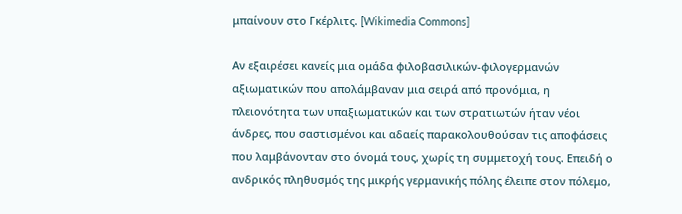μπαίνουν στο Γκέρλιτς. [Wikimedia Commons]

Αν εξαιρέσει κανείς μια ομάδα φιλοβασιλικών-φιλογερμανών αξιωματικών που απολάμβαναν μια σειρά από προνόμια, η πλειονότητα των υπαξιωματικών και των στρατιωτών ήταν νέοι άνδρες, που σαστισμένοι και αδαείς παρακολουθούσαν τις αποφάσεις που λαμβάνονταν στο όνομά τους, χωρίς τη συμμετοχή τους. Επειδή ο ανδρικός πληθυσμός της μικρής γερμανικής πόλης έλειπε στον πόλεμο,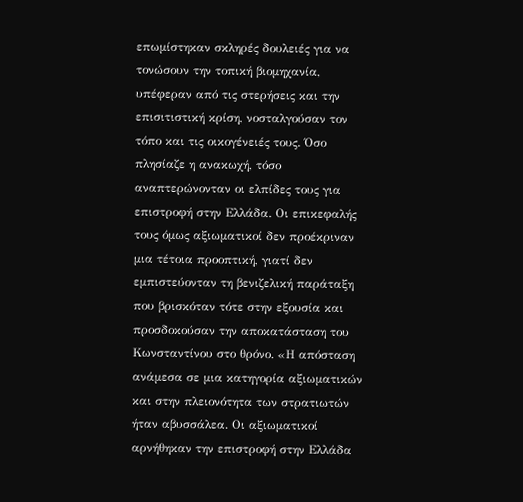επωμίστηκαν σκληρές δουλειές για να τονώσουν την τοπική βιομηχανία, υπέφεραν από τις στερήσεις και την επισιτιστική κρίση, νοσταλγούσαν τον τόπο και τις οικογένειές τους. Όσο πλησίαζε η ανακωχή, τόσο αναπτερώνονταν οι ελπίδες τους για επιστροφή στην Ελλάδα. Οι επικεφαλής τους όμως αξιωματικοί δεν προέκριναν μια τέτοια προοπτική, γιατί δεν εμπιστεύονταν τη βενιζελική παράταξη που βρισκόταν τότε στην εξουσία και προσδοκούσαν την αποκατάσταση του Κωνσταντίνου στο θρόνο. «Η απόσταση ανάμεσα σε μια κατηγορία αξιωματικών και στην πλειονότητα των στρατιωτών ήταν αβυσσάλεα. Οι αξιωματικοί αρνήθηκαν την επιστροφή στην Ελλάδα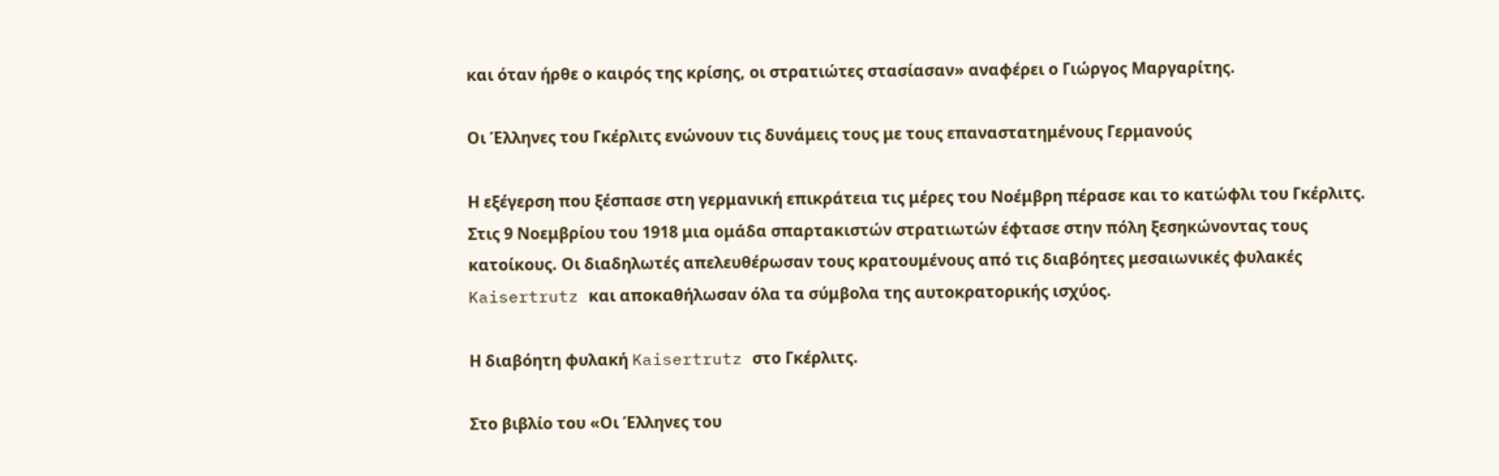και όταν ήρθε ο καιρός της κρίσης, οι στρατιώτες στασίασαν» αναφέρει ο Γιώργος Μαργαρίτης.

Οι Έλληνες του Γκέρλιτς ενώνουν τις δυνάμεις τους με τους επαναστατημένους Γερμανούς

Η εξέγερση που ξέσπασε στη γερμανική επικράτεια τις μέρες του Νοέμβρη πέρασε και το κατώφλι του Γκέρλιτς. Στις 9 Νοεμβρίου του 1918 μια ομάδα σπαρτακιστών στρατιωτών έφτασε στην πόλη ξεσηκώνοντας τους κατοίκους. Οι διαδηλωτές απελευθέρωσαν τους κρατουμένους από τις διαβόητες μεσαιωνικές φυλακές Kaisertrutz και αποκαθήλωσαν όλα τα σύμβολα της αυτοκρατορικής ισχύος.

Η διαβόητη φυλακή Kaisertrutz στο Γκέρλιτς.

Στο βιβλίο του «Οι Έλληνες του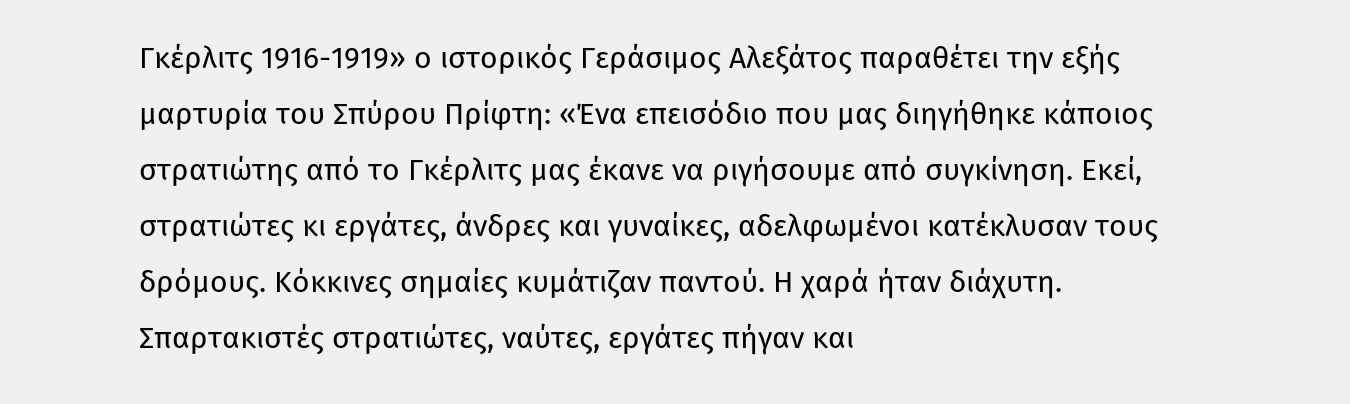Γκέρλιτς 1916-1919» ο ιστορικός Γεράσιμος Αλεξάτος παραθέτει την εξής μαρτυρία του Σπύρου Πρίφτη: «Ένα επεισόδιο που μας διηγήθηκε κάποιος στρατιώτης από το Γκέρλιτς μας έκανε να ριγήσουμε από συγκίνηση. Εκεί, στρατιώτες κι εργάτες, άνδρες και γυναίκες, αδελφωμένοι κατέκλυσαν τους δρόμους. Κόκκινες σημαίες κυμάτιζαν παντού. Η χαρά ήταν διάχυτη. Σπαρτακιστές στρατιώτες, ναύτες, εργάτες πήγαν και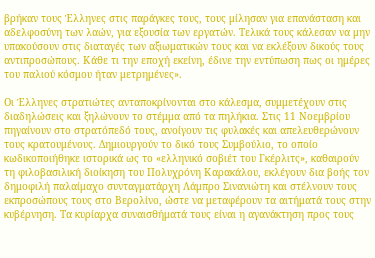βρήκαν τους Έλληνες στις παράγκες τους, τους μίλησαν για επανάσταση και αδελφοσύνη των λαών, για εξουσία των εργατών. Τελικά τους κάλεσαν να μην υπακούσουν στις διαταγές των αξιωματικών τους και να εκλέξουν δικούς τους αντιπροσώπους. Κάθε τι την εποχή εκείνη, έδινε την εντύπωση πως οι ημέρες του παλιού κόσμου ήταν μετρημένες».

Οι Έλληνες στρατιώτες ανταποκρίνονται στο κάλεσμα, συμμετέχουν στις διαδηλώσεις και ξηλώνουν το στέμμα από τα πηλήκια. Στις 11 Νοεμβρίου πηγαίνουν στο στρατόπεδό τους, ανοίγουν τις φυλακές και απελευθερώνουν τους κρατουμένους. Δημιουργούν το δικό τους Συμβούλιο, το οποίο κωδικοποιήθηκε ιστορικά ως το «ελληνικό σοβιέτ του Γκέρλιτς», καθαιρούν τη φιλοβασιλική διοίκηση του Πολυχρόνη Καρακάλου, εκλέγουν δια βοής τον δημοφιλή παλαίμαχο συνταγματάρχη Λάμπρο Σινανιώτη και στέλνουν τους εκπροσώπους τους στο Βερολίνο, ώστε να μεταφέρουν τα αιτήματά τους στην κυβέρνηση. Τα κυρίαρχα συναισθήματά τους είναι η αγανάκτηση προς τους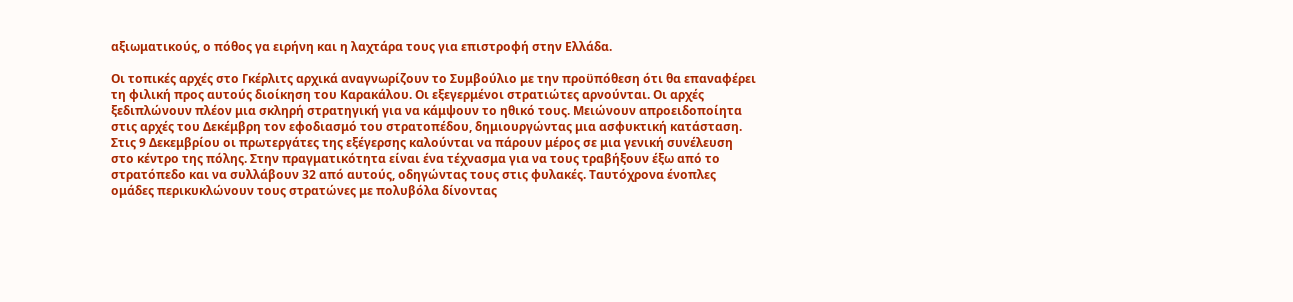αξιωματικούς, ο πόθος γα ειρήνη και η λαχτάρα τους για επιστροφή στην Ελλάδα.

Οι τοπικές αρχές στο Γκέρλιτς αρχικά αναγνωρίζουν το Συμβούλιο με την προϋπόθεση ότι θα επαναφέρει τη φιλική προς αυτούς διοίκηση του Καρακάλου. Οι εξεγερμένοι στρατιώτες αρνούνται. Οι αρχές ξεδιπλώνουν πλέον μια σκληρή στρατηγική για να κάμψουν το ηθικό τους. Μειώνουν απροειδοποίητα στις αρχές του Δεκέμβρη τον εφοδιασμό του στρατοπέδου, δημιουργώντας μια ασφυκτική κατάσταση. Στις 9 Δεκεμβρίου οι πρωτεργάτες της εξέγερσης καλούνται να πάρουν μέρος σε μια γενική συνέλευση στο κέντρο της πόλης. Στην πραγματικότητα είναι ένα τέχνασμα για να τους τραβήξουν έξω από το στρατόπεδο και να συλλάβουν 32 από αυτούς, οδηγώντας τους στις φυλακές. Ταυτόχρονα ένοπλες ομάδες περικυκλώνουν τους στρατώνες με πολυβόλα δίνοντας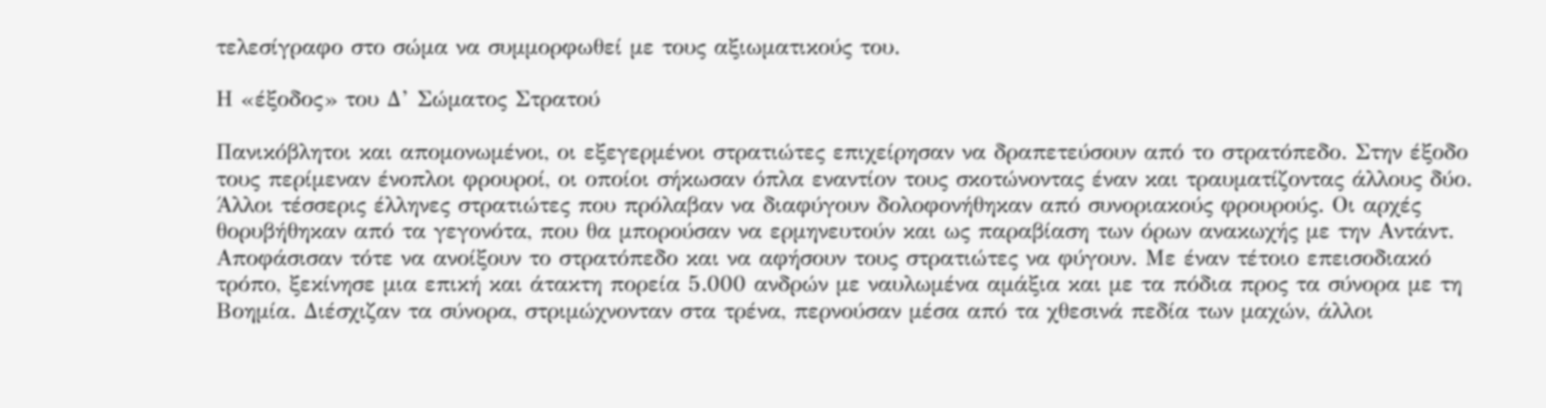τελεσίγραφο στο σώμα να συμμορφωθεί με τους αξιωματικούς του.

Η «έξοδος» του Δ’ Σώματος Στρατού

Πανικόβλητοι και απομονωμένοι, οι εξεγερμένοι στρατιώτες επιχείρησαν να δραπετεύσουν από το στρατόπεδο. Στην έξοδο τους περίμεναν ένοπλοι φρουροί, οι οποίοι σήκωσαν όπλα εναντίον τους σκοτώνοντας έναν και τραυματίζοντας άλλους δύο. Άλλοι τέσσερις έλληνες στρατιώτες που πρόλαβαν να διαφύγουν δολοφονήθηκαν από συνοριακούς φρουρούς. Οι αρχές θορυβήθηκαν από τα γεγονότα, που θα μπορούσαν να ερμηνευτούν και ως παραβίαση των όρων ανακωχής με την Αντάντ. Αποφάσισαν τότε να ανοίξουν το στρατόπεδο και να αφήσουν τους στρατιώτες να φύγουν. Με έναν τέτοιο επεισοδιακό τρόπο, ξεκίνησε μια επική και άτακτη πορεία 5.000 ανδρών με ναυλωμένα αμάξια και με τα πόδια προς τα σύνορα με τη Βοημία. Διέσχιζαν τα σύνορα, στριμώχνονταν στα τρένα, περνούσαν μέσα από τα χθεσινά πεδία των μαχών, άλλοι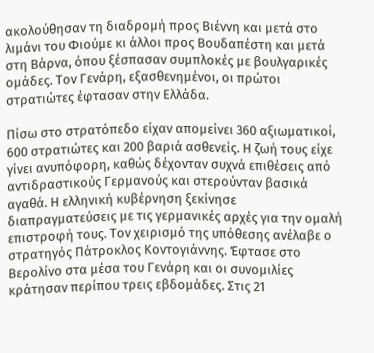ακολούθησαν τη διαδρομή προς Βιέννη και μετά στο λιμάνι του Φιούμε κι άλλοι προς Βουδαπέστη και μετά στη Βάρνα, όπου ξέσπασαν συμπλοκές με βουλγαρικές ομάδες. Τον Γενάρη, εξασθενημένοι, οι πρώτοι στρατιώτες έφτασαν στην Ελλάδα.

Πίσω στο στρατόπεδο είχαν απομείνει 360 αξιωματικοί, 600 στρατιώτες και 200 βαριά ασθενείς. Η ζωή τους είχε γίνει ανυπόφορη, καθώς δέχονταν συχνά επιθέσεις από αντιδραστικούς Γερμανούς και στερούνταν βασικά αγαθά. Η ελληνική κυβέρνηση ξεκίνησε διαπραγματεύσεις με τις γερμανικές αρχές για την ομαλή επιστροφή τους. Τον χειρισμό της υπόθεσης ανέλαβε ο στρατηγός Πάτροκλος Κοντογιάννης. Έφτασε στο Βερολίνο στα μέσα του Γενάρη και οι συνομιλίες κράτησαν περίπου τρεις εβδομάδες. Στις 21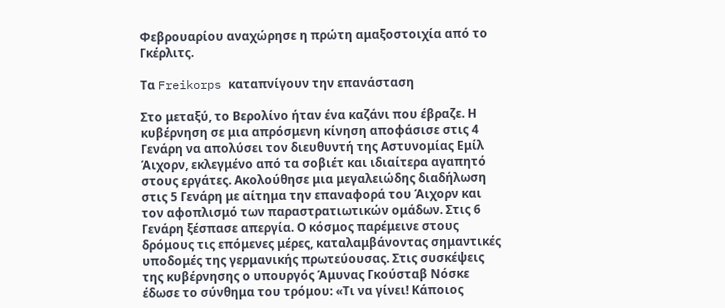Φεβρουαρίου αναχώρησε η πρώτη αμαξοστοιχία από το Γκέρλιτς.

Τα Freikorps καταπνίγουν την επανάσταση

Στο μεταξύ, το Βερολίνο ήταν ένα καζάνι που έβραζε. Η κυβέρνηση σε μια απρόσμενη κίνηση αποφάσισε στις 4 Γενάρη να απολύσει τον διευθυντή της Αστυνομίας Εμίλ Άιχορν, εκλεγμένο από τα σοβιέτ και ιδιαίτερα αγαπητό στους εργάτες. Ακολούθησε μια μεγαλειώδης διαδήλωση στις 5 Γενάρη με αίτημα την επαναφορά του Άιχορν και τον αφοπλισμό των παραστρατιωτικών ομάδων. Στις 6 Γενάρη ξέσπασε απεργία. Ο κόσμος παρέμεινε στους δρόμους τις επόμενες μέρες, καταλαμβάνοντας σημαντικές υποδομές της γερμανικής πρωτεύουσας. Στις συσκέψεις της κυβέρνησης ο υπουργός Άμυνας Γκούσταβ Νόσκε έδωσε το σύνθημα του τρόμου: «Τι να γίνει! Κάποιος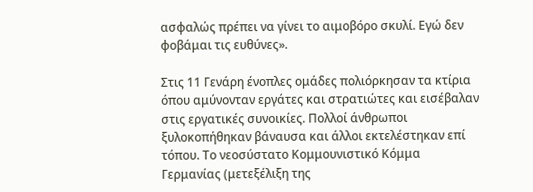ασφαλώς πρέπει να γίνει το αιμοβόρο σκυλί. Εγώ δεν φοβάμαι τις ευθύνες».

Στις 11 Γενάρη ένοπλες ομάδες πολιόρκησαν τα κτίρια όπου αμύνονταν εργάτες και στρατιώτες και εισέβαλαν στις εργατικές συνοικίες. Πολλοί άνθρωποι ξυλοκοπήθηκαν βάναυσα και άλλοι εκτελέστηκαν επί τόπου. Το νεοσύστατο Κομμουνιστικό Κόμμα Γερμανίας (μετεξέλιξη της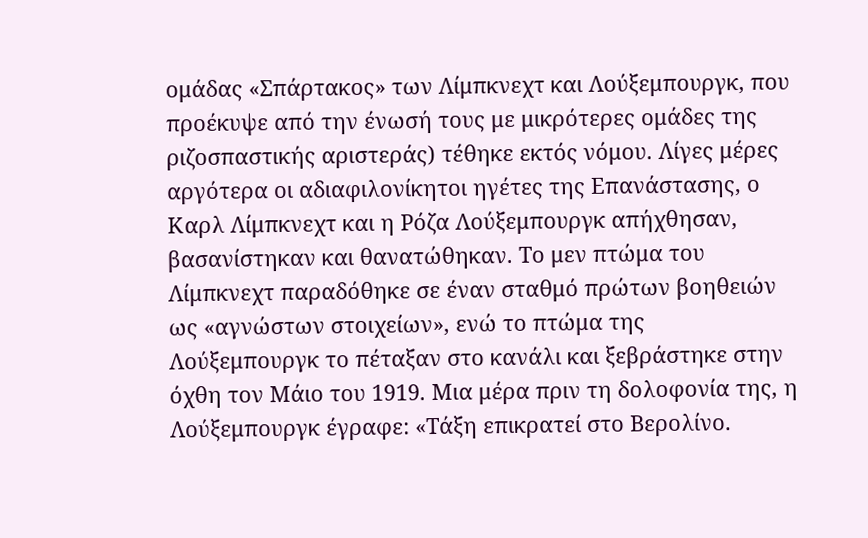ομάδας «Σπάρτακος» των Λίμπκνεχτ και Λούξεμπουργκ, που προέκυψε από την ένωσή τους με μικρότερες ομάδες της ριζοσπαστικής αριστεράς) τέθηκε εκτός νόμου. Λίγες μέρες αργότερα οι αδιαφιλονίκητοι ηγέτες της Επανάστασης, ο Καρλ Λίμπκνεχτ και η Ρόζα Λούξεμπουργκ απήχθησαν, βασανίστηκαν και θανατώθηκαν. Το μεν πτώμα του Λίμπκνεχτ παραδόθηκε σε έναν σταθμό πρώτων βοηθειών ως «αγνώστων στοιχείων», ενώ το πτώμα της Λούξεμπουργκ το πέταξαν στο κανάλι και ξεβράστηκε στην όχθη τον Μάιο του 1919. Μια μέρα πριν τη δολοφονία της, η Λούξεμπουργκ έγραφε: «Τάξη επικρατεί στο Βερολίνο.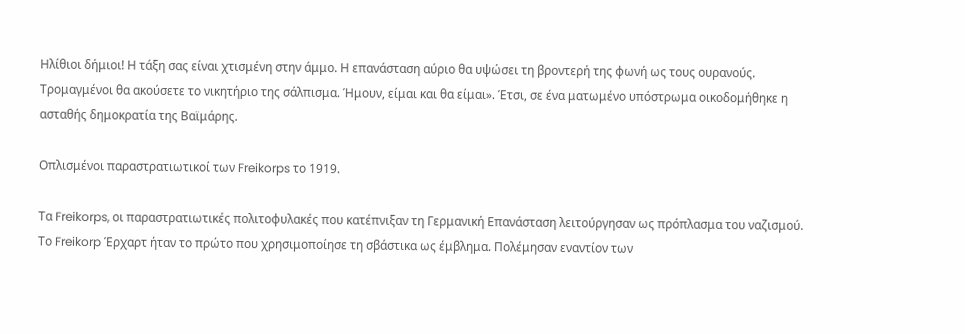Ηλίθιοι δήμιοι! Η τάξη σας είναι χτισμένη στην άμμο. Η επανάσταση αύριο θα υψώσει τη βροντερή της φωνή ως τους ουρανούς. Τρομαγμένοι θα ακούσετε το νικητήριο της σάλπισμα. Ήμουν, είμαι και θα είμαι». Έτσι, σε ένα ματωμένο υπόστρωμα οικοδομήθηκε η ασταθής δημοκρατία της Βαϊμάρης.

Οπλισμένοι παραστρατιωτικοί των Freikorps το 1919.

Τα Freikorps, οι παραστρατιωτικές πολιτοφυλακές που κατέπνιξαν τη Γερμανική Επανάσταση λειτούργησαν ως πρόπλασμα του ναζισμού. Το Freikorp Έρχαρτ ήταν το πρώτο που χρησιμοποίησε τη σβάστικα ως έμβλημα. Πολέμησαν εναντίον των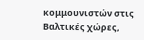κομμουνιστών στις Βαλτικές χώρες,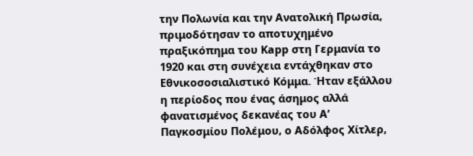την Πολωνία και την Ανατολική Πρωσία, πριμοδότησαν το αποτυχημένο πραξικόπημα του Kapp στη Γερμανία το 1920 και στη συνέχεια εντάχθηκαν στο Εθνικοσοσιαλιστικό Κόμμα. Ήταν εξάλλου η περίοδος που ένας άσημος αλλά φανατισμένος δεκανέας του Α’ Παγκοσμίου Πολέμου, ο Αδόλφος Χίτλερ,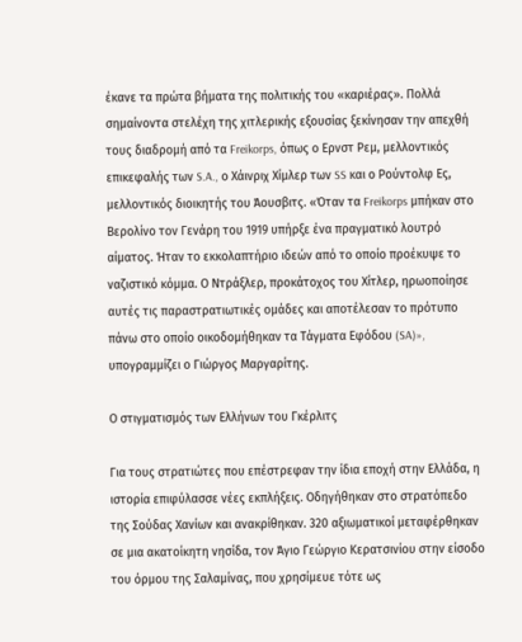έκανε τα πρώτα βήματα της πολιτικής του «καριέρας». Πολλά σημαίνοντα στελέχη της χιτλερικής εξουσίας ξεκίνησαν την απεχθή τους διαδρομή από τα Freikorps, όπως ο Ερνστ Ρεμ, μελλοντικός επικεφαλής των S.A., ο Χάινριχ Χίμλερ των SS και ο Ρούντολφ Ες, μελλοντικός διοικητής του Άουσβιτς. «Όταν τα Freikorps μπήκαν στο Βερολίνο τον Γενάρη του 1919 υπήρξε ένα πραγματικό λουτρό αίματος. Ήταν το εκκολαπτήριο ιδεών από το οποίο προέκυψε το ναζιστικό κόμμα. Ο Ντράξλερ, προκάτοχος του Χίτλερ, ηρωοποίησε αυτές τις παραστρατιωτικές ομάδες και αποτέλεσαν το πρότυπο πάνω στο οποίο οικοδομήθηκαν τα Τάγματα Εφόδου (SA)», υπογραμμίζει ο Γιώργος Μαργαρίτης.

Ο στιγματισμός των Ελλήνων του Γκέρλιτς

Για τους στρατιώτες που επέστρεφαν την ίδια εποχή στην Ελλάδα, η ιστορία επιφύλασσε νέες εκπλήξεις. Οδηγήθηκαν στο στρατόπεδο της Σούδας Χανίων και ανακρίθηκαν. 320 αξιωματικοί μεταφέρθηκαν σε μια ακατοίκητη νησίδα, τον Άγιο Γεώργιο Κερατσινίου στην είσοδο του όρμου της Σαλαμίνας, που χρησίμευε τότε ως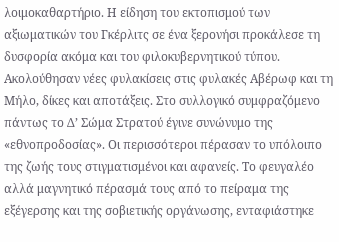λοιμοκαθαρτήριο. Η είδηση του εκτοπισμού των αξιωματικών του Γκέρλιτς σε ένα ξερονήσι προκάλεσε τη δυσφορία ακόμα και του φιλοκυβερνητικού τύπου. Ακολούθησαν νέες φυλακίσεις στις φυλακές Αβέρωφ και τη Μήλο, δίκες και αποτάξεις. Στο συλλογικό συμφραζόμενο πάντως το Δ’ Σώμα Στρατού έγινε συνώνυμο της «εθνοπροδοσίας». Οι περισσότεροι πέρασαν το υπόλοιπο της ζωής τους στιγματισμένοι και αφανείς. Το φευγαλέο αλλά μαγνητικό πέρασμά τους από το πείραμα της εξέγερσης και της σοβιετικής οργάνωσης, ενταφιάστηκε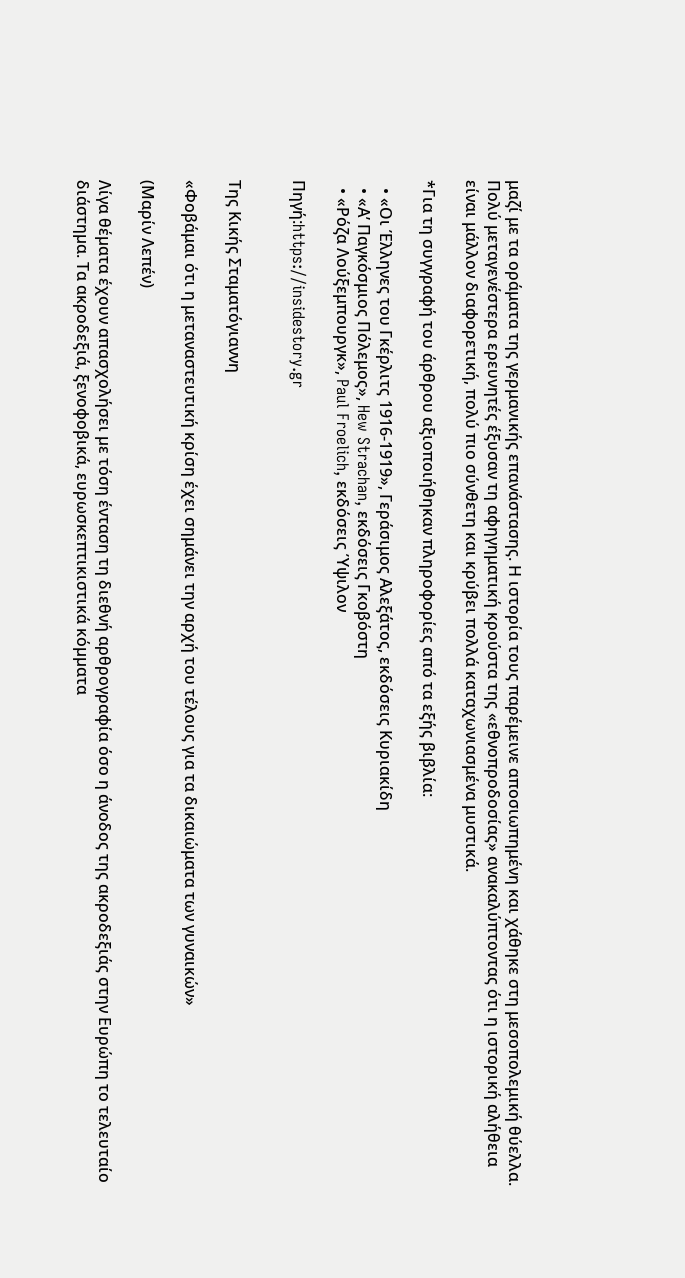μαζί με τα οράματα της γερμανικής επανάστασης. Η ιστορία τους παρέμεινε αποσιωπημένη και χάθηκε στη μεσοπολεμική θύελλα. Πολύ μεταγενέστερα ερευνητές έξυσαν τη αφηγηματική κρούστα της «εθνοπροδοσίας» ανακαλύπτοντας ότι η ιστορική αλήθεια είναι μάλλον διαφορετική, πολύ πιο σύνθετη και κρύβει πολλά καταχωνιασμένα μυστικά.

*Για τη συγγραφή του άρθρου αξιοποιήθηκαν πληροφορίες από τα εξής βιβλία:

  • «Οι Έλληνες του Γκέρλιτς 1916-1919», Γεράσιμος Αλεξάτος, εκδόσεις Κυριακίδη
  • «Α’ Παγκόσμιος Πόλεμος», Hew Strachan, εκδόσεις Γκοβόστη
  • «Ρόζα Λούξεμπουργκ», Paul Froelich, εκδόσεις Ύψιλον

Πηγή:https://insidestory.gr


Της Κικής Σταματόγιαννη

«Φοβάμαι ότι η μεταναστευτική κρίση έχει σημάνει την αρχή του τέλους για τα δικαιώματα των γυναικών»

(Μαρίν Λεπέν)

Λίγα θέµατα έχουν απασχολήσει µε τόση ένταση τη διεθνή αρθρογραφία όσο η άνοδος της ακροδεξιάς στην Ευρώπη το τελευταίο διάστηµα. Τα ακροδεξιά, ξενοφοβικά, ευρωσκεπτικιστικά κόµµατα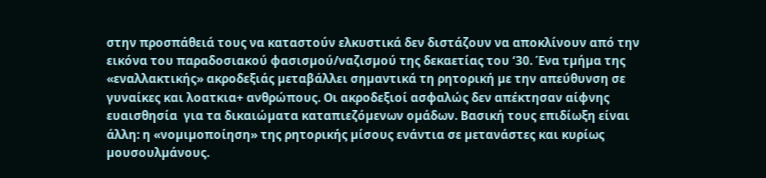στην προσπάθειά τους να καταστούν ελκυστικά δεν διστάζουν να αποκλίνουν από την εικόνα του παραδοσιακού φασισµού/ναζισµού της δεκαετίας του ‘30. Ένα τµήµα της «εναλλακτικής» ακροδεξιάς µεταβάλλει σηµαντικά τη ρητορική µε την απεύθυνση σε  γυναίκες και λοατκια+ ανθρώπους. Οι ακροδεξιοί ασφαλώς δεν απέκτησαν αίφνης ευαισθησία  για τα δικαιώµατα καταπιεζόµενων οµάδων. Βασική τους επιδίωξη είναι άλλη: η «νοµιµοποίηση» της ρητορικής µίσους ενάντια σε µετανάστες και κυρίως µουσουλµάνους.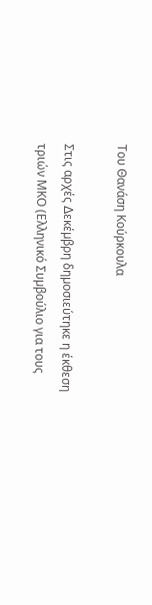Του Θανάση Κούρκουλα

Στις αρχές ∆εκέµβρη δηµοσιεύτηκε η έκθεση τριών ΜΚΟ (Ελληνικό Συµβούλιο για τους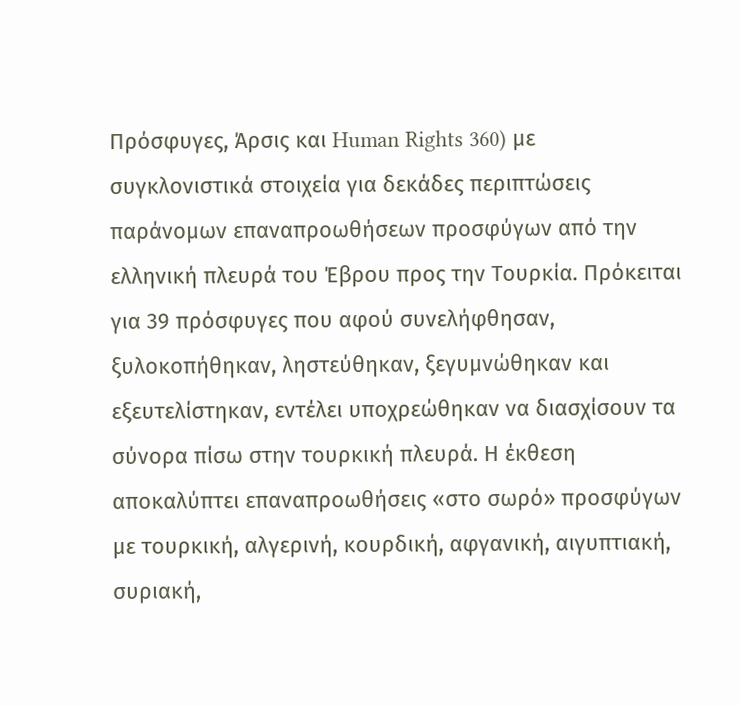Πρόσφυγες, Άρσις και Human Rights 360) µε συγκλονιστικά στοιχεία για δεκάδες περιπτώσεις παράνοµων επαναπροωθήσεων προσφύγων από την ελληνική πλευρά του Έβρου προς την Τουρκία. Πρόκειται για 39 πρόσφυγες που αφού συνελήφθησαν, ξυλοκοπήθηκαν, ληστεύθηκαν, ξεγυµνώθηκαν και εξευτελίστηκαν, εντέλει υποχρεώθηκαν να διασχίσουν τα σύνορα πίσω στην τουρκική πλευρά. Η έκθεση αποκαλύπτει επαναπροωθήσεις «στο σωρό» προσφύγων µε τουρκική, αλγερινή, κουρδική, αφγανική, αιγυπτιακή, συριακή,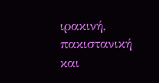ιρακινή, πακιστανική και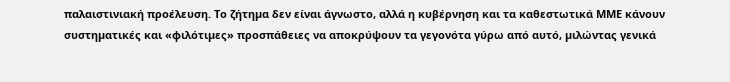παλαιστινιακή προέλευση. Το ζήτηµα δεν είναι άγνωστο, αλλά η κυβέρνηση και τα καθεστωτικά ΜΜΕ κάνουν συστηµατικές και «φιλότιµες» προσπάθειες να αποκρύψουν τα γεγονότα γύρω από αυτό, µιλώντας γενικά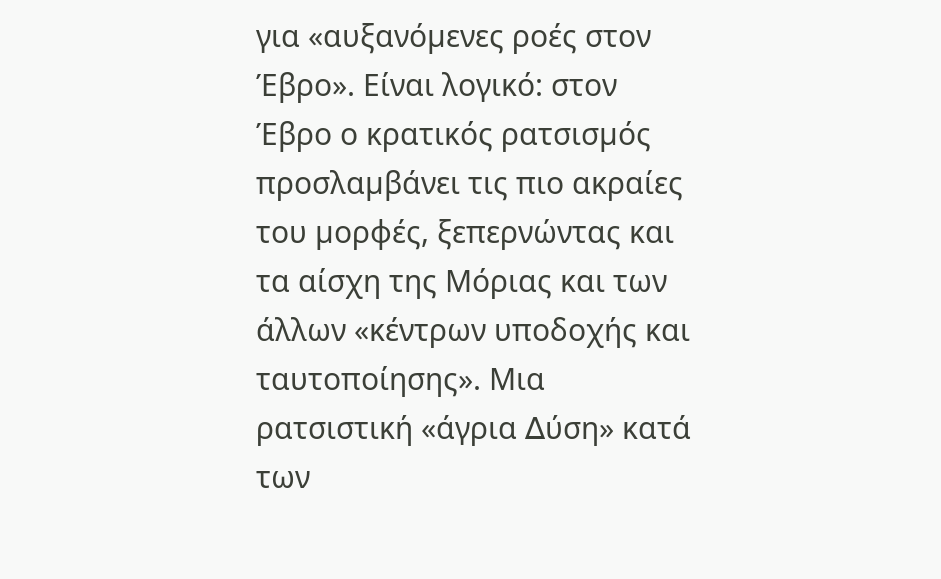για «αυξανόµενες ροές στον Έβρο». Είναι λογικό: στον Έβρο ο κρατικός ρατσισµός προσλαµβάνει τις πιο ακραίες του µορφές, ξεπερνώντας και τα αίσχη της Μόριας και των άλλων «κέντρων υποδοχής και ταυτοποίησης». Μια ρατσιστική «άγρια ∆ύση» κατά των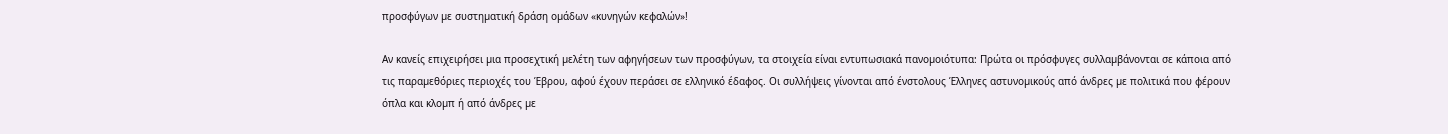προσφύγων µε συστηµατική δράση οµάδων «κυνηγών κεφαλών»!

Αν κανείς επιχειρήσει µια προσεχτική µελέτη των αφηγήσεων των προσφύγων, τα στοιχεία είναι εντυπωσιακά πανοµοιότυπα: Πρώτα οι πρόσφυγες συλλαµβάνονται σε κάποια από τις παραµεθόριες περιοχές του Έβρου, αφού έχουν περάσει σε ελληνικό έδαφος. Οι συλλήψεις γίνονται από ένστολους Έλληνες αστυνοµικούς από άνδρες µε πολιτικά που φέρουν όπλα και κλοµπ ή από άνδρες µε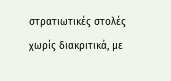στρατιωτικές στολές χωρίς διακριτικά, µε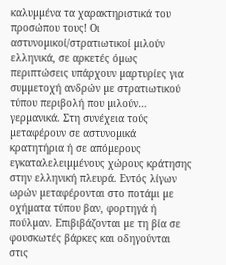καλυµµένα τα χαρακτηριστικά του προσώπου τους! Οι αστυνοµικοί/στρατιωτικοί µιλούν ελληνικά, σε αρκετές όµως περιπτώσεις υπάρχουν µαρτυρίες για συµµετοχή ανδρών µε στρατιωτικού τύπου περιβολή που µιλούν… γερµανικά. Στη συνέχεια τούς µεταφέρουν σε αστυνοµικά κρατητήρια ή σε απόµερους εγκαταλελειµµένους χώρους κράτησης στην ελληνική πλευρά. Εντός λίγων ωρών µεταφέρονται στο ποτάµι µε οχήµατα τύπου βαν, φορτηγά ή πούλµαν. Επιβιβάζονται µε τη βία σε φουσκωτές βάρκες και οδηγούνται στις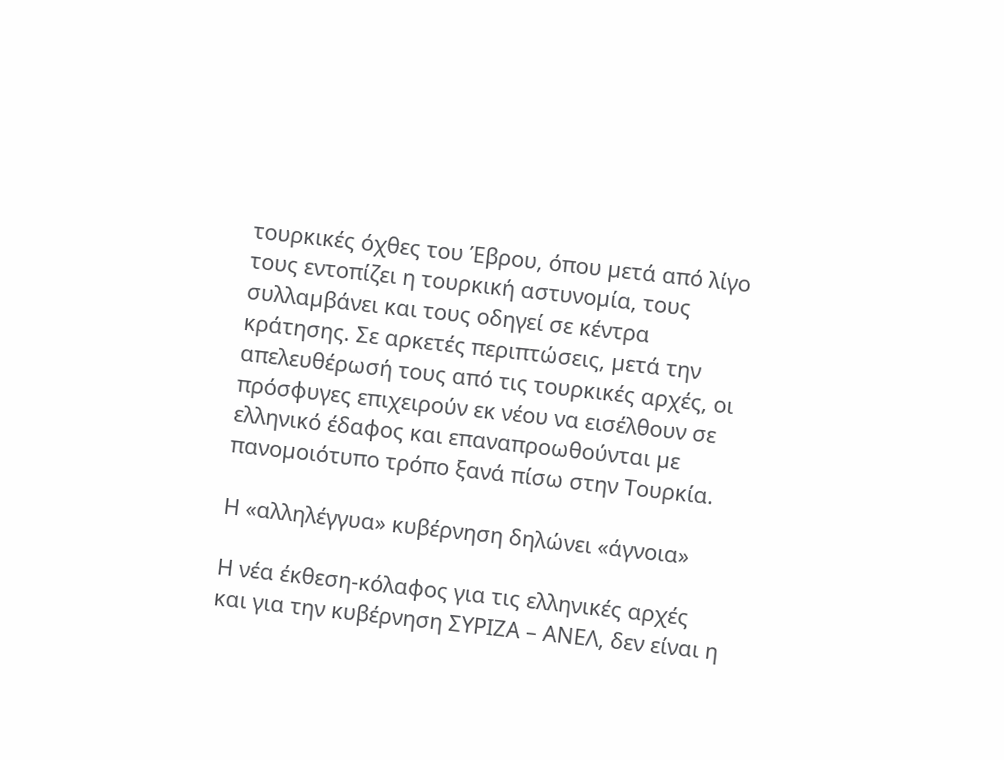τουρκικές όχθες του Έβρου, όπου µετά από λίγο τους εντοπίζει η τουρκική αστυνοµία, τους συλλαµβάνει και τους οδηγεί σε κέντρα κράτησης. Σε αρκετές περιπτώσεις, µετά την απελευθέρωσή τους από τις τουρκικές αρχές, οι πρόσφυγες επιχειρούν εκ νέου να εισέλθουν σε ελληνικό έδαφος και επαναπροωθούνται µε πανοµοιότυπο τρόπο ξανά πίσω στην Τουρκία.

Η «αλληλέγγυα» κυβέρνηση δηλώνει «άγνοια»

Η νέα έκθεση-κόλαφος για τις ελληνικές αρχές και για την κυβέρνηση ΣΥΡΙΖΑ – ΑΝΕΛ, δεν είναι η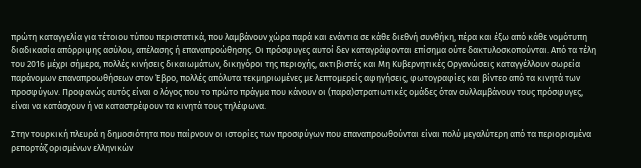πρώτη καταγγελία για τέτοιου τύπου περιστατικά, που λαµβάνουν χώρα παρά και ενάντια σε κάθε διεθνή συνθήκη, πέρα και έξω από κάθε νοµότυπη διαδικασία απόρριψης ασύλου, απέλασης ή επαναπροώθησης. Οι πρόσφυγες αυτοί δεν καταγράφονται επίσηµα ούτε δακτυλοσκοπούνται. Από τα τέλη του 2016 µέχρι σήµερα, πολλές κινήσεις δικαιωµάτων, δικηγόροι της περιοχής, ακτιβιστές και Μη Κυβερνητικές Οργανώσεις καταγγέλλουν σωρεία παράνοµων επαναπροωθήσεων στον Έβρο, πολλές απόλυτα τεκµηριωµένες µε λεπτοµερείς αφηγήσεις, φωτογραφίες και βίντεο από τα κινητά των προσφύγων. Προφανώς αυτός είναι ο λόγος που το πρώτο πράγµα που κάνουν οι (παρα)στρατιωτικές οµάδες όταν συλλαµβάνουν τους πρόσφυγες, είναι να κατάσχουν ή να καταστρέφουν τα κινητά τους τηλέφωνα.

Στην τουρκική πλευρά η δηµοσιότητα που παίρνουν οι ιστορίες των προσφύγων που επαναπροωθούνται είναι πολύ µεγαλύτερη από τα περιορισµένα ρεπορτάζ ορισµένων ελληνικών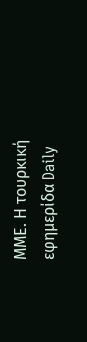ΜΜΕ. Η τουρκική εφηµερίδα Daily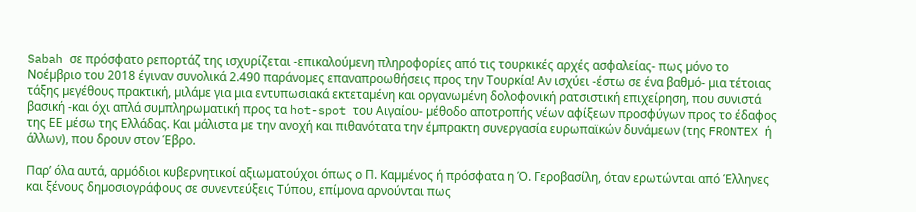Sabah σε πρόσφατο ρεπορτάζ της ισχυρίζεται -επικαλούµενη πληροφορίες από τις τουρκικές αρχές ασφαλείας- πως µόνο το Νοέµβριο του 2018 έγιναν συνολικά 2.490 παράνοµες επαναπροωθήσεις προς την Τουρκία! Αν ισχύει -έστω σε ένα βαθµό- µια τέτοιας τάξης µεγέθους πρακτική, µιλάµε για µια εντυπωσιακά εκτεταµένη και οργανωµένη δολοφονική ρατσιστική επιχείρηση, που συνιστά βασική -και όχι απλά συµπληρωµατική προς τα hot-spot του Αιγαίου- µέθοδο αποτροπής νέων αφίξεων προσφύγων προς το έδαφος της ΕΕ µέσω της Ελλάδας. Και µάλιστα µε την ανοχή και πιθανότατα την έµπρακτη συνεργασία ευρωπαϊκών δυνάµεων (της FRONTEX ή άλλων), που δρουν στον Έβρο.

Παρ’ όλα αυτά, αρµόδιοι κυβερνητικοί αξιωµατούχοι όπως ο Π. Καµµένος ή πρόσφατα η Ό. Γεροβασίλη, όταν ερωτώνται από Έλληνες και ξένους δηµοσιογράφους σε συνεντεύξεις Τύπου, επίµονα αρνούνται πως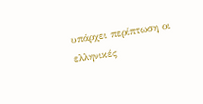υπάρχει περίπτωση οι ελληνικές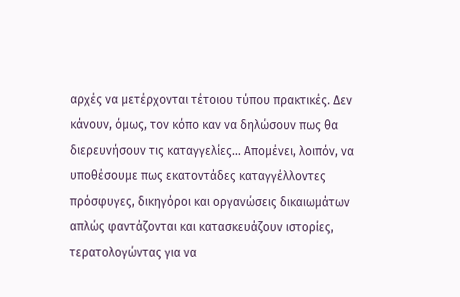αρχές να µετέρχονται τέτοιου τύπου πρακτικές. ∆εν κάνουν, όµως, τον κόπο καν να δηλώσουν πως θα διερευνήσουν τις καταγγελίες… Αποµένει, λοιπόν, να υποθέσουµε πως εκατοντάδες καταγγέλλοντες πρόσφυγες, δικηγόροι και οργανώσεις δικαιωµάτων απλώς φαντάζονται και κατασκευάζουν ιστορίες, τερατολογώντας για να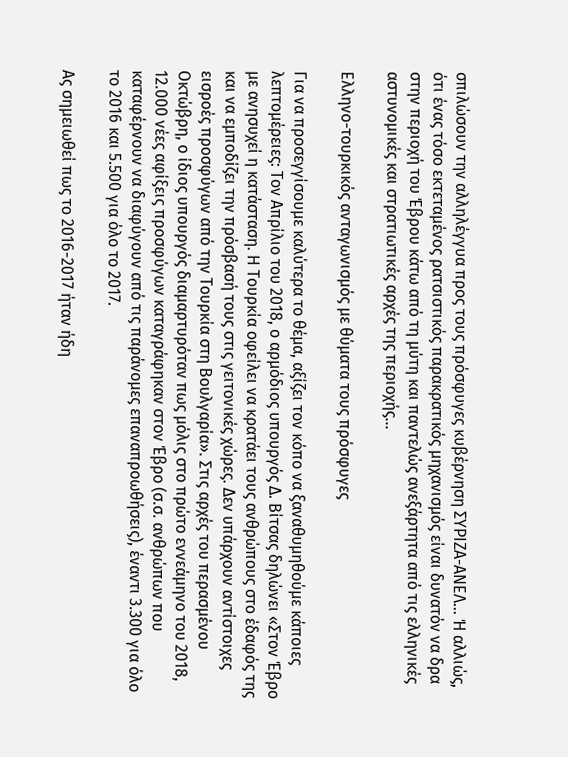σπιλώσουν την αλληλέγγυα προς τους πρόσφυγες κυβέρνηση ΣΥΡΙΖΑ-ΑΝΕΛ… Ή αλλιώς, ότι ένας τόσο εκτεταµένος ρατσιστικός παρακρατικός µηχανισµός είναι δυνατόν να δρα στην περιοχή του Έβρου κάτω από τη µύτη και παντελώς ανεξάρτητα από τις ελληνικές αστυνοµικές και στρατιωτικές αρχές της περιοχής…

Ελληνο-τουρκικός ανταγωνισµός µε θύµατα τους πρόσφυγες

Για να προσεγγίσουµε καλύτερα το θέµα, αξίζει τον κόπο να ξαναθυµηθούµε κάποιες λεπτοµέρειες: Τον Απρίλιο του 2018, ο αρµόδιος υπουργός ∆. Βίτσας δηλώνει «Στον Έβρο µε ανησυχεί η κατάσταση. Η Τουρκία οφείλει να κρατάει τους ανθρώπους στο έδαφός της και να εµποδίζει την πρόσβασή τους στις γειτονικές χώρες. ∆εν υπάρχουν αντίστοιχες εισροές προσφύγων από την Τουρκία στη Βουλγαρία». Στις αρχές του περασµένου Οκτώβρη, ο ίδιος υπουργός διαµαρτυρόταν πως µόλις στο πρώτο εννεάµηνο του 2018, 12.000 νέες αφίξεις προσφύγων καταγράφηκαν στον Έβρο (σ.σ. ανθρώπων που καταφέρνουν να διαφύγουν από τις παράνοµες επαναπροωθήσεις), έναντι 3.300 για όλο το 2016 και 5.500 για όλο το 2017.

Ας σηµειωθεί πως το 2016-2017 ήταν ήδη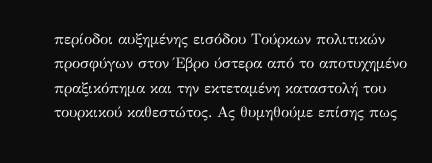περίοδοι αυξηµένης εισόδου Τούρκων πολιτικών προσφύγων στον Έβρο ύστερα από το αποτυχηµένο πραξικόπηµα και την εκτεταµένη καταστολή του τουρκικού καθεστώτος. Ας θυµηθούµε επίσης πως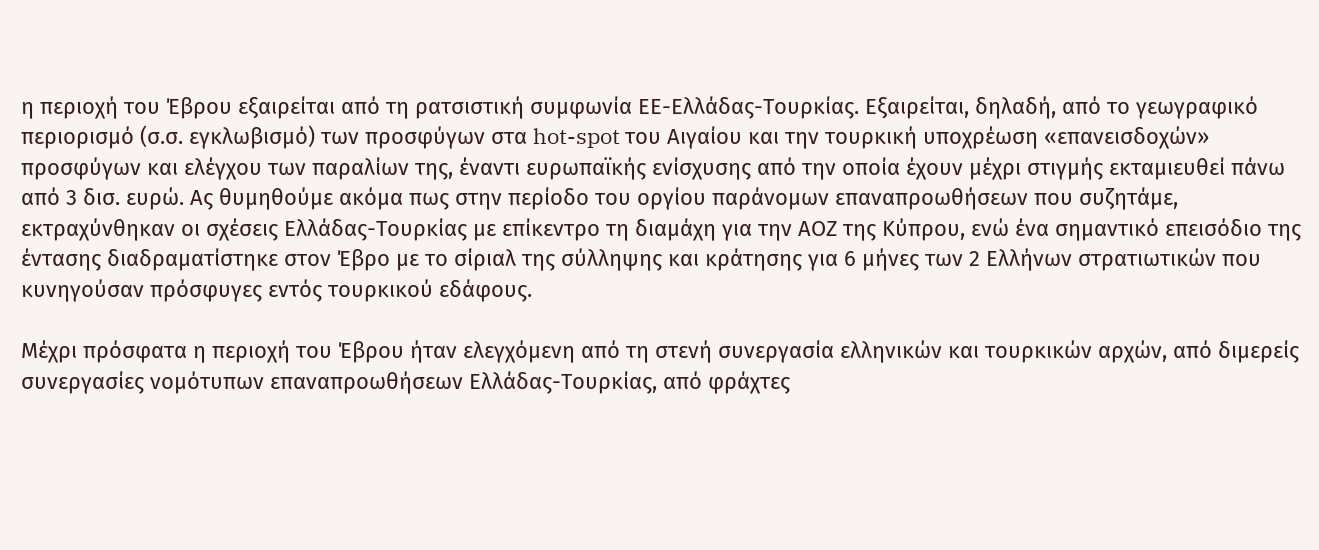η περιοχή του Έβρου εξαιρείται από τη ρατσιστική συµφωνία ΕΕ-Ελλάδας-Τουρκίας. Εξαιρείται, δηλαδή, από το γεωγραφικό περιορισµό (σ.σ. εγκλωβισµό) των προσφύγων στα hot-spot του Αιγαίου και την τουρκική υποχρέωση «επανεισδοχών» προσφύγων και ελέγχου των παραλίων της, έναντι ευρωπαϊκής ενίσχυσης από την οποία έχουν µέχρι στιγµής εκταµιευθεί πάνω από 3 δισ. ευρώ. Ας θυµηθούµε ακόµα πως στην περίοδο του οργίου παράνοµων επαναπροωθήσεων που συζητάµε, εκτραχύνθηκαν οι σχέσεις Ελλάδας-Τουρκίας µε επίκεντρο τη διαµάχη για την ΑΟΖ της Κύπρου, ενώ ένα σηµαντικό επεισόδιο της έντασης διαδραµατίστηκε στον Έβρο µε το σίριαλ της σύλληψης και κράτησης για 6 µήνες των 2 Ελλήνων στρατιωτικών που κυνηγούσαν πρόσφυγες εντός τουρκικού εδάφους.

Μέχρι πρόσφατα η περιοχή του Έβρου ήταν ελεγχόµενη από τη στενή συνεργασία ελληνικών και τουρκικών αρχών, από διµερείς συνεργασίες νοµότυπων επαναπροωθήσεων Ελλάδας-Τουρκίας, από φράχτες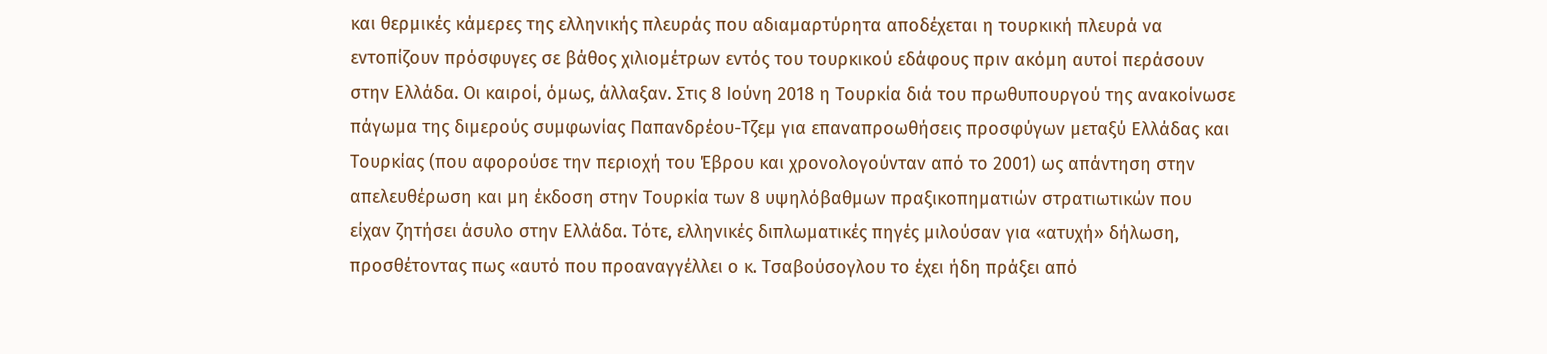και θερµικές κάµερες της ελληνικής πλευράς που αδιαµαρτύρητα αποδέχεται η τουρκική πλευρά να εντοπίζουν πρόσφυγες σε βάθος χιλιοµέτρων εντός του τουρκικού εδάφους πριν ακόµη αυτοί περάσουν στην Ελλάδα. Οι καιροί, όµως, άλλαξαν. Στις 8 Ιούνη 2018 η Τουρκία διά του πρωθυπουργού της ανακοίνωσε πάγωµα της διµερούς συµφωνίας Παπανδρέου-Τζεµ για επαναπροωθήσεις προσφύγων µεταξύ Ελλάδας και Τουρκίας (που αφορούσε την περιοχή του Έβρου και χρονολογούνταν από το 2001) ως απάντηση στην απελευθέρωση και µη έκδοση στην Τουρκία των 8 υψηλόβαθµων πραξικοπηµατιών στρατιωτικών που είχαν ζητήσει άσυλο στην Ελλάδα. Τότε, ελληνικές διπλωµατικές πηγές µιλούσαν για «ατυχή» δήλωση, προσθέτοντας πως «αυτό που προαναγγέλλει ο κ. Τσαβούσογλου το έχει ήδη πράξει από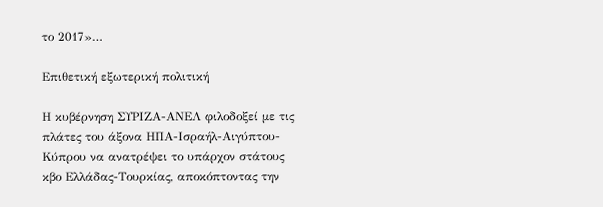το 2017»…

Επιθετική εξωτερική πολιτική

Η κυβέρνηση ΣΥΡΙΖΑ-ΑΝΕΛ φιλοδοξεί µε τις πλάτες του άξονα ΗΠΑ-Ισραήλ-Αιγύπτου-Κύπρου να ανατρέψει το υπάρχον στάτους κβο Ελλάδας-Τουρκίας, αποκόπτοντας την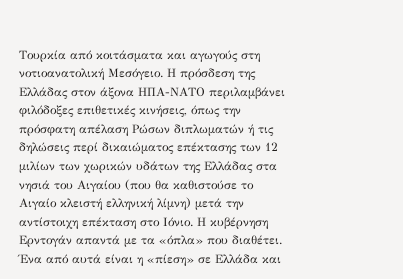Τουρκία από κοιτάσµατα και αγωγούς στη νοτιοανατολική Μεσόγειο. Η πρόσδεση της Ελλάδας στον άξονα ΗΠΑ-ΝΑΤΟ περιλαµβάνει φιλόδοξες επιθετικές κινήσεις, όπως την πρόσφατη απέλαση Ρώσων διπλωµατών ή τις δηλώσεις περί δικαιώµατος επέκτασης των 12 µιλίων των χωρικών υδάτων της Ελλάδας στα νησιά του Αιγαίου (που θα καθιστούσε το Αιγαίο κλειστή ελληνική λίµνη) µετά την αντίστοιχη επέκταση στο Ιόνιο. Η κυβέρνηση Ερντογάν απαντά µε τα «όπλα» που διαθέτει. Ένα από αυτά είναι η «πίεση» σε Ελλάδα και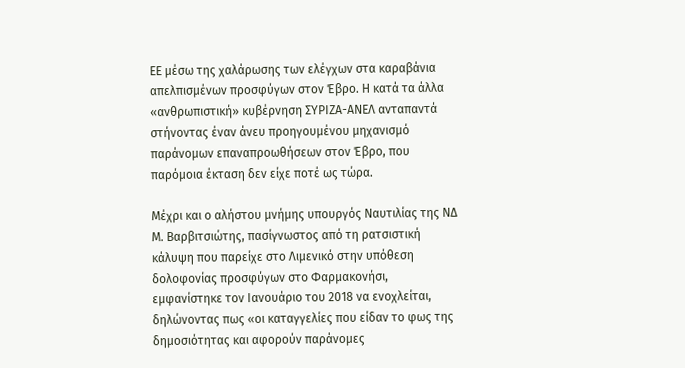ΕΕ µέσω της χαλάρωσης των ελέγχων στα καραβάνια απελπισµένων προσφύγων στον Έβρο. Η κατά τα άλλα «ανθρωπιστική» κυβέρνηση ΣΥΡΙΖΑ-ΑΝΕΛ ανταπαντά στήνοντας έναν άνευ προηγουµένου µηχανισµό παράνοµων επαναπροωθήσεων στον Έβρο, που παρόµοια έκταση δεν είχε ποτέ ως τώρα.

Μέχρι και ο αλήστου µνήµης υπουργός Ναυτιλίας της Ν∆ Μ. Βαρβιτσιώτης, πασίγνωστος από τη ρατσιστική κάλυψη που παρείχε στο Λιµενικό στην υπόθεση δολοφονίας προσφύγων στο Φαρµακονήσι, εµφανίστηκε τον Ιανουάριο του 2018 να ενοχλείται, δηλώνοντας πως «οι καταγγελίες που είδαν το φως της δηµοσιότητας και αφορούν παράνοµες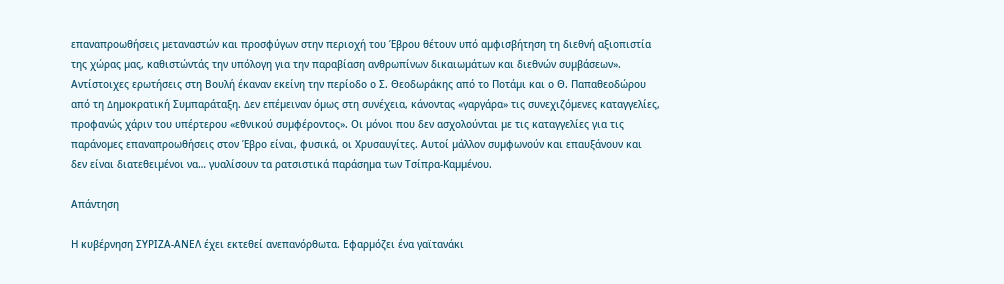επαναπροωθήσεις µεταναστών και προσφύγων στην περιοχή του Έβρου θέτουν υπό αµφισβήτηση τη διεθνή αξιοπιστία της χώρας µας, καθιστώντάς την υπόλογη για την παραβίαση ανθρωπίνων δικαιωµάτων και διεθνών συµβάσεων». Αντίστοιχες ερωτήσεις στη Βουλή έκαναν εκείνη την περίοδο ο Σ. Θεοδωράκης από το Ποτάµι και ο Θ. Παπαθεοδώρου από τη ∆ηµοκρατική Συµπαράταξη. ∆εν επέµειναν όµως στη συνέχεια, κάνοντας «γαργάρα» τις συνεχιζόµενες καταγγελίες, προφανώς χάριν του υπέρτερου «εθνικού συµφέροντος». Οι µόνοι που δεν ασχολούνται µε τις καταγγελίες για τις παράνοµες επαναπροωθήσεις στον Έβρο είναι, φυσικά, οι Χρυσαυγίτες. Αυτοί µάλλον συµφωνούν και επαυξάνουν και δεν είναι διατεθειµένοι να… γυαλίσουν τα ρατσιστικά παράσηµα των Τσίπρα-Καµµένου.

Απάντηση

Η κυβέρνηση ΣΥΡΙΖΑ-ΑΝΕΛ έχει εκτεθεί ανεπανόρθωτα. Εφαρµόζει ένα γαϊτανάκι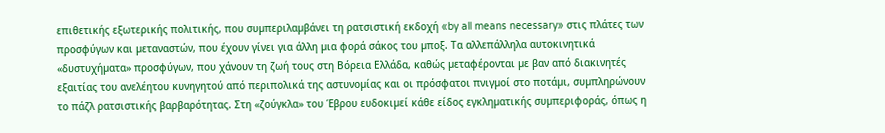επιθετικής εξωτερικής πολιτικής, που συµπεριλαµβάνει τη ρατσιστική εκδοχή «by all means necessary» στις πλάτες των προσφύγων και µεταναστών, που έχουν γίνει για άλλη µια φορά σάκος του µποξ. Τα αλλεπάλληλα αυτοκινητικά «δυστυχήµατα» προσφύγων, που χάνουν τη ζωή τους στη Βόρεια Ελλάδα, καθώς µεταφέρονται µε βαν από διακινητές εξαιτίας του ανελέητου κυνηγητού από περιπολικά της αστυνοµίας και οι πρόσφατοι πνιγµοί στο ποτάµι, συµπληρώνουν το πάζλ ρατσιστικής βαρβαρότητας. Στη «ζούγκλα» του Έβρου ευδοκιµεί κάθε είδος εγκληµατικής συµπεριφοράς, όπως η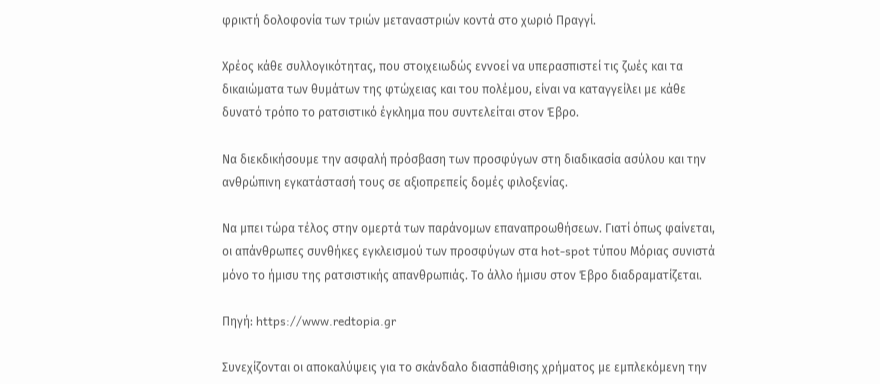φρικτή δολοφονία των τριών µεταναστριών κοντά στο χωριό Πραγγί.

Χρέος κάθε συλλογικότητας, που στοιχειωδώς εννοεί να υπερασπιστεί τις ζωές και τα δικαιώµατα των θυµάτων της φτώχειας και του πολέµου, είναι να καταγγείλει µε κάθε δυνατό τρόπο το ρατσιστικό έγκληµα που συντελείται στον Έβρο.

Να διεκδικήσουµε την ασφαλή πρόσβαση των προσφύγων στη διαδικασία ασύλου και την ανθρώπινη εγκατάστασή τους σε αξιοπρεπείς δοµές φιλοξενίας.

Να µπει τώρα τέλος στην οµερτά των παράνοµων επαναπροωθήσεων. Γιατί όπως φαίνεται, οι απάνθρωπες συνθήκες εγκλεισµού των προσφύγων στα hot-spot τύπου Μόριας συνιστά µόνο το ήµισυ της ρατσιστικής απανθρωπιάς. Το άλλο ήµισυ στον Έβρο διαδραµατίζεται.

Πηγή: https://www.redtopia.gr

Συνεχίζονται οι αποκαλύψεις για το σκάνδαλο διασπάθισης χρήματος με εμπλεκόμενη την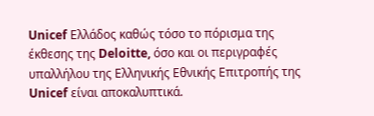Unicef Ελλάδος καθώς τόσο το πόρισμα της έκθεσης της Deloitte, όσο και οι περιγραφές υπαλλήλου της Ελληνικής Εθνικής Επιτροπής της Unicef είναι αποκαλυπτικά.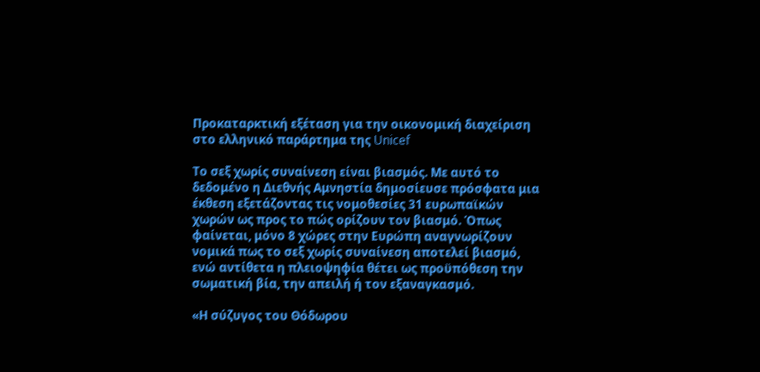Προκαταρκτική εξέταση για την οικονομική διαχείριση στο ελληνικό παράρτημα της Unicef

Το σεξ χωρίς συναίνεση είναι βιασμός. Με αυτό το δεδομένο η Διεθνής Αμνηστία δημοσίευσε πρόσφατα μια έκθεση εξετάζοντας τις νομοθεσίες 31 ευρωπαϊκών χωρών ως προς το πώς ορίζουν τον βιασμό. Όπως φαίνεται, μόνο 8 χώρες στην Ευρώπη αναγνωρίζουν νομικά πως το σεξ χωρίς συναίνεση αποτελεί βιασμό, ενώ αντίθετα η πλειοψηφία θέτει ως προϋπόθεση την σωματική βία, την απειλή ή τον εξαναγκασμό.

«Η σύζυγος του Θόδωρου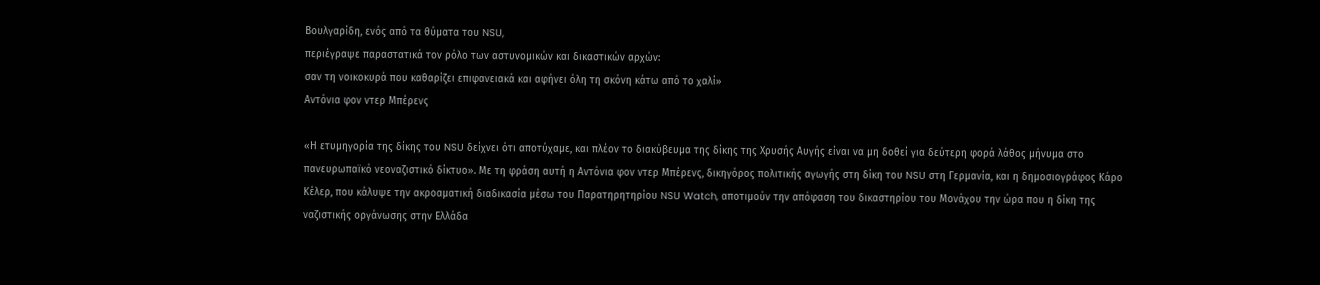Βουλγαρίδη, ενός από τα θύματα του NSU,
περιέγραψε παραστατικά τον ρόλο των αστυνομικών και δικαστικών αρχών:
σαν τη νοικοκυρά που καθαρίζει επιφανειακά και αφήνει όλη τη σκόνη κάτω από το χαλί»
Αντόνια φον ντερ Μπέρενς

«Η ετυμηγορία της δίκης του NSU δείχνει ότι αποτύχαμε, και πλέον το διακύβευμα της δίκης της Χρυσής Αυγής είναι να μη δοθεί για δεύτερη φορά λάθος μήνυμα στο πανευρωπαϊκό νεοναζιστικό δίκτυο». Με τη φράση αυτή η Αντόνια φον ντερ Μπέρενς, δικηγόρος πολιτικής αγωγής στη δίκη του NSU στη Γερμανία, και η δημοσιογράφος Κάρο Κέλερ, που κάλυψε την ακροαματική διαδικασία μέσω του Παρατηρητηρίου NSU Watch, αποτιμούν την απόφαση του δικαστηρίου του Μονάχου την ώρα που η δίκη της ναζιστικής οργάνωσης στην Ελλάδα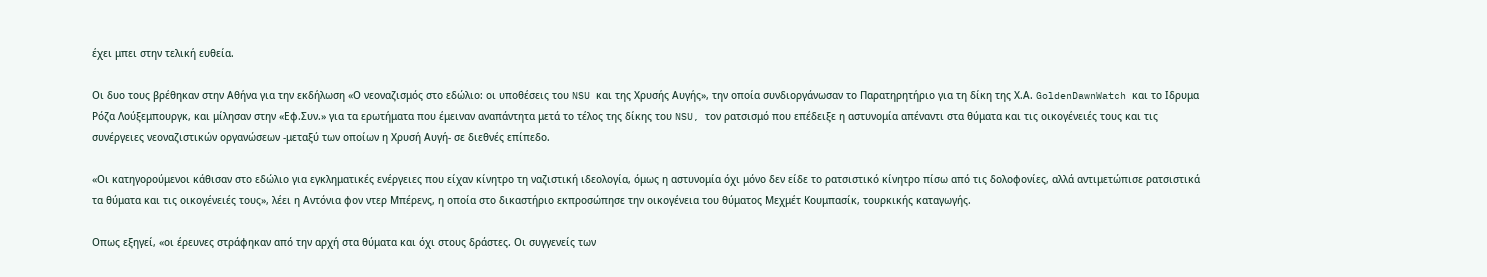έχει μπει στην τελική ευθεία.

Οι δυο τους βρέθηκαν στην Αθήνα για την εκδήλωση «Ο νεοναζισμός στο εδώλιο: οι υποθέσεις του NSU και της Χρυσής Αυγής», την οποία συνδιοργάνωσαν το Παρατηρητήριο για τη δίκη της Χ.Α. GoldenDawnWatch και το Ιδρυμα Ρόζα Λούξεμπουργκ, και μίλησαν στην «Εφ.Συν.» για τα ερωτήματα που έμειναν αναπάντητα μετά το τέλος της δίκης του NSU, τον ρατσισμό που επέδειξε η αστυνομία απέναντι στα θύματα και τις οικογένειές τους και τις συνέργειες νεοναζιστικών οργανώσεων -μεταξύ των οποίων η Χρυσή Αυγή- σε διεθνές επίπεδο.

«Οι κατηγορούμενοι κάθισαν στο εδώλιο για εγκληματικές ενέργειες που είχαν κίνητρο τη ναζιστική ιδεολογία, όμως η αστυνομία όχι μόνο δεν είδε το ρατσιστικό κίνητρο πίσω από τις δολοφονίες, αλλά αντιμετώπισε ρατσιστικά τα θύματα και τις οικογένειές τους», λέει η Αντόνια φον ντερ Μπέρενς, η οποία στο δικαστήριο εκπροσώπησε την οικογένεια του θύματος Μεχμέτ Κουμπασίκ, τουρκικής καταγωγής.

Οπως εξηγεί, «οι έρευνες στράφηκαν από την αρχή στα θύματα και όχι στους δράστες. Οι συγγενείς των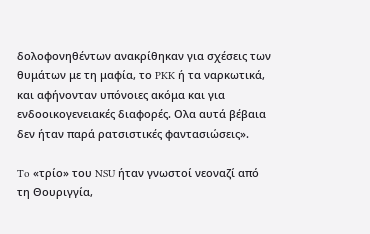δολοφονηθέντων ανακρίθηκαν για σχέσεις των θυμάτων με τη μαφία, το PKK ή τα ναρκωτικά, και αφήνονταν υπόνοιες ακόμα και για ενδοοικογενειακές διαφορές. Ολα αυτά βέβαια δεν ήταν παρά ρατσιστικές φαντασιώσεις».

To «τρίο» του NSU ήταν γνωστοί νεοναζί από τη Θουριγγία,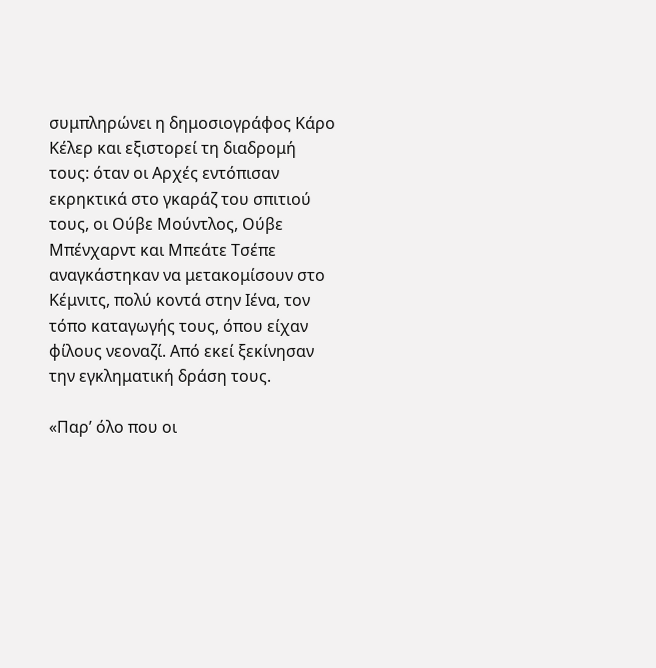συμπληρώνει η δημοσιογράφος Κάρο Κέλερ και εξιστορεί τη διαδρομή τους: όταν οι Αρχές εντόπισαν εκρηκτικά στο γκαράζ του σπιτιού τους, οι Ούβε Μούντλος, Ούβε Μπένχαρντ και Μπεάτε Τσέπε αναγκάστηκαν να μετακομίσουν στο Κέμνιτς, πολύ κοντά στην Ιένα, τον τόπο καταγωγής τους, όπου είχαν φίλους νεοναζί. Από εκεί ξεκίνησαν την εγκληματική δράση τους.

«Παρ’ όλο που οι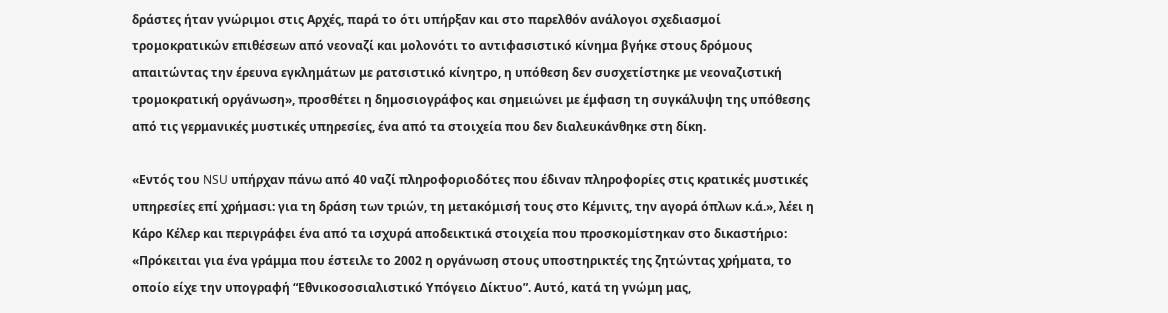δράστες ήταν γνώριμοι στις Αρχές, παρά το ότι υπήρξαν και στο παρελθόν ανάλογοι σχεδιασμοί τρομοκρατικών επιθέσεων από νεοναζί και μολονότι το αντιφασιστικό κίνημα βγήκε στους δρόμους απαιτώντας την έρευνα εγκλημάτων με ρατσιστικό κίνητρο, η υπόθεση δεν συσχετίστηκε με νεοναζιστική τρομοκρατική οργάνωση», προσθέτει η δημοσιογράφος και σημειώνει με έμφαση τη συγκάλυψη της υπόθεσης από τις γερμανικές μυστικές υπηρεσίες, ένα από τα στοιχεία που δεν διαλευκάνθηκε στη δίκη.

«Εντός του NSU υπήρχαν πάνω από 40 ναζί πληροφοριοδότες που έδιναν πληροφορίες στις κρατικές μυστικές υπηρεσίες επί χρήμασι: για τη δράση των τριών, τη μετακόμισή τους στο Κέμνιτς, την αγορά όπλων κ.ά.», λέει η Κάρο Κέλερ και περιγράφει ένα από τα ισχυρά αποδεικτικά στοιχεία που προσκομίστηκαν στο δικαστήριο: «Πρόκειται για ένα γράμμα που έστειλε το 2002 η οργάνωση στους υποστηρικτές της ζητώντας χρήματα, το οποίο είχε την υπογραφή “Εθνικοσοσιαλιστικό Υπόγειο Δίκτυο”. Αυτό, κατά τη γνώμη μας,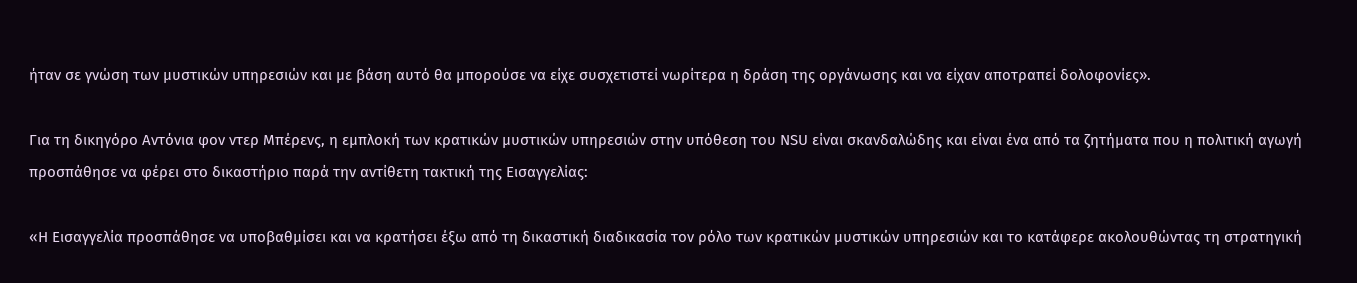ήταν σε γνώση των μυστικών υπηρεσιών και με βάση αυτό θα μπορούσε να είχε συσχετιστεί νωρίτερα η δράση της οργάνωσης και να είχαν αποτραπεί δολοφονίες».

Για τη δικηγόρο Αντόνια φον ντερ Μπέρενς, η εμπλοκή των κρατικών μυστικών υπηρεσιών στην υπόθεση του NSU είναι σκανδαλώδης και είναι ένα από τα ζητήματα που η πολιτική αγωγή προσπάθησε να φέρει στο δικαστήριο παρά την αντίθετη τακτική της Εισαγγελίας:

«Η Εισαγγελία προσπάθησε να υποβαθμίσει και να κρατήσει έξω από τη δικαστική διαδικασία τον ρόλο των κρατικών μυστικών υπηρεσιών και το κατάφερε ακολουθώντας τη στρατηγική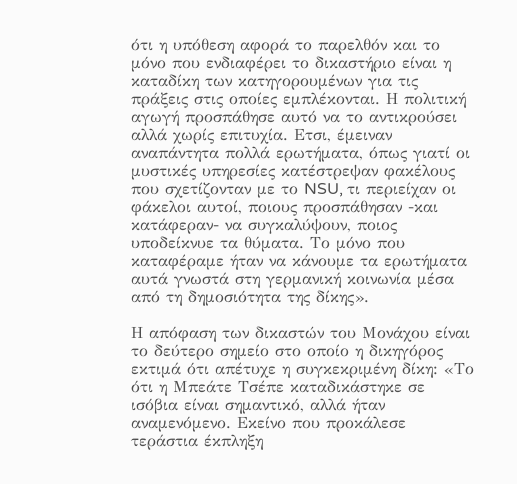ότι η υπόθεση αφορά το παρελθόν και το μόνο που ενδιαφέρει το δικαστήριο είναι η καταδίκη των κατηγορουμένων για τις πράξεις στις οποίες εμπλέκονται. Η πολιτική αγωγή προσπάθησε αυτό να το αντικρούσει αλλά χωρίς επιτυχία. Ετσι, έμειναν αναπάντητα πολλά ερωτήματα, όπως γιατί οι μυστικές υπηρεσίες κατέστρεψαν φακέλους που σχετίζονταν με το NSU, τι περιείχαν οι φάκελοι αυτοί, ποιους προσπάθησαν -και κατάφεραν- να συγκαλύψουν, ποιος υποδείκνυε τα θύματα. Το μόνο που καταφέραμε ήταν να κάνουμε τα ερωτήματα αυτά γνωστά στη γερμανική κοινωνία μέσα από τη δημοσιότητα της δίκης».

Η απόφαση των δικαστών του Μονάχου είναι το δεύτερο σημείο στο οποίο η δικηγόρος εκτιμά ότι απέτυχε η συγκεκριμένη δίκη: «Το ότι η Μπεάτε Τσέπε καταδικάστηκε σε ισόβια είναι σημαντικό, αλλά ήταν αναμενόμενο. Εκείνο που προκάλεσε τεράστια έκπληξη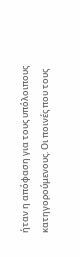ήταν η απόφαση για τους υπόλοιπους κατηγορούμενους. Οι ποινές που τους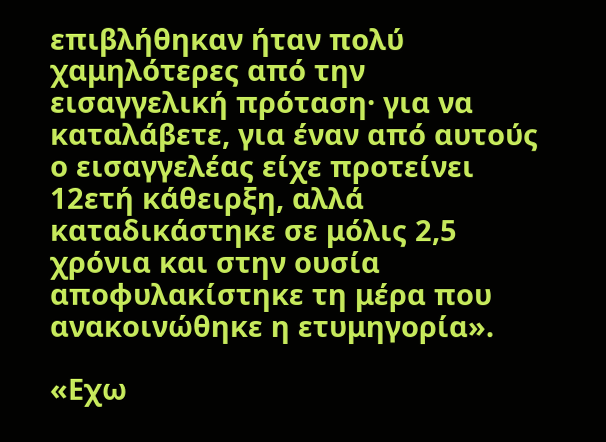επιβλήθηκαν ήταν πολύ χαμηλότερες από την εισαγγελική πρόταση· για να καταλάβετε, για έναν από αυτούς ο εισαγγελέας είχε προτείνει 12ετή κάθειρξη, αλλά καταδικάστηκε σε μόλις 2,5 χρόνια και στην ουσία αποφυλακίστηκε τη μέρα που ανακοινώθηκε η ετυμηγορία».

«Εχω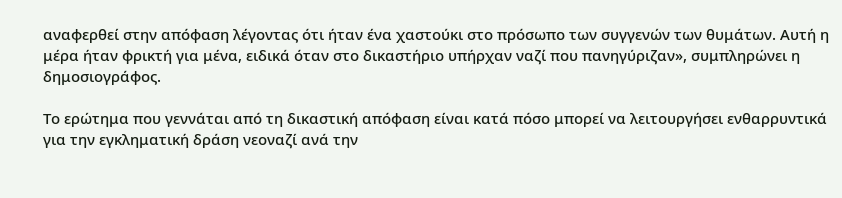αναφερθεί στην απόφαση λέγοντας ότι ήταν ένα χαστούκι στο πρόσωπο των συγγενών των θυμάτων. Αυτή η μέρα ήταν φρικτή για μένα, ειδικά όταν στο δικαστήριο υπήρχαν ναζί που πανηγύριζαν», συμπληρώνει η δημοσιογράφος.

Το ερώτημα που γεννάται από τη δικαστική απόφαση είναι κατά πόσο μπορεί να λειτουργήσει ενθαρρυντικά για την εγκληματική δράση νεοναζί ανά την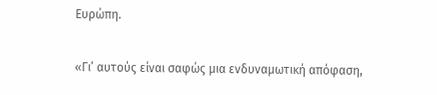Ευρώπη.

«Γι’ αυτούς είναι σαφώς μια ενδυναμωτική απόφαση,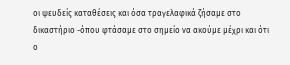οι ψευδείς καταθέσεις και όσα τραγελαφικά ζήσαμε στο δικαστήριο -όπου φτάσαμε στο σημείο να ακούμε μέχρι και ότι ο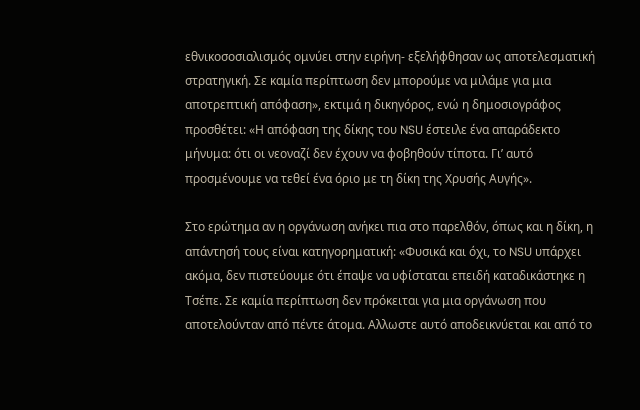εθνικοσοσιαλισμός ομνύει στην ειρήνη- εξελήφθησαν ως αποτελεσματική στρατηγική. Σε καμία περίπτωση δεν μπορούμε να μιλάμε για μια αποτρεπτική απόφαση», εκτιμά η δικηγόρος, ενώ η δημοσιογράφος προσθέτει: «Η απόφαση της δίκης του NSU έστειλε ένα απαράδεκτο μήνυμα: ότι οι νεοναζί δεν έχουν να φοβηθούν τίποτα. Γι’ αυτό προσμένουμε να τεθεί ένα όριο με τη δίκη της Χρυσής Αυγής».

Στο ερώτημα αν η οργάνωση ανήκει πια στο παρελθόν, όπως και η δίκη, η απάντησή τους είναι κατηγορηματική: «Φυσικά και όχι, το NSU υπάρχει ακόμα, δεν πιστεύουμε ότι έπαψε να υφίσταται επειδή καταδικάστηκε η Τσέπε. Σε καμία περίπτωση δεν πρόκειται για μια οργάνωση που αποτελούνταν από πέντε άτομα. Αλλωστε αυτό αποδεικνύεται και από το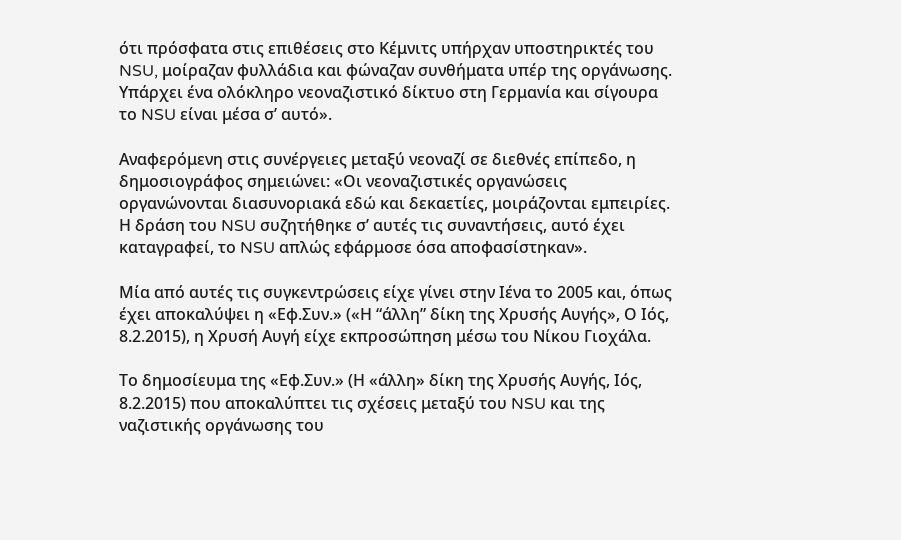ότι πρόσφατα στις επιθέσεις στο Κέμνιτς υπήρχαν υποστηρικτές του NSU, μοίραζαν φυλλάδια και φώναζαν συνθήματα υπέρ της οργάνωσης. Yπάρχει ένα ολόκληρο νεοναζιστικό δίκτυο στη Γερμανία και σίγουρα το NSU είναι μέσα σ’ αυτό».

Αναφερόμενη στις συνέργειες μεταξύ νεοναζί σε διεθνές επίπεδο, η δημοσιογράφος σημειώνει: «Οι νεοναζιστικές οργανώσεις οργανώνονται διασυνοριακά εδώ και δεκαετίες, μοιράζονται εμπειρίες. Η δράση του NSU συζητήθηκε σ’ αυτές τις συναντήσεις, αυτό έχει καταγραφεί, το NSU απλώς εφάρμοσε όσα αποφασίστηκαν».

Μία από αυτές τις συγκεντρώσεις είχε γίνει στην Ιένα το 2005 και, όπως έχει αποκαλύψει η «Εφ.Συν.» («Η “άλλη” δίκη της Χρυσής Αυγής», Ο Ιός, 8.2.2015), η Χρυσή Αυγή είχε εκπροσώπηση μέσω του Νίκου Γιοχάλα.

Το δημοσίευμα της «Εφ.Συν.» (Η «άλλη» δίκη της Χρυσής Αυγής, Ιός, 8.2.2015) που αποκαλύπτει τις σχέσεις μεταξύ του NSU και της ναζιστικής οργάνωσης του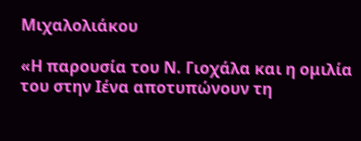Μιχαλολιάκου

«Η παρουσία του Ν. Γιοχάλα και η ομιλία του στην Ιένα αποτυπώνουν τη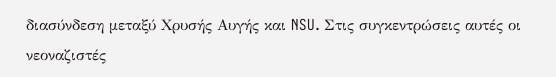διασύνδεση μεταξύ Χρυσής Αυγής και NSU. Στις συγκεντρώσεις αυτές οι νεοναζιστές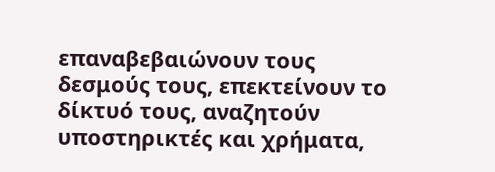επαναβεβαιώνουν τους δεσμούς τους, επεκτείνουν το δίκτυό τους, αναζητούν υποστηρικτές και χρήματα,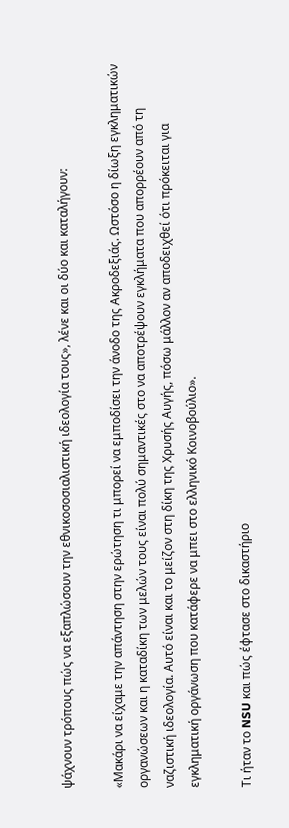ψάχνουν τρόπους πώς να εξαπλώσουν την εθνικοσοσιαλιστική ιδεολογία τους», λένε και οι δύο και καταλήγουν:

«Μακάρι να είχαμε την απάντηση στην ερώτηση τι μπορεί να εμποδίσει την άνοδο της Ακροδεξιάς. Ωστόσο η δίωξη εγκληματικών οργανώσεων και η καταδίκη των μελών τους είναι πολύ σημαντικές στο να αποτρέψουν εγκλήματα που απορρέουν από τη ναζιστική ιδεολογία. Αυτό είναι και το μείζον στη δίκη της Χρυσής Αυγής, πόσω μάλλον αν αποδειχθεί ότι πρόκειται για εγκληματική οργάνωση που κατάφερε να μπει στο ελληνικό Κοινοβούλιο».

Tι ήταν το NSU και πώς έφτασε στο δικαστήριο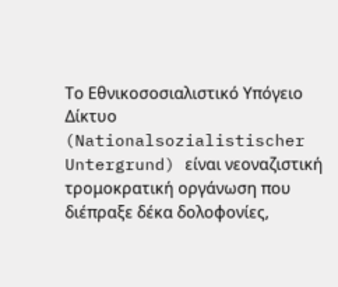Το Εθνικοσοσιαλιστικό Υπόγειο Δίκτυο (Nationalsozialistischer Untergrund) είναι νεοναζιστική τρομοκρατική οργάνωση που διέπραξε δέκα δολοφονίες,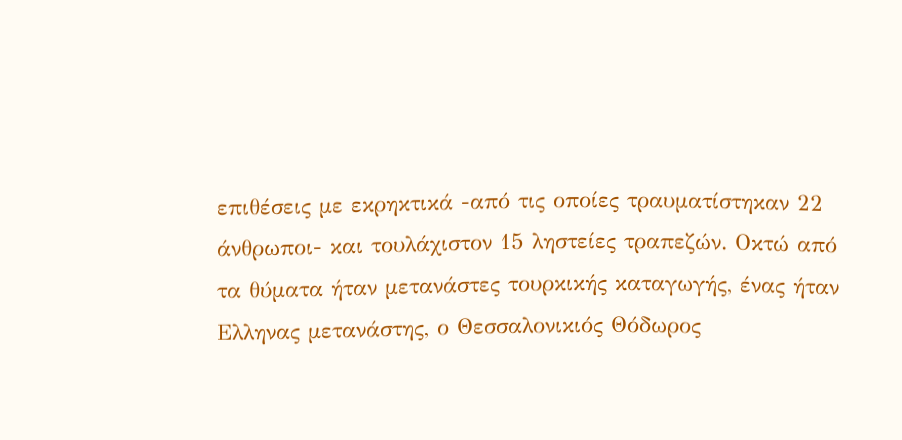επιθέσεις με εκρηκτικά -από τις οποίες τραυματίστηκαν 22 άνθρωποι- και τουλάχιστον 15 ληστείες τραπεζών. Οκτώ από τα θύματα ήταν μετανάστες τουρκικής καταγωγής, ένας ήταν Ελληνας μετανάστης, ο Θεσσαλονικιός Θόδωρος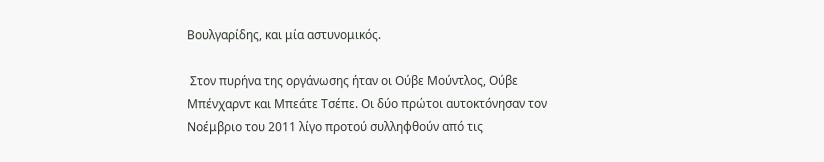Βουλγαρίδης, και μία αστυνομικός.

 Στον πυρήνα της οργάνωσης ήταν οι Ούβε Μούντλος, Ούβε Μπένχαρντ και Μπεάτε Τσέπε. Οι δύο πρώτοι αυτοκτόνησαν τον Νοέμβριο του 2011 λίγο προτού συλληφθούν από τις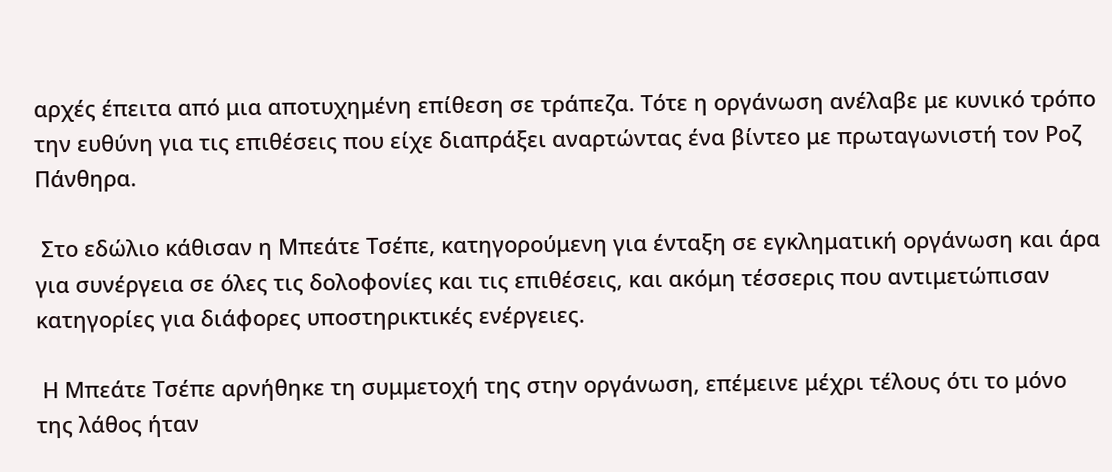αρχές έπειτα από μια αποτυχημένη επίθεση σε τράπεζα. Τότε η οργάνωση ανέλαβε με κυνικό τρόπο την ευθύνη για τις επιθέσεις που είχε διαπράξει αναρτώντας ένα βίντεο με πρωταγωνιστή τον Ροζ Πάνθηρα.

 Στο εδώλιο κάθισαν η Μπεάτε Τσέπε, κατηγορούμενη για ένταξη σε εγκληματική οργάνωση και άρα για συνέργεια σε όλες τις δολοφονίες και τις επιθέσεις, και ακόμη τέσσερις που αντιμετώπισαν κατηγορίες για διάφορες υποστηρικτικές ενέργειες.

 Η Μπεάτε Τσέπε αρνήθηκε τη συμμετοχή της στην οργάνωση, επέμεινε μέχρι τέλους ότι το μόνο της λάθος ήταν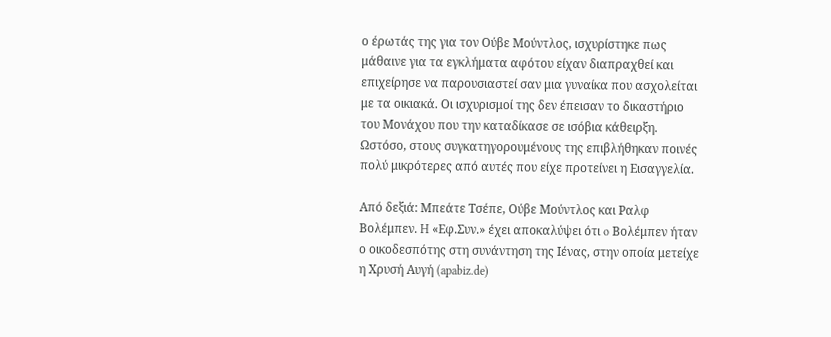ο έρωτάς της για τον Ούβε Μούντλος, ισχυρίστηκε πως μάθαινε για τα εγκλήματα αφότου είχαν διαπραχθεί και επιχείρησε να παρουσιαστεί σαν μια γυναίκα που ασχολείται με τα οικιακά. Οι ισχυρισμοί της δεν έπεισαν το δικαστήριο του Μονάχου που την καταδίκασε σε ισόβια κάθειρξη. Ωστόσο, στους συγκατηγορουμένους της επιβλήθηκαν ποινές πολύ μικρότερες από αυτές που είχε προτείνει η Εισαγγελία.

Από δεξιά: Μπεάτε Τσέπε, Ούβε Μούντλος και Ραλφ Βολέμπεν. H «Εφ.Συν.» έχει αποκαλύψει ότι o Βολέμπεν ήταν ο οικοδεσπότης στη συνάντηση της Ιένας, στην οποία μετείχε η Χρυσή Αυγή (apabiz.de)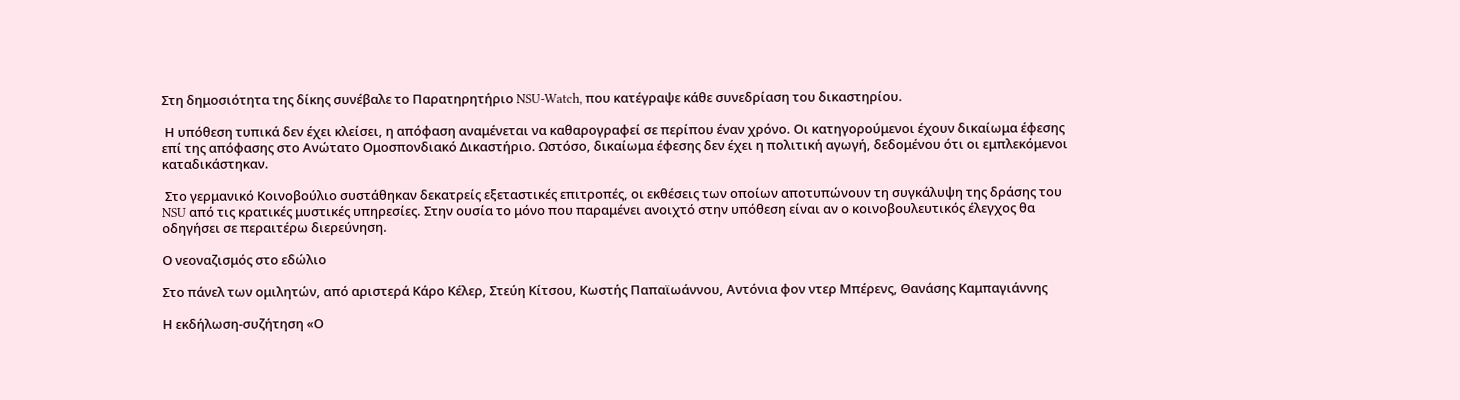Στη δημοσιότητα της δίκης συνέβαλε το Παρατηρητήριο NSU-Watch, που κατέγραψε κάθε συνεδρίαση του δικαστηρίου.

 Η υπόθεση τυπικά δεν έχει κλείσει, η απόφαση αναμένεται να καθαρογραφεί σε περίπου έναν χρόνο. Οι κατηγορούμενοι έχουν δικαίωμα έφεσης επί της απόφασης στο Ανώτατο Ομοσπονδιακό Δικαστήριο. Ωστόσο, δικαίωμα έφεσης δεν έχει η πολιτική αγωγή, δεδομένου ότι οι εμπλεκόμενοι καταδικάστηκαν.

 Στο γερμανικό Κοινοβούλιο συστάθηκαν δεκατρείς εξεταστικές επιτροπές, οι εκθέσεις των οποίων αποτυπώνουν τη συγκάλυψη της δράσης του NSU από τις κρατικές μυστικές υπηρεσίες. Στην ουσία το μόνο που παραμένει ανοιχτό στην υπόθεση είναι αν ο κοινοβουλευτικός έλεγχος θα οδηγήσει σε περαιτέρω διερεύνηση.

Ο νεοναζισμός στο εδώλιο

Στο πάνελ των ομιλητών, από αριστερά Κάρο Κέλερ, Στεύη Κίτσου, Κωστής Παπαϊωάννου, Αντόνια φον ντερ Μπέρενς, Θανάσης Καμπαγιάννης

Η εκδήλωση-συζήτηση «Ο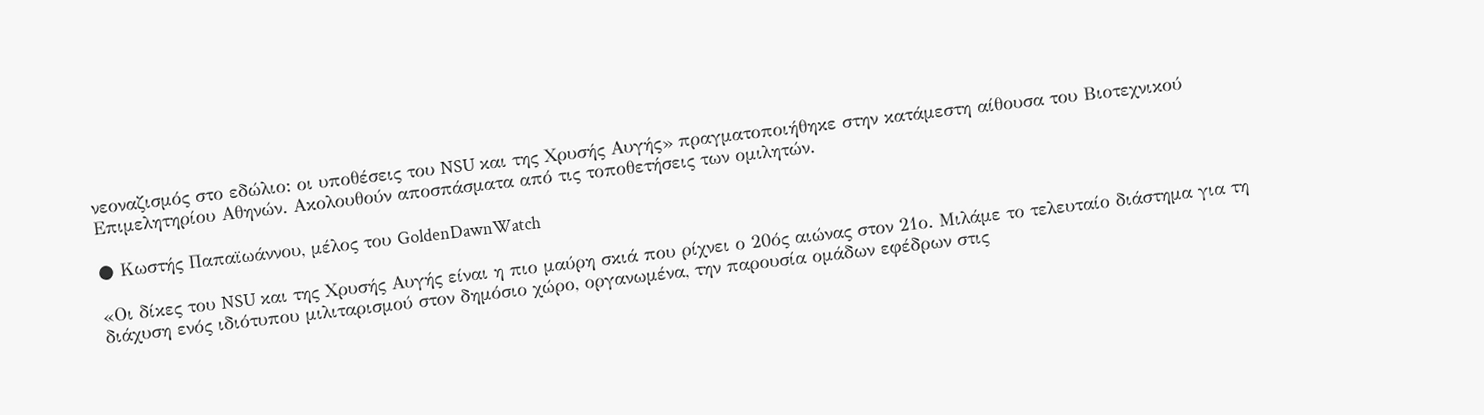νεοναζισμός στο εδώλιο: οι υποθέσεις του NSU και της Χρυσής Αυγής» πραγματοποιήθηκε στην κατάμεστη αίθουσα του Βιοτεχνικού Επιμελητηρίου Αθηνών. Ακολουθούν αποσπάσματα από τις τοποθετήσεις των ομιλητών.

● Κωστής Παπαϊωάννου, μέλος του GoldenDawnWatch

«Οι δίκες του NSU και της Χρυσής Αυγής είναι η πιο μαύρη σκιά που ρίχνει ο 20ός αιώνας στον 21ο. Μιλάμε το τελευταίο διάστημα για τη διάχυση ενός ιδιότυπου μιλιταρισμού στον δημόσιο χώρο, οργανωμένα, την παρουσία ομάδων εφέδρων στις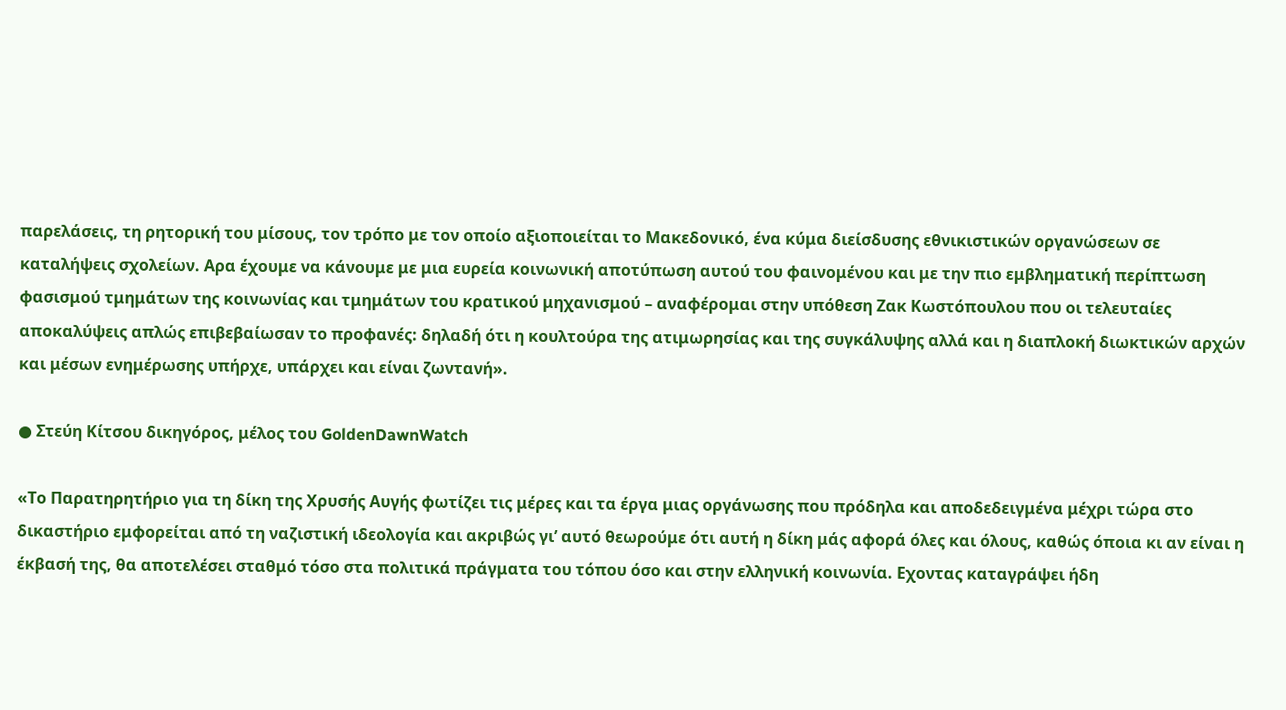παρελάσεις, τη ρητορική του μίσους, τον τρόπο με τον οποίο αξιοποιείται το Μακεδονικό, ένα κύμα διείσδυσης εθνικιστικών οργανώσεων σε καταλήψεις σχολείων. Αρα έχουμε να κάνουμε με μια ευρεία κοινωνική αποτύπωση αυτού του φαινομένου και με την πιο εμβληματική περίπτωση φασισμού τμημάτων της κοινωνίας και τμημάτων του κρατικού μηχανισμού – αναφέρομαι στην υπόθεση Ζακ Κωστόπουλου που οι τελευταίες αποκαλύψεις απλώς επιβεβαίωσαν το προφανές: δηλαδή ότι η κουλτούρα της ατιμωρησίας και της συγκάλυψης αλλά και η διαπλοκή διωκτικών αρχών και μέσων ενημέρωσης υπήρχε, υπάρχει και είναι ζωντανή».

● Στεύη Κίτσου δικηγόρος, μέλος του GoldenDawnWatch

«Το Παρατηρητήριο για τη δίκη της Χρυσής Αυγής φωτίζει τις μέρες και τα έργα μιας οργάνωσης που πρόδηλα και αποδεδειγμένα μέχρι τώρα στο δικαστήριο εμφορείται από τη ναζιστική ιδεολογία και ακριβώς γι’ αυτό θεωρούμε ότι αυτή η δίκη μάς αφορά όλες και όλους, καθώς όποια κι αν είναι η έκβασή της, θα αποτελέσει σταθμό τόσο στα πολιτικά πράγματα του τόπου όσο και στην ελληνική κοινωνία. Εχοντας καταγράψει ήδη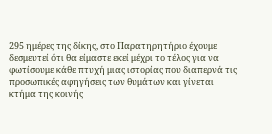295 ημέρες της δίκης, στο Παρατηρητήριο έχουμε δεσμευτεί ότι θα είμαστε εκεί μέχρι το τέλος για να φωτίσουμε κάθε πτυχή μιας ιστορίας που διαπερνά τις προσωπικές αφηγήσεις των θυμάτων και γίνεται κτήμα της κοινής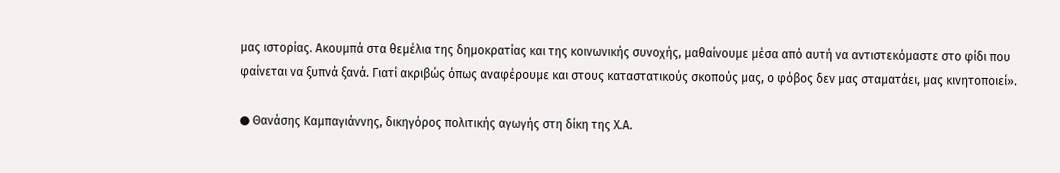μας ιστορίας. Ακουμπά στα θεμέλια της δημοκρατίας και της κοινωνικής συνοχής, μαθαίνουμε μέσα από αυτή να αντιστεκόμαστε στο φίδι που φαίνεται να ξυπνά ξανά. Γιατί ακριβώς όπως αναφέρουμε και στους καταστατικούς σκοπούς μας, ο φόβος δεν μας σταματάει, μας κινητοποιεί».

● Θανάσης Καμπαγιάννης, δικηγόρος πολιτικής αγωγής στη δίκη της Χ.Α.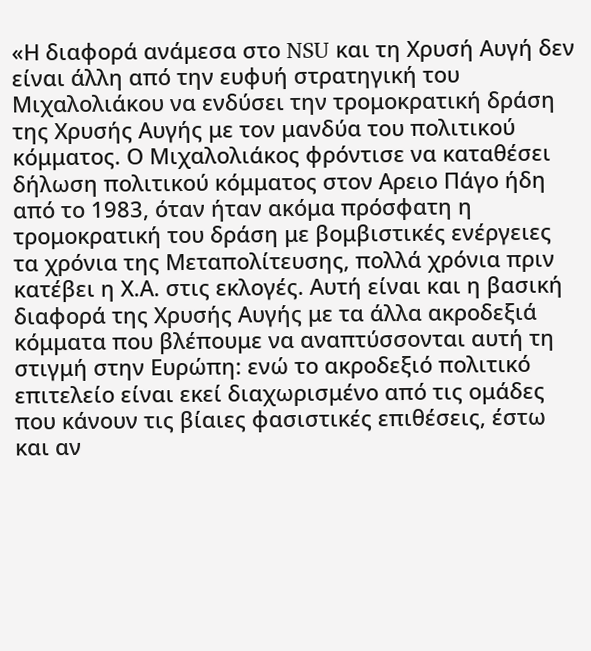«Η διαφορά ανάμεσα στο NSU και τη Χρυσή Αυγή δεν είναι άλλη από την ευφυή στρατηγική του Μιχαλολιάκου να ενδύσει την τρομοκρατική δράση της Χρυσής Αυγής με τον μανδύα του πολιτικού κόμματος. Ο Μιχαλολιάκος φρόντισε να καταθέσει δήλωση πολιτικού κόμματος στον Αρειο Πάγο ήδη από το 1983, όταν ήταν ακόμα πρόσφατη η τρομοκρατική του δράση με βομβιστικές ενέργειες τα χρόνια της Μεταπολίτευσης, πολλά χρόνια πριν κατέβει η Χ.Α. στις εκλογές. Αυτή είναι και η βασική διαφορά της Χρυσής Αυγής με τα άλλα ακροδεξιά κόμματα που βλέπουμε να αναπτύσσονται αυτή τη στιγμή στην Ευρώπη: ενώ το ακροδεξιό πολιτικό επιτελείο είναι εκεί διαχωρισμένο από τις ομάδες που κάνουν τις βίαιες φασιστικές επιθέσεις, έστω και αν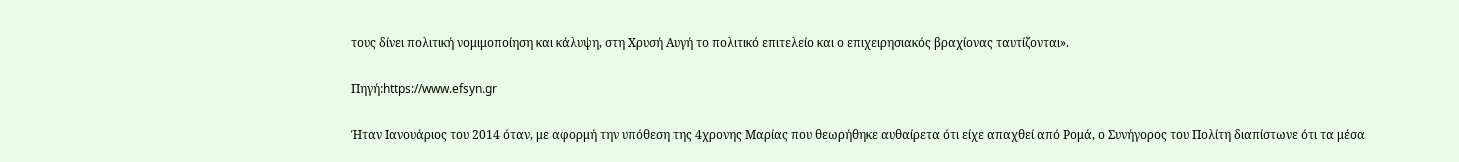τους δίνει πολιτική νομιμοποίηση και κάλυψη, στη Χρυσή Αυγή το πολιτικό επιτελείο και ο επιχειρησιακός βραχίονας ταυτίζονται».

Πηγή:https://www.efsyn.gr

Ήταν Ιανουάριος του 2014 όταν, με αφορμή την υπόθεση της 4χρονης Μαρίας που θεωρήθηκε αυθαίρετα ότι είχε απαχθεί από Ρομά, ο Συνήγορος του Πολίτη διαπίστωνε ότι τα μέσα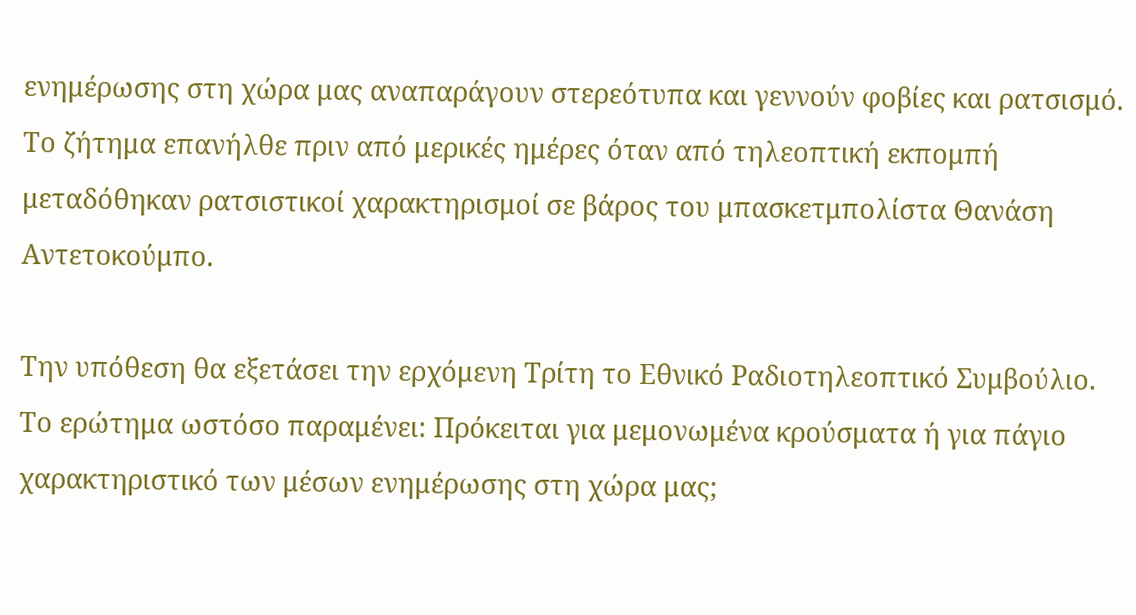ενημέρωσης στη χώρα μας αναπαράγουν στερεότυπα και γεννούν φοβίες και ρατσισμό. Το ζήτημα επανήλθε πριν από μερικές ημέρες όταν από τηλεοπτική εκπομπή μεταδόθηκαν ρατσιστικοί χαρακτηρισμοί σε βάρος του μπασκετμπολίστα Θανάση Αντετοκούμπο.

Την υπόθεση θα εξετάσει την ερχόμενη Τρίτη το Εθνικό Ραδιοτηλεοπτικό Συμβούλιο. Το ερώτημα ωστόσο παραμένει: Πρόκειται για μεμονωμένα κρούσματα ή για πάγιο χαρακτηριστικό των μέσων ενημέρωσης στη χώρα μας;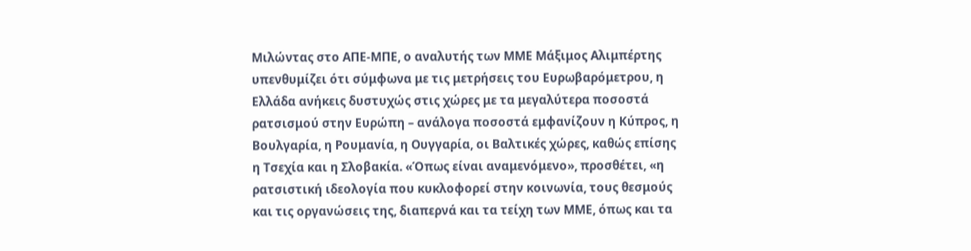Μιλώντας στο ΑΠΕ-ΜΠΕ, ο αναλυτής των ΜΜΕ Μάξιμος Αλιμπέρτης υπενθυμίζει ότι σύμφωνα με τις μετρήσεις του Ευρωβαρόμετρου, η Ελλάδα ανήκεις δυστυχώς στις χώρες με τα μεγαλύτερα ποσοστά ρατσισμού στην Ευρώπη – ανάλογα ποσοστά εμφανίζουν η Κύπρος, η Βουλγαρία, η Ρουμανία, η Ουγγαρία, οι Βαλτικές χώρες, καθώς επίσης η Τσεχία και η Σλοβακία. «Όπως είναι αναμενόμενο», προσθέτει, «η ρατσιστική ιδεολογία που κυκλοφορεί στην κοινωνία, τους θεσμούς και τις οργανώσεις της, διαπερνά και τα τείχη των ΜΜΕ, όπως και τα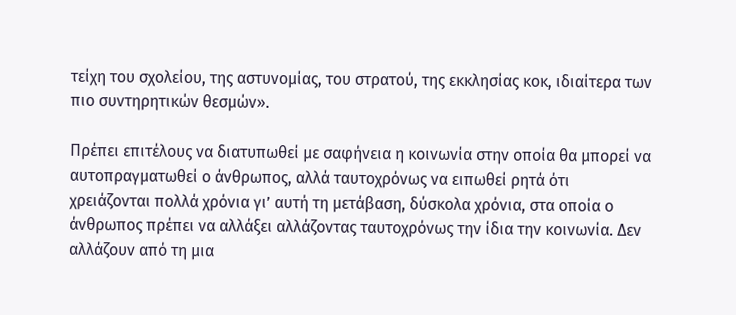τείχη του σχολείου, της αστυνομίας, του στρατού, της εκκλησίας κοκ, ιδιαίτερα των πιο συντηρητικών θεσμών».

Πρέπει επιτέλους να διατυπωθεί με σαφήνεια η κοινωνία στην οποία θα μπορεί να αυτοπραγματωθεί ο άνθρωπος, αλλά ταυτοχρόνως να ειπωθεί ρητά ότι χρειάζονται πολλά χρόνια γι’ αυτή τη μετάβαση, δύσκολα χρόνια, στα οποία ο άνθρωπος πρέπει να αλλάξει αλλάζοντας ταυτοχρόνως την ίδια την κοινωνία. Δεν αλλάζουν από τη μια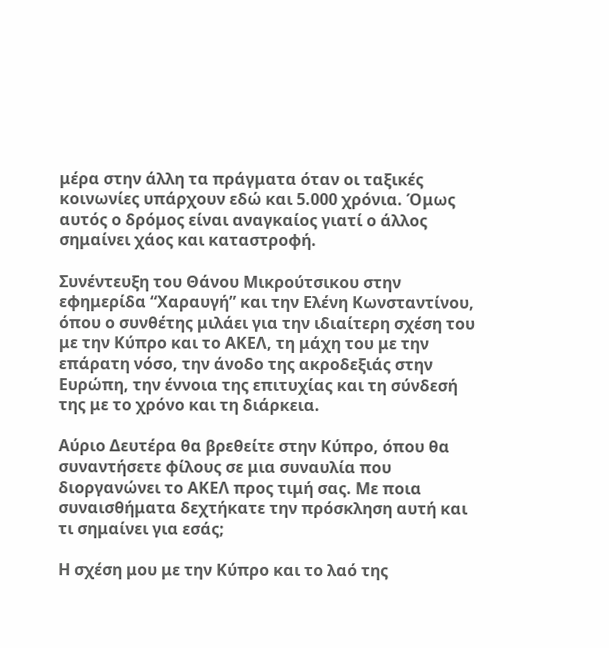μέρα στην άλλη τα πράγματα όταν οι ταξικές κοινωνίες υπάρχουν εδώ και 5.000 χρόνια. Όμως αυτός ο δρόμος είναι αναγκαίος γιατί ο άλλος σημαίνει χάος και καταστροφή.

Συνέντευξη του Θάνου Μικρούτσικου στην εφημερίδα “Χαραυγή” και την Ελένη Κωνσταντίνου, όπου ο συνθέτης μιλάει για την ιδιαίτερη σχέση του με την Κύπρο και το ΑΚΕΛ, τη μάχη του με την επάρατη νόσο, την άνοδο της ακροδεξιάς στην Ευρώπη, την έννοια της επιτυχίας και τη σύνδεσή της με το χρόνο και τη διάρκεια.

Αύριο Δευτέρα θα βρεθείτε στην Κύπρο, όπου θα συναντήσετε φίλους σε μια συναυλία που διοργανώνει το ΑΚΕΛ προς τιμή σας. Με ποια συναισθήματα δεχτήκατε την πρόσκληση αυτή και τι σημαίνει για εσάς;

Η σχέση μου με την Κύπρο και το λαό της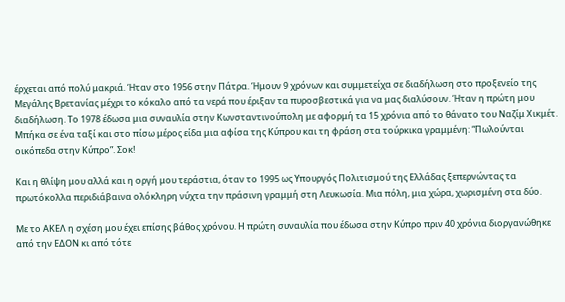έρχεται από πολύ μακριά. Ήταν στο 1956 στην Πάτρα. Ήμουν 9 χρόνων και συμμετείχα σε διαδήλωση στο προξενείο της Μεγάλης Βρετανίας μέχρι το κόκαλο από τα νερά που έριξαν τα πυροσβεστικά για να μας διαλύσουν. Ήταν η πρώτη μου διαδήλωση. Το 1978 έδωσα μια συναυλία στην Κωνσταντινούπολη με αφορμή τα 15 χρόνια από το θάνατο του Ναζίμ Χικμέτ. Μπήκα σε ένα ταξί και στο πίσω μέρος είδα μια αφίσα της Κύπρου και τη φράση στα τούρκικα γραμμένη: “Πωλούνται οικόπεδα στην Κύπρο”. Σοκ!

Και η θλίψη μου αλλά και η οργή μου τεράστια, όταν το 1995 ως Υπουργός Πολιτισμού της Ελλάδας ξεπερνώντας τα πρωτόκολλα περιδιάβαινα ολόκληρη νύχτα την πράσινη γραμμή στη Λευκωσία. Μια πόλη, μια χώρα, χωρισμένη στα δύο.

Με το ΑΚΕΛ η σχέση μου έχει επίσης βάθος χρόνου. Η πρώτη συναυλία που έδωσα στην Κύπρο πριν 40 χρόνια διοργανώθηκε από την ΕΔΟΝ κι από τότε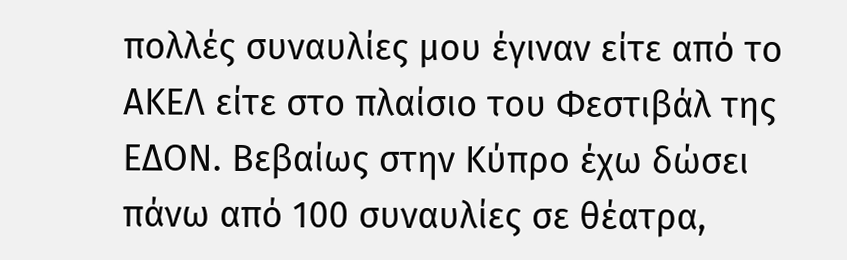πολλές συναυλίες μου έγιναν είτε από το ΑΚΕΛ είτε στο πλαίσιο του Φεστιβάλ της ΕΔΟΝ. Βεβαίως στην Κύπρο έχω δώσει πάνω από 100 συναυλίες σε θέατρα,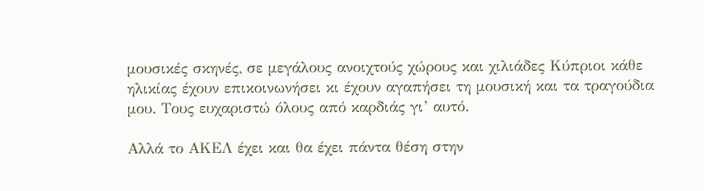μουσικές σκηνές, σε μεγάλους ανοιχτούς χώρους και χιλιάδες Κύπριοι κάθε ηλικίας έχουν επικοινωνήσει κι έχουν αγαπήσει τη μουσική και τα τραγούδια μου. Τους ευχαριστώ όλους από καρδιάς γι’ αυτό.

Αλλά το ΑΚΕΛ έχει και θα έχει πάντα θέση στην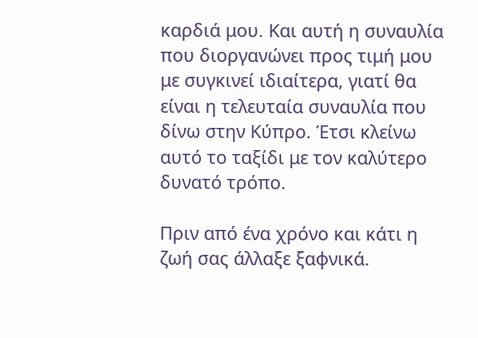καρδιά μου. Και αυτή η συναυλία που διοργανώνει προς τιμή μου με συγκινεί ιδιαίτερα, γιατί θα είναι η τελευταία συναυλία που δίνω στην Κύπρο. Έτσι κλείνω αυτό το ταξίδι με τον καλύτερο δυνατό τρόπο.

Πριν από ένα χρόνο και κάτι η ζωή σας άλλαξε ξαφνικά.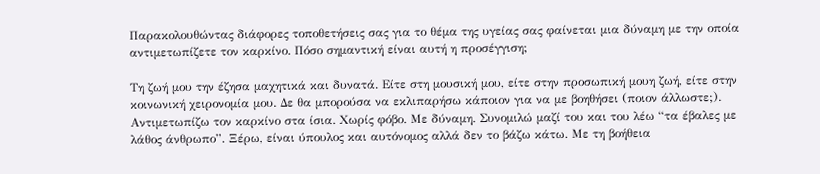Παρακολουθώντας διάφορες τοποθετήσεις σας για το θέμα της υγείας σας φαίνεται μια δύναμη με την οποία αντιμετωπίζετε τον καρκίνο. Πόσο σημαντική είναι αυτή η προσέγγιση;

Τη ζωή μου την έζησα μαχητικά και δυνατά. Είτε στη μουσική μου, είτε στην προσωπική μουη ζωή, είτε στην κοινωνική χειρονομία μου. Δε θα μπορούσα να εκλιπαρήσω κάποιον για να με βοηθήσει (ποιον άλλωστε;). Αντιμετωπίζω τον καρκίνο στα ίσια. Χωρίς φόβο. Με δύναμη. Συνομιλώ μαζί του και του λέω “τα έβαλες με λάθος άνθρωπο”. Ξέρω, είναι ύπουλος και αυτόνομος αλλά δεν το βάζω κάτω. Με τη βοήθεια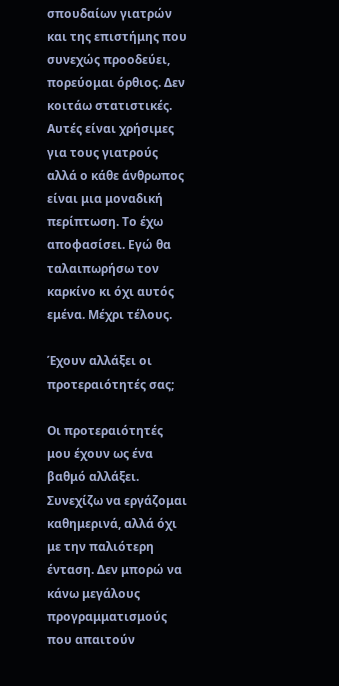σπουδαίων γιατρών και της επιστήμης που συνεχώς προοδεύει, πορεύομαι όρθιος. Δεν κοιτάω στατιστικές. Αυτές είναι χρήσιμες για τους γιατρούς αλλά ο κάθε άνθρωπος είναι μια μοναδική περίπτωση. Το έχω αποφασίσει. Εγώ θα ταλαιπωρήσω τον καρκίνο κι όχι αυτός εμένα. Μέχρι τέλους.

Έχουν αλλάξει οι προτεραιότητές σας;

Οι προτεραιότητές μου έχουν ως ένα βαθμό αλλάξει. Συνεχίζω να εργάζομαι καθημερινά, αλλά όχι με την παλιότερη ένταση. Δεν μπορώ να κάνω μεγάλους προγραμματισμούς που απαιτούν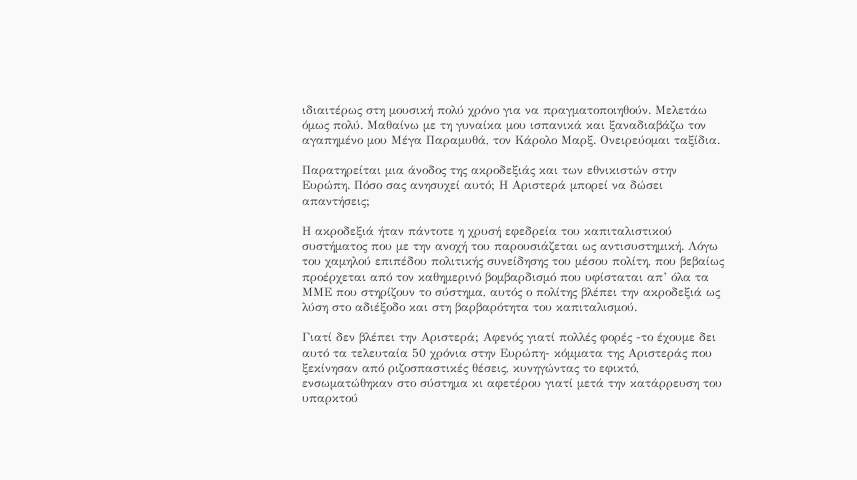ιδιαιτέρως στη μουσική πολύ χρόνο για να πραγματοποιηθούν. Μελετάω όμως πολύ. Μαθαίνω με τη γυναίκα μου ισπανικά και ξαναδιαβάζω τον αγαπημένο μου Μέγα Παραμυθά, τον Κάρολο Μαρξ. Ονειρεύομαι ταξίδια.

Παρατηρείται μια άνοδος της ακροδεξιάς και των εθνικιστών στην Ευρώπη. Πόσο σας ανησυχεί αυτό; Η Αριστερά μπορεί να δώσει απαντήσεις;

Η ακροδεξιά ήταν πάντοτε η χρυσή εφεδρεία του καπιταλιστικού συστήματος που με την ανοχή του παρουσιάζεται ως αντισυστημική. Λόγω του χαμηλού επιπέδου πολιτικής συνείδησης του μέσου πολίτη, που βεβαίως προέρχεται από τον καθημερινό βομβαρδισμό που υφίσταται απ’ όλα τα ΜΜΕ που στηρίζουν το σύστημα, αυτός ο πολίτης βλέπει την ακροδεξιά ως λύση στο αδιέξοδο και στη βαρβαρότητα του καπιταλισμού.

Γιατί δεν βλέπει την Αριστερά; Αφενός γιατί πολλές φορές -το έχουμε δει αυτό τα τελευταία 50 χρόνια στην Ευρώπη- κόμματα της Αριστεράς που ξεκίνησαν από ριζοσπαστικές θέσεις, κυνηγώντας το εφικτό, ενσωματώθηκαν στο σύστημα κι αφετέρου γιατί μετά την κατάρρευση του υπαρκτού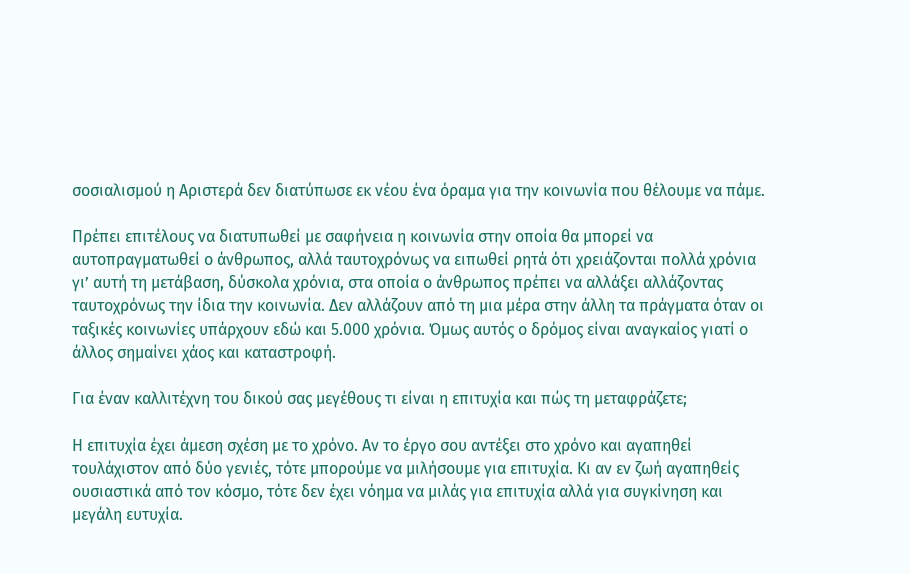σοσιαλισμού η Αριστερά δεν διατύπωσε εκ νέου ένα όραμα για την κοινωνία που θέλουμε να πάμε.

Πρέπει επιτέλους να διατυπωθεί με σαφήνεια η κοινωνία στην οποία θα μπορεί να αυτοπραγματωθεί ο άνθρωπος, αλλά ταυτοχρόνως να ειπωθεί ρητά ότι χρειάζονται πολλά χρόνια γι’ αυτή τη μετάβαση, δύσκολα χρόνια, στα οποία ο άνθρωπος πρέπει να αλλάξει αλλάζοντας ταυτοχρόνως την ίδια την κοινωνία. Δεν αλλάζουν από τη μια μέρα στην άλλη τα πράγματα όταν οι ταξικές κοινωνίες υπάρχουν εδώ και 5.000 χρόνια. Όμως αυτός ο δρόμος είναι αναγκαίος γιατί ο άλλος σημαίνει χάος και καταστροφή.

Για έναν καλλιτέχνη του δικού σας μεγέθους τι είναι η επιτυχία και πώς τη μεταφράζετε;

Η επιτυχία έχει άμεση σχέση με το χρόνο. Αν το έργο σου αντέξει στο χρόνο και αγαπηθεί τουλάχιστον από δύο γενιές, τότε μπορούμε να μιλήσουμε για επιτυχία. Κι αν εν ζωή αγαπηθείς ουσιαστικά από τον κόσμο, τότε δεν έχει νόημα να μιλάς για επιτυχία αλλά για συγκίνηση και μεγάλη ευτυχία.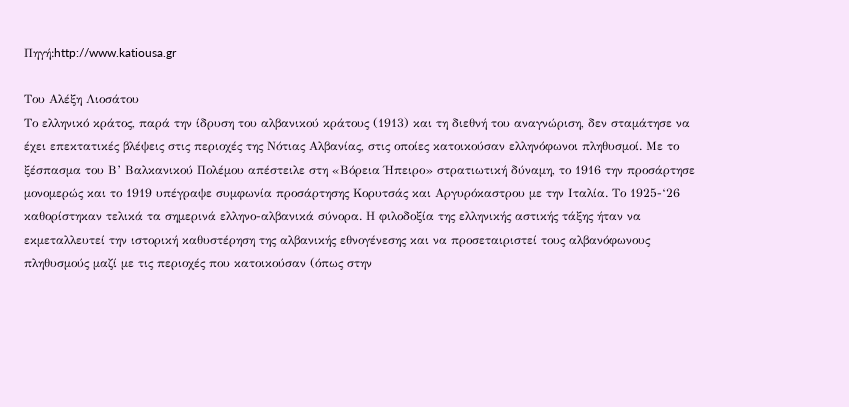Πηγή:http://www.katiousa.gr

Του Αλέξη Λιοσάτου
Το ελληνικό κράτος, παρά την ίδρυση του αλβανικού κράτους (1913) και τη διεθνή του αναγνώριση, δεν σταμάτησε να έχει επεκτατικές βλέψεις στις περιοχές της Νότιας Αλβανίας, στις οποίες κατοικούσαν ελληνόφωνοι πληθυσμοί. Με το ξέσπασμα του Β’ Βαλκανικού Πολέμου απέστειλε στη «Βόρεια Ήπειρο» στρατιωτική δύναμη, το 1916 την προσάρτησε μονομερώς και το 1919 υπέγραψε συμφωνία προσάρτησης Κορυτσάς και Αργυρόκαστρου με την Ιταλία. Το 1925-‘26 καθορίστηκαν τελικά τα σημερινά ελληνο-αλβανικά σύνορα. Η φιλοδοξία της ελληνικής αστικής τάξης ήταν να εκμεταλλευτεί την ιστορική καθυστέρηση της αλβανικής εθνογένεσης και να προσεταιριστεί τους αλβανόφωνους πληθυσμούς μαζί με τις περιοχές που κατοικούσαν (όπως στην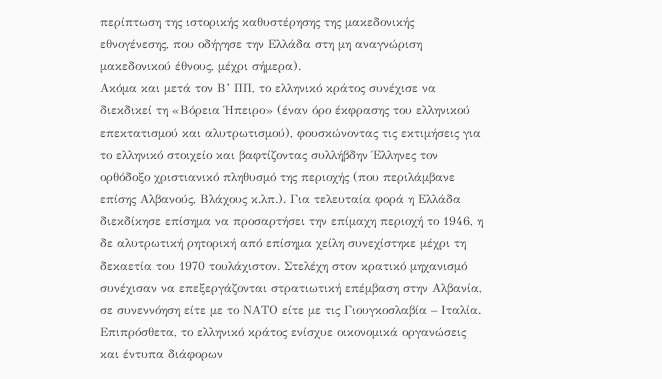περίπτωση της ιστορικής καθυστέρησης της μακεδονικής εθνογένεσης, που οδήγησε την Ελλάδα στη μη αναγνώριση μακεδονικού έθνους, μέχρι σήμερα).
Ακόμα και μετά τον Β’ ΠΠ, το ελληνικό κράτος συνέχισε να διεκδικεί τη «Βόρεια Ήπειρο» (έναν όρο έκφρασης του ελληνικού επεκτατισμού και αλυτρωτισμού), φουσκώνοντας τις εκτιμήσεις για το ελληνικό στοιχείο και βαφτίζοντας συλλήβδην Έλληνες τον ορθόδοξο χριστιανικό πληθυσμό της περιοχής (που περιλάμβανε επίσης Αλβανούς, Βλάχους κ.λπ.). Για τελευταία φορά η Ελλάδα διεκδίκησε επίσημα να προσαρτήσει την επίμαχη περιοχή το 1946, η δε αλυτρωτική ρητορική από επίσημα χείλη συνεχίστηκε μέχρι τη δεκαετία του 1970 τουλάχιστον. Στελέχη στον κρατικό μηχανισμό συνέχισαν να επεξεργάζονται στρατιωτική επέμβαση στην Αλβανία, σε συνεννόηση είτε με το ΝΑΤΟ είτε με τις Γιουγκοσλαβία – Ιταλία. Επιπρόσθετα, το ελληνικό κράτος ενίσχυε οικονομικά οργανώσεις και έντυπα διάφορων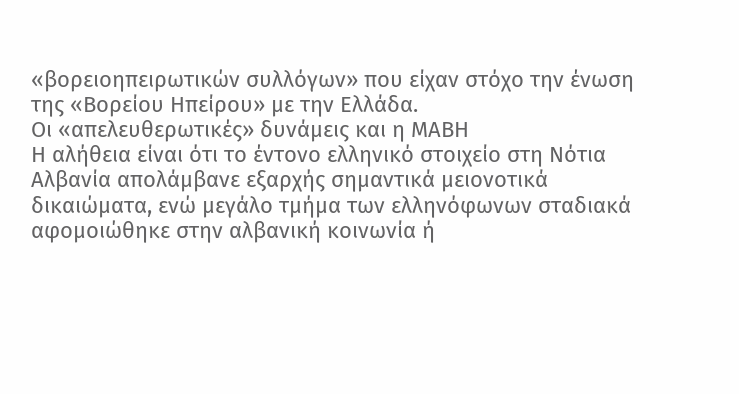«βορειοηπειρωτικών συλλόγων» που είχαν στόχο την ένωση της «Βορείου Ηπείρου» με την Ελλάδα.
Οι «απελευθερωτικές» δυνάμεις και η ΜΑΒΗ
Η αλήθεια είναι ότι το έντονο ελληνικό στοιχείο στη Νότια Αλβανία απολάμβανε εξαρχής σημαντικά μειονοτικά δικαιώματα, ενώ μεγάλο τμήμα των ελληνόφωνων σταδιακά αφομοιώθηκε στην αλβανική κοινωνία ή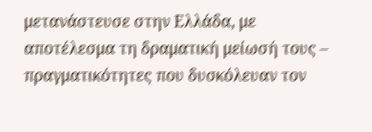μετανάστευσε στην Ελλάδα, με αποτέλεσμα τη δραματική μείωσή τους – πραγματικότητες που δυσκόλευαν τον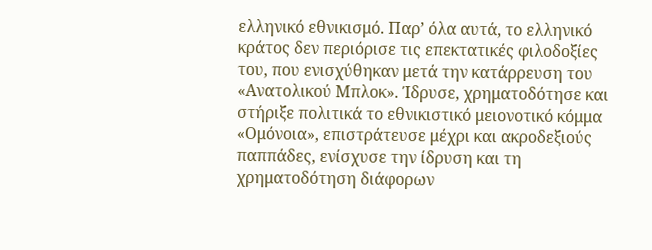ελληνικό εθνικισμό. Παρ’ όλα αυτά, το ελληνικό κράτος δεν περιόρισε τις επεκτατικές φιλοδοξίες του, που ενισχύθηκαν μετά την κατάρρευση του «Ανατολικού Μπλοκ». Ίδρυσε, χρηματοδότησε και στήριξε πολιτικά το εθνικιστικό μειονοτικό κόμμα «Ομόνοια», επιστράτευσε μέχρι και ακροδεξιούς παππάδες, ενίσχυσε την ίδρυση και τη χρηματοδότηση διάφορων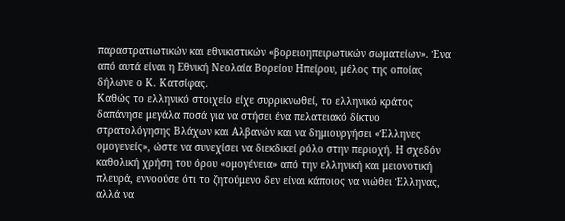παραστρατιωτικών και εθνικιστικών «βορειοηπειρωτικών σωματείων». Ένα από αυτά είναι η Eθνική Nεολαία Bορείου Hπείρου, μέλος της οποίας δήλωνε ο Κ. Κατσίφας.
Καθώς το ελληνικό στοιχείο είχε συρρικνωθεί, το ελληνικό κράτος δαπάνησε μεγάλα ποσά για να στήσει ένα πελατειακό δίκτυο στρατολόγησης Βλάχων και Αλβανών και να δημιουργήσει «Έλληνες ομογενείς», ώστε να συνεχίσει να διεκδικεί ρόλο στην περιοχή. Η σχεδόν καθολική χρήση του όρου «ομογένεια» από την ελληνική και μειονοτική πλευρά, εννοούσε ότι το ζητούμενο δεν είναι κάποιος να νιώθει Έλληνας, αλλά να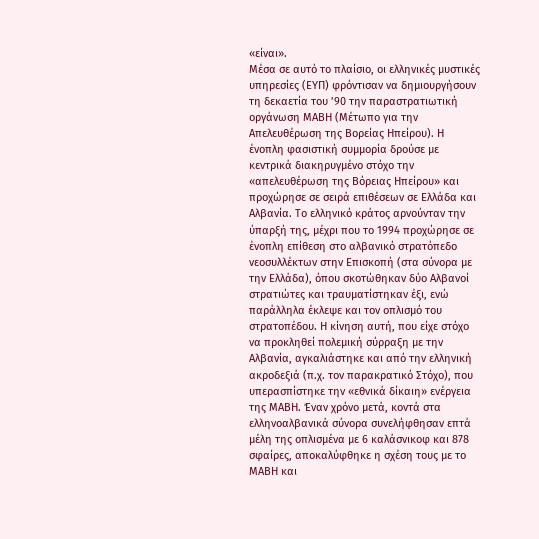«είναι».
Μέσα σε αυτό το πλαίσιο, οι ελληνικές μυστικές υπηρεσίες (ΕΥΠ) φρόντισαν να δημιουργήσουν τη δεκαετία του ’90 την παραστρατιωτική οργάνωση ΜΑΒΗ (Μέτωπο για την Απελευθέρωση της Βορείας Ηπείρου). Η ένοπλη φασιστική συμμορία δρούσε με κεντρικά διακηρυγμένο στόχο την «απελευθέρωση της Βόρειας Ηπείρου» και προχώρησε σε σειρά επιθέσεων σε Ελλάδα και Αλβανία. Το ελληνικό κράτος αρνούνταν την ύπαρξή της, μέχρι που το 1994 προχώρησε σε ένοπλη επίθεση στο αλβανικό στρατόπεδο νεοσυλλέκτων στην Επισκοπή (στα σύνορα με την Ελλάδα), όπου σκοτώθηκαν δύο Αλβανοί στρατιώτες και τραυματίστηκαν έξι, ενώ παράλληλα έκλεψε και τον οπλισμό του στρατοπέδου. Η κίνηση αυτή, που είχε στόχο να προκληθεί πολεμική σύρραξη με την Αλβανία, αγκαλιάστηκε και από την ελληνική ακροδεξιά (π.χ. τον παρακρατικό Στόχο), που υπερασπίστηκε την «εθνικά δίκαιη» ενέργεια της ΜΑΒΗ. Έναν χρόνο μετά, κοντά στα ελληνοαλβανικά σύνορα συνελήφθησαν επτά μέλη της οπλισμένα με 6 καλάσνικοφ και 878 σφαίρες, αποκαλύφθηκε η σχέση τους με το ΜΑΒΗ και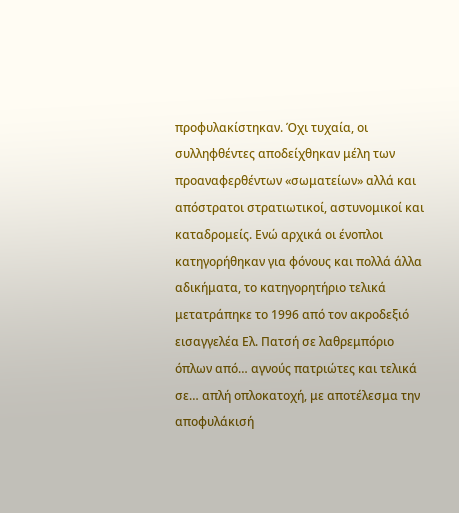προφυλακίστηκαν. Όχι τυχαία, οι συλληφθέντες αποδείχθηκαν μέλη των προαναφερθέντων «σωματείων» αλλά και απόστρατοι στρατιωτικοί, αστυνομικοί και καταδρομείς. Ενώ αρχικά οι ένοπλοι κατηγορήθηκαν για φόνους και πολλά άλλα αδικήματα, το κατηγορητήριο τελικά μετατράπηκε το 1996 από τον ακροδεξιό εισαγγελέα Ελ. Πατσή σε λαθρεμπόριο όπλων από… αγνούς πατριώτες και τελικά σε… απλή οπλοκατοχή, με αποτέλεσμα την αποφυλάκισή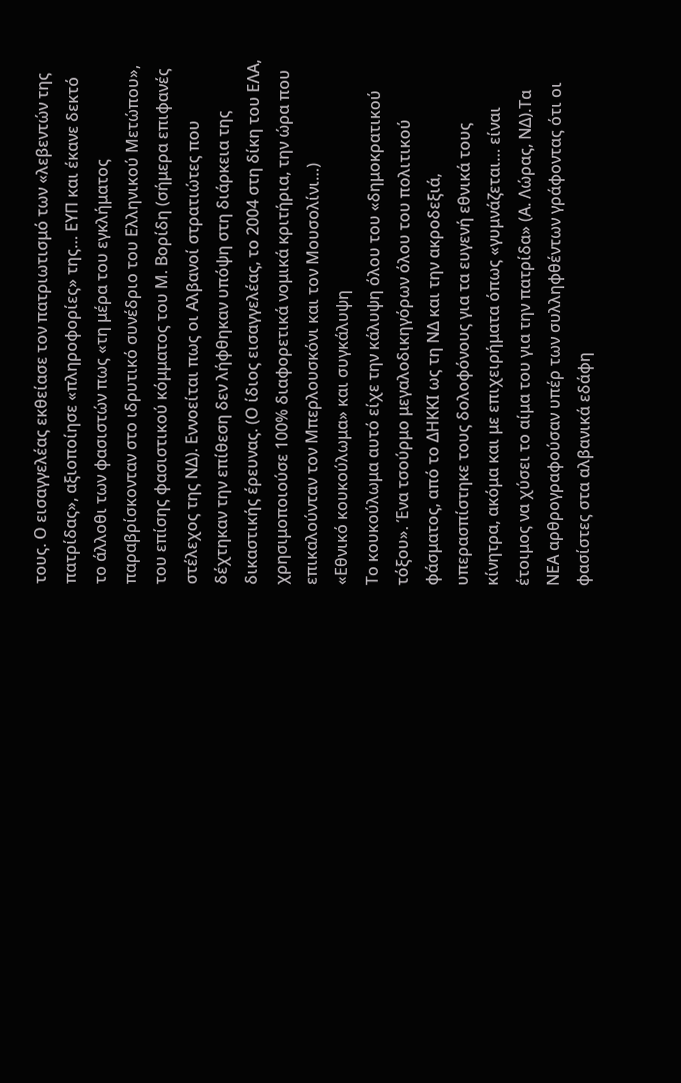τους. Ο εισαγγελέας εκθείασε τον πατριωτισμό των «λεβεντών της πατρίδας», αξιοποίησε «πληροφορίες» της… ΕΥΠ και έκανε δεκτό το άλλοθι των φασιστών πως «τη μέρα του εγκλήματος παραβρίσκονταν στο ιδρυτικό συνέδριο του Ελληνικού Μετώπου», του επίσης φασιστικού κόμματος του Μ. Βορίδη (σήμερα επιφανές στέλεχος της ΝΔ). Εννοείται πως οι Αλβανοί στρατιώτες που δέχτηκαν την επίθεση δεν λήφθηκαν υπόψη στη διάρκεια της δικαστικής έρευνας. (Ο ίδιος εισαγγελέας, το 2004 στη δίκη του ΕΛΑ, χρησιμοποιούσε 100% διαφορετικά νομικά κριτήρια, την ώρα που επικαλούνταν τον Μπερλουσκόνι και τον Μουσολίνι…)
«Εθνικό κουκούλωμα» και συγκάλυψη
Το κουκούλωμα αυτό είχε την κάλυψη όλου του «δημοκρατικού τόξου». Ένα τσούρμο μεγαλοδικηγόρων όλου του πολιτικού φάσματος, από το ΔΗΚΚΙ ως τη ΝΔ και την ακροδεξιά, υπερασπίστηκε τους δολοφόνους για τα ευγενή εθνικά τους κίνητρα, ακόμα και με επιχειρήματα όπως «γυμνάζεται… είναι έτοιμος να χύσει το αίμα του για την πατρίδα» (Α. Λώρας, ΝΔ).Τα ΝΕΑ αρθρογραφούσαν υπέρ των συλληφθέντων γράφοντας ότι οι φασίστες στα αλβανικά εδάφη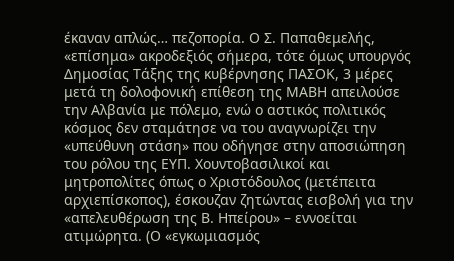έκαναν απλώς… πεζοπορία. Ο Σ. Παπαθεμελής, «επίσημα» ακροδεξιός σήμερα, τότε όμως υπουργός Δημοσίας Τάξης της κυβέρνησης ΠΑΣΟΚ, 3 μέρες μετά τη δολοφονική επίθεση της ΜΑΒΗ απειλούσε την Αλβανία με πόλεμο, ενώ ο αστικός πολιτικός κόσμος δεν σταμάτησε να του αναγνωρίζει την «υπεύθυνη στάση» που οδήγησε στην αποσιώπηση του ρόλου της ΕΥΠ. Χουντοβασιλικοί και μητροπολίτες όπως ο Χριστόδουλος (μετέπειτα αρχιεπίσκοπος), έσκουζαν ζητώντας εισβολή για την «απελευθέρωση της Β. Ηπείρου» – εννοείται ατιμώρητα. (Ο «εγκωμιασμός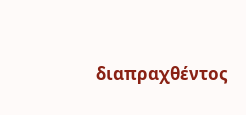διαπραχθέντος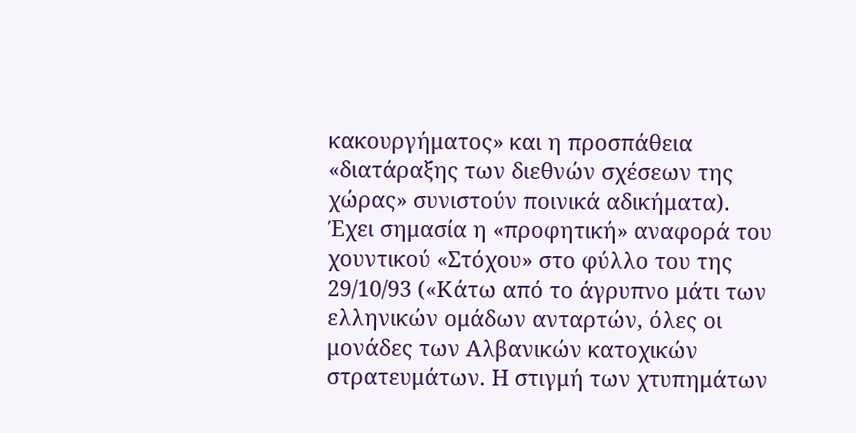κακουργήματος» και η προσπάθεια «διατάραξης των διεθνών σχέσεων της χώρας» συνιστούν ποινικά αδικήματα).
Έχει σημασία η «προφητική» αναφορά του χουντικού «Στόχου» στο φύλλο του της 29/10/93 («Κάτω από το άγρυπνο μάτι των ελληνικών ομάδων ανταρτών, όλες οι μονάδες των Αλβανικών κατοχικών στρατευμάτων. Η στιγμή των χτυπημάτων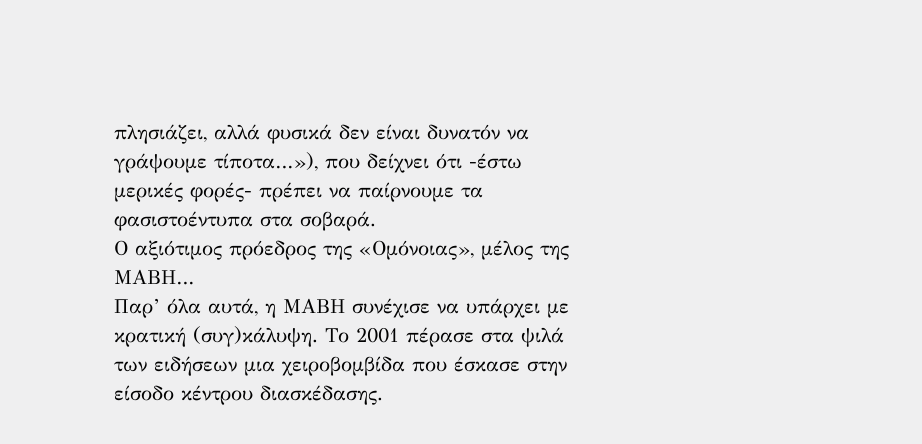πλησιάζει, αλλά φυσικά δεν είναι δυνατόν να γράψουμε τίποτα…»), που δείχνει ότι -έστω μερικές φορές- πρέπει να παίρνουμε τα φασιστοέντυπα στα σοβαρά.
Ο αξιότιμος πρόεδρος της «Ομόνοιας», μέλος της ΜΑΒΗ…
Παρ’ όλα αυτά, η ΜΑΒΗ συνέχισε να υπάρχει με κρατική (συγ)κάλυψη. Το 2001 πέρασε στα ψιλά των ειδήσεων μια χειροβομβίδα που έσκασε στην είσοδο κέντρου διασκέδασης.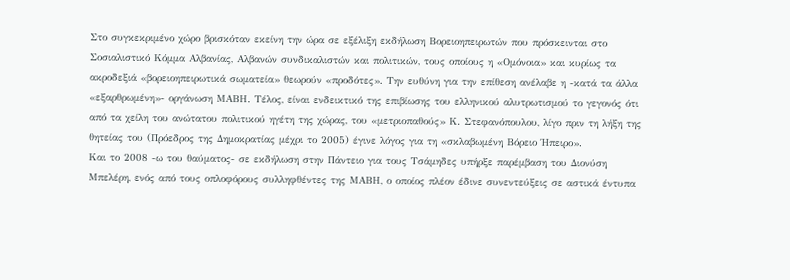Στο συγκεκριμένο χώρο βρισκόταν εκείνη την ώρα σε εξέλιξη εκδήλωση Bορειοηπειρωτών που πρόσκεινται στο Σοσιαλιστικό Κόμμα Αλβανίας, Αλβανών συνδικαλιστών και πολιτικών, τους οποίους η «Ομόνοια» και κυρίως τα ακροδεξιά «βορειοηπειρωτικά σωματεία» θεωρούν «προδότες». Την ευθύνη για την επίθεση ανέλαβε η -κατά τα άλλα «εξαρθρωμένη»- οργάνωση ΜΑΒΗ. Τέλος, είναι ενδεικτικό της επιβίωσης του ελληνικού αλυτρωτισμού το γεγονός ότι από τα χείλη του ανώτατου πολιτικού ηγέτη της χώρας, του «μετριοπαθούς» Κ. Στεφανόπουλου, λίγο πριν τη λήξη της θητείας του (Πρόεδρος της Δημοκρατίας μέχρι το 2005) έγινε λόγος για τη «σκλαβωμένη Βόρειο Ήπειρο».
Και το 2008 -ω του θαύματος- σε εκδήλωση στην Πάντειο για τους Τσάμηδες υπήρξε παρέμβαση του Διονύση Μπελέρη, ενός από τους οπλοφόρους συλληφθέντες της ΜΑΒΗ, ο οποίος πλέον έδινε συνεντεύξεις σε αστικά έντυπα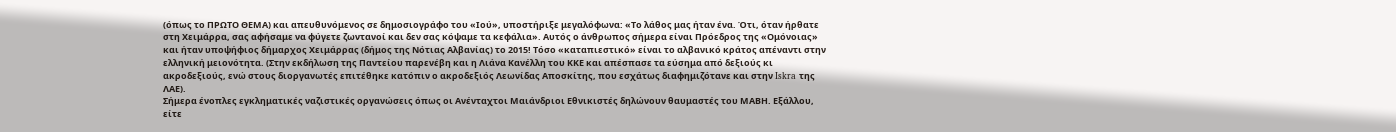(όπως το ΠΡΩΤΟ ΘΕΜΑ) και απευθυνόμενος σε δημοσιογράφο του «Ιού», υποστήριξε μεγαλόφωνα: «Το λάθος μας ήταν ένα. Ότι, όταν ήρθατε στη Χειμάρρα, σας αφήσαμε να φύγετε ζωντανοί και δεν σας κόψαμε τα κεφάλια». Αυτός ο άνθρωπος σήμερα είναι Πρόεδρος της «Ομόνοιας» και ήταν υποψήφιος δήμαρχος Χειμάρρας (δήμος της Νότιας Αλβανίας) το 2015! Τόσο «καταπιεστικό» είναι το αλβανικό κράτος απέναντι στην ελληνική μειονότητα. (Στην εκδήλωση της Παντείου παρενέβη και η Λιάνα Κανέλλη του ΚΚΕ και απέσπασε τα εύσημα από δεξιούς κι ακροδεξιούς, ενώ στους διοργανωτές επιτέθηκε κατόπιν ο ακροδεξιός Λεωνίδας Αποσκίτης, που εσχάτως διαφημιζότανε και στην Iskra της ΛΑΕ).
Σήμερα ένοπλες εγκληματικές ναζιστικές οργανώσεις όπως οι Ανένταχτοι Μαιάνδριοι Εθνικιστές δηλώνουν θαυμαστές του ΜΑΒΗ. Εξάλλου, είτε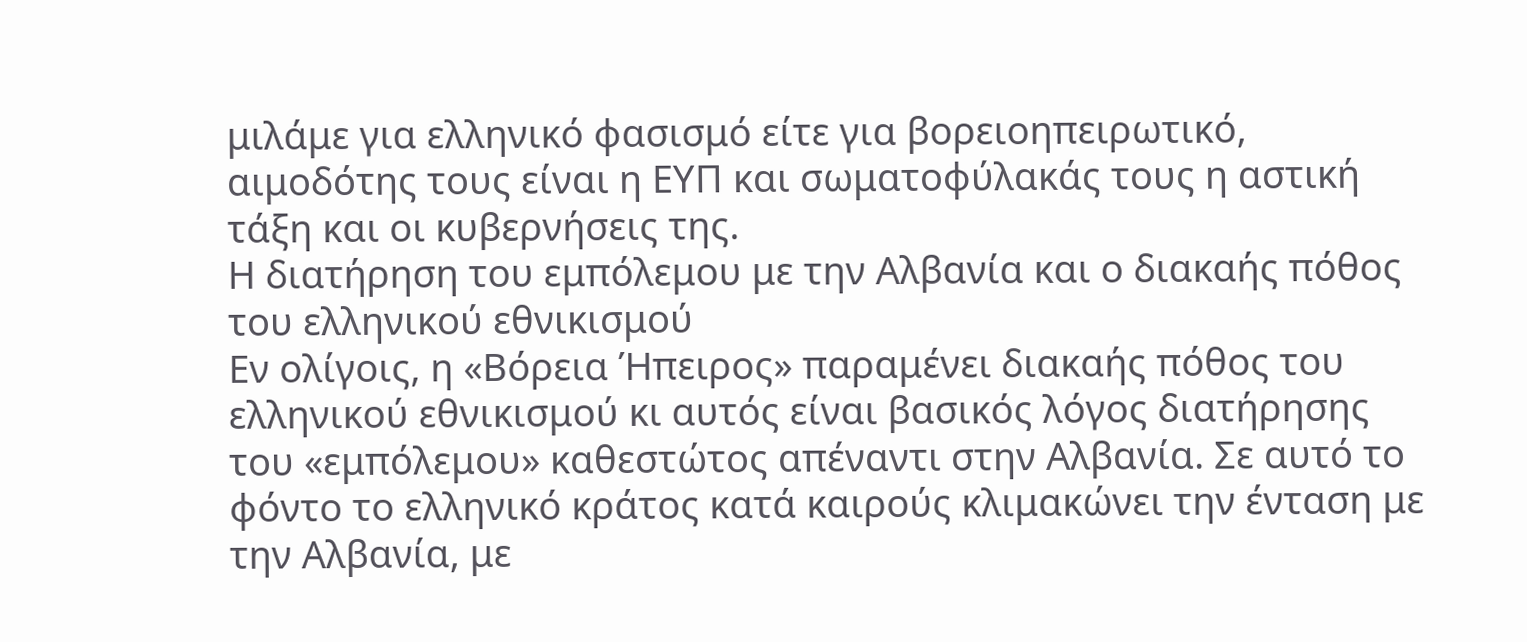μιλάμε για ελληνικό φασισμό είτε για βορειοηπειρωτικό, αιμοδότης τους είναι η ΕΥΠ και σωματοφύλακάς τους η αστική τάξη και οι κυβερνήσεις της.
Η διατήρηση του εμπόλεμου με την Αλβανία και ο διακαής πόθος του ελληνικού εθνικισμού
Εν ολίγοις, η «Βόρεια Ήπειρος» παραμένει διακαής πόθος του ελληνικού εθνικισμού κι αυτός είναι βασικός λόγος διατήρησης του «εμπόλεμου» καθεστώτος απέναντι στην Αλβανία. Σε αυτό το φόντο το ελληνικό κράτος κατά καιρούς κλιμακώνει την ένταση με την Αλβανία, με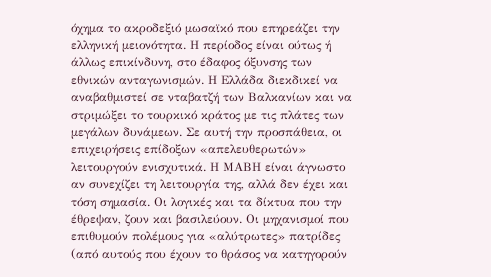όχημα το ακροδεξιό μωσαϊκό που επηρεάζει την ελληνική μειονότητα. Η περίοδος είναι ούτως ή άλλως επικίνδυνη, στο έδαφος όξυνσης των εθνικών ανταγωνισμών. Η Ελλάδα διεκδικεί να αναβαθμιστεί σε νταβατζή των Βαλκανίων και να στριμώξει το τουρκικό κράτος με τις πλάτες των μεγάλων δυνάμεων. Σε αυτή την προσπάθεια, οι επιχειρήσεις επίδοξων «απελευθερωτών» λειτουργούν ενισχυτικά. Η ΜΑΒΗ είναι άγνωστο αν συνεχίζει τη λειτουργία της, αλλά δεν έχει και τόση σημασία. Οι λογικές και τα δίκτυα που την έθρεψαν, ζουν και βασιλεύουν. Οι μηχανισμοί που επιθυμούν πολέμους για «αλύτρωτες» πατρίδες (από αυτούς που έχουν το θράσος να κατηγορούν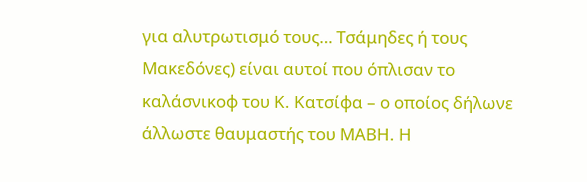για αλυτρωτισμό τους… Τσάμηδες ή τους Μακεδόνες) είναι αυτοί που όπλισαν το καλάσνικοφ του Κ. Κατσίφα – ο οποίος δήλωνε άλλωστε θαυμαστής του ΜΑΒΗ. Η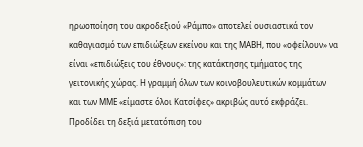ηρωοποίηση του ακροδεξιού «Ράμπο» αποτελεί ουσιαστικά τον καθαγιασμό των επιδιώξεων εκείνου και της ΜΑΒΗ, που «οφείλουν» να είναι «επιδιώξεις του έθνους»: της κατάκτησης τμήματος της γειτονικής χώρας. Η γραμμή όλων των κοινοβουλευτικών κομμάτων και των ΜΜΕ «είμαστε όλοι Κατσίφες» ακριβώς αυτό εκφράζει. Προδίδει τη δεξιά μετατόπιση του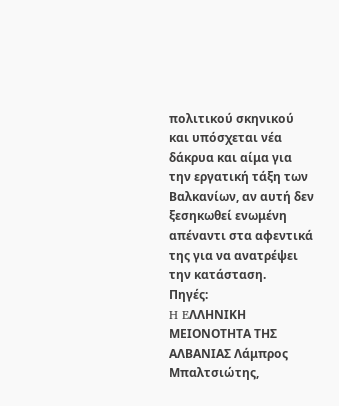πολιτικού σκηνικού και υπόσχεται νέα δάκρυα και αίμα για την εργατική τάξη των Βαλκανίων, αν αυτή δεν ξεσηκωθεί ενωμένη απέναντι στα αφεντικά της για να ανατρέψει την κατάσταση.
Πηγές:
H EΛΛΗΝΙΚΗ MΕΙΟΝΟΤΗΤΑ ΤΗΣ AΛΒΑΝΙΑΣ Λάμπρος Μπαλτσιώτης,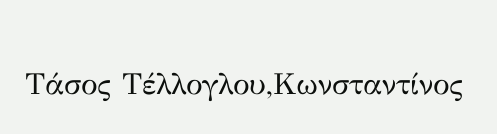Τάσος Τέλλογλου,Κωνσταντίνος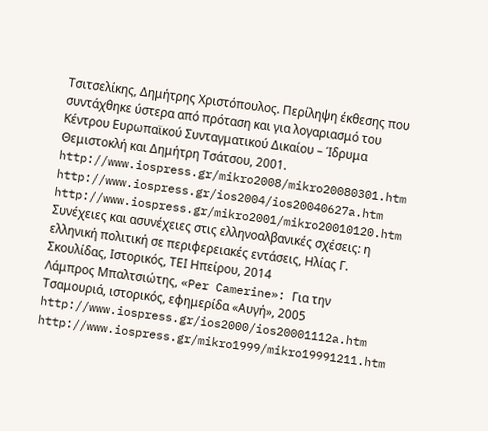Τσιτσελίκης, Δημήτρης Χριστόπουλος. Περίληψη έκθεσης που συντάχθηκε ύστερα από πρόταση και για λογαριασμό του Κέντρου Ευρωπαϊκού Συνταγματικού Δικαίου – Ίδρυμα Θεμιστοκλή και Δημήτρη Τσάτσου, 2001. http://www.iospress.gr/mikro2008/mikro20080301.htm
http://www.iospress.gr/ios2004/ios20040627a.htm
http://www.iospress.gr/mikro2001/mikro20010120.htm
Συνέχειες και ασυνέχειες στις ελληνοαλβανικές σχέσεις: η ελληνική πολιτική σε περιφερειακές εντάσεις, Ηλίας Γ. Σκουλίδας, Ιστορικός, ΤΕΙ Ηπείρου, 2014
Λάμπρος Μπαλτσιώτης, «Per Camerine»: Για την Τσαμουριά, ιστορικός, εφημερίδα «Αυγή», 2005
http://www.iospress.gr/ios2000/ios20001112a.htm http://www.iospress.gr/mikro1999/mikro19991211.htm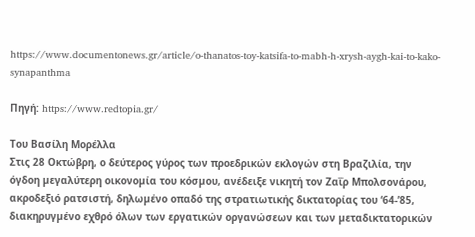https://www.documentonews.gr/article/o-thanatos-toy-katsifa-to-mabh-h-xrysh-aygh-kai-to-kako-synapanthma

Πηγή: https://www.redtopia.gr/

Του Βασίλη Μορέλλα
Στις 28 Οκτώβρη, ο δεύτερος γύρος των προεδρικών εκλογών στη Βραζιλία, την όγδοη µεγαλύτερη οικονοµία του κόσµου, ανέδειξε νικητή τον Ζαΐρ Μπολσονάρου, ακροδεξιό ρατσιστή, δηλωµένο οπαδό της στρατιωτικής δικτατορίας του ‘64-’85, διακηρυγµένο εχθρό όλων των εργατικών οργανώσεων και των µεταδικτατορικών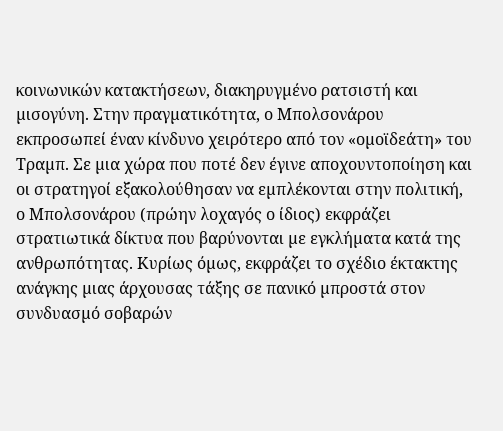κοινωνικών κατακτήσεων, διακηρυγµένο ρατσιστή και µισογύνη. Στην πραγµατικότητα, ο Μπολσονάρου εκπροσωπεί έναν κίνδυνο χειρότερο από τον «οµοϊδεάτη» του Τραµπ. Σε µια χώρα που ποτέ δεν έγινε αποχουντοποίηση και οι στρατηγοί εξακολούθησαν να εµπλέκονται στην πολιτική, ο Μπολσονάρου (πρώην λοχαγός ο ίδιος) εκφράζει στρατιωτικά δίκτυα που βαρύνονται µε εγκλήµατα κατά της ανθρωπότητας. Κυρίως όµως, εκφράζει το σχέδιο έκτακτης ανάγκης µιας άρχουσας τάξης σε πανικό µπροστά στον συνδυασµό σοβαρών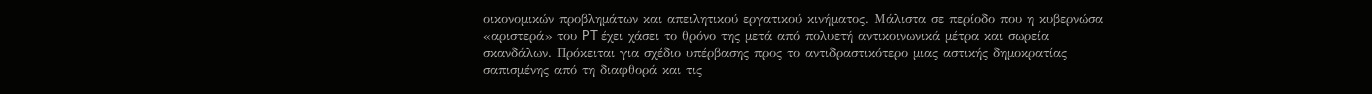οικονοµικών προβληµάτων και απειλητικού εργατικού κινήµατος. Μάλιστα σε περίοδο που η κυβερνώσα «αριστερά» του PT έχει χάσει το θρόνο της µετά από πολυετή αντικοινωνικά µέτρα και σωρεία σκανδάλων. Πρόκειται για σχέδιο υπέρβασης προς το αντιδραστικότερο µιας αστικής δηµοκρατίας σαπισµένης από τη διαφθορά και τις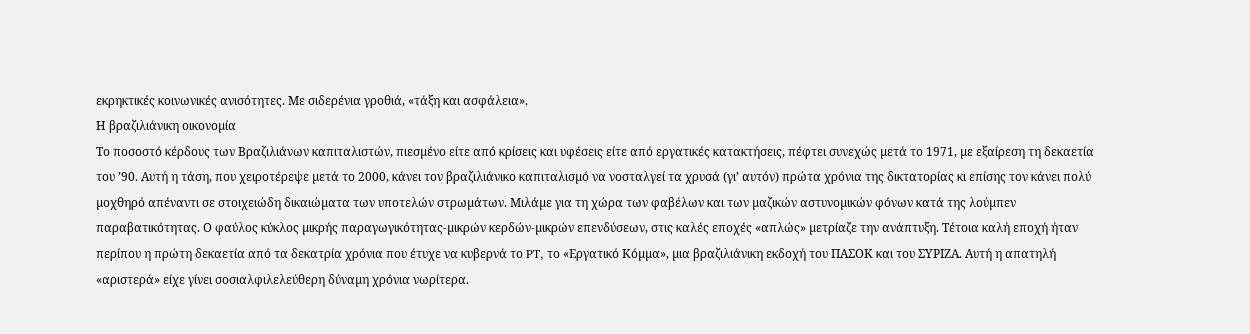εκρηκτικές κοινωνικές ανισότητες. Με σιδερένια γροθιά, «τάξη και ασφάλεια».
Η βραζιλιάνικη οικονοµία
Το ποσοστό κέρδους των Βραζιλιάνων καπιταλιστών, πιεσµένο είτε από κρίσεις και υφέσεις είτε από εργατικές κατακτήσεις, πέφτει συνεχώς µετά το 1971, µε εξαίρεση τη δεκαετία του ’90. Αυτή η τάση, που χειροτέρεψε µετά το 2000, κάνει τον βραζιλιάνικο καπιταλισµό να νοσταλγεί τα χρυσά (γι’ αυτόν) πρώτα χρόνια της δικτατορίας κι επίσης τον κάνει πολύ µοχθηρό απέναντι σε στοιχειώδη δικαιώµατα των υποτελών στρωµάτων. Μιλάµε για τη χώρα των φαβέλων και των µαζικών αστυνοµικών φόνων κατά της λούµπεν παραβατικότητας. Ο φαύλος κύκλος µικρής παραγωγικότητας-µικρών κερδών-µικρών επενδύσεων, στις καλές εποχές «απλώς» µετρίαζε την ανάπτυξη. Τέτοια καλή εποχή ήταν περίπου η πρώτη δεκαετία από τα δεκατρία χρόνια που έτυχε να κυβερνά το PT, το «Εργατικό Κόµµα», µια βραζιλιάνικη εκδοχή του ΠΑΣΟΚ και του ΣΥΡΙΖΑ. Αυτή η απατηλή «αριστερά» είχε γίνει σοσιαλφιλελεύθερη δύναµη χρόνια νωρίτερα.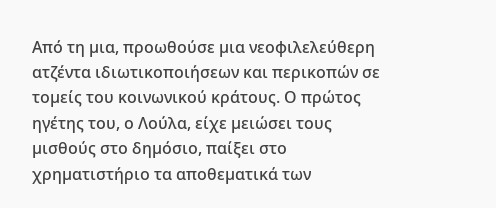Από τη µια, προωθούσε µια νεοφιλελεύθερη ατζέντα ιδιωτικοποιήσεων και περικοπών σε τοµείς του κοινωνικού κράτους. Ο πρώτος ηγέτης του, ο Λούλα, είχε µειώσει τους µισθούς στο δηµόσιο, παίξει στο χρηµατιστήριο τα αποθεµατικά των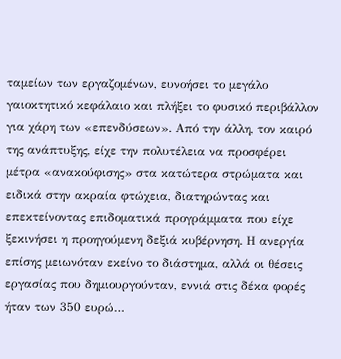ταµείων των εργαζοµένων, ευνοήσει το µεγάλο γαιοκτητικό κεφάλαιο και πλήξει το φυσικό περιβάλλον για χάρη των «επενδύσεων». Από την άλλη, τον καιρό της ανάπτυξης, είχε την πολυτέλεια να προσφέρει µέτρα «ανακούφισης» στα κατώτερα στρώµατα και ειδικά στην ακραία φτώχεια, διατηρώντας και επεκτείνοντας επιδοµατικά προγράµµατα που είχε ξεκινήσει η προηγούµενη δεξιά κυβέρνηση. Η ανεργία επίσης µειωνόταν εκείνο το διάστηµα, αλλά οι θέσεις εργασίας που δηµιουργούνταν, εννιά στις δέκα φορές ήταν των 350 ευρώ…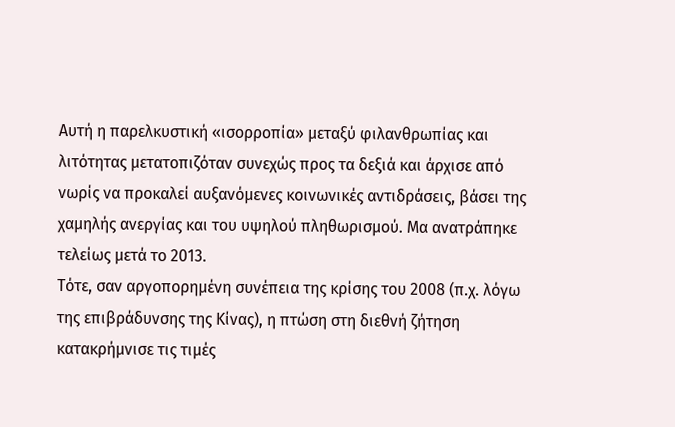Αυτή η παρελκυστική «ισορροπία» µεταξύ φιλανθρωπίας και λιτότητας µετατοπιζόταν συνεχώς προς τα δεξιά και άρχισε από νωρίς να προκαλεί αυξανόµενες κοινωνικές αντιδράσεις, βάσει της χαµηλής ανεργίας και του υψηλού πληθωρισµού. Μα ανατράπηκε τελείως µετά το 2013.
Τότε, σαν αργοπορηµένη συνέπεια της κρίσης του 2008 (π.χ. λόγω της επιβράδυνσης της Κίνας), η πτώση στη διεθνή ζήτηση κατακρήµνισε τις τιµές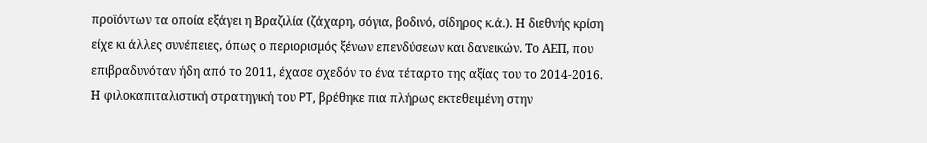προϊόντων τα οποία εξάγει η Βραζιλία (ζάχαρη, σόγια, βοδινό, σίδηρος κ.ά.). Η διεθνής κρίση είχε κι άλλες συνέπειες, όπως ο περιορισµός ξένων επενδύσεων και δανεικών. Το ΑΕΠ, που επιβραδυνόταν ήδη από το 2011, έχασε σχεδόν το ένα τέταρτο της αξίας του το 2014-2016. Η φιλοκαπιταλιστική στρατηγική του PT, βρέθηκε πια πλήρως εκτεθειµένη στην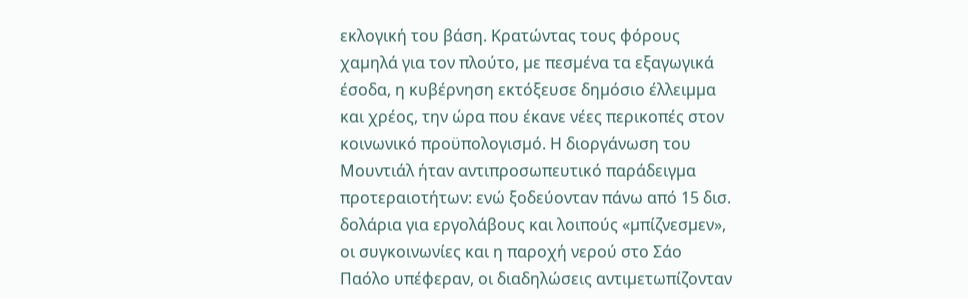εκλογική του βάση. Κρατώντας τους φόρους χαµηλά για τον πλούτο, µε πεσµένα τα εξαγωγικά έσοδα, η κυβέρνηση εκτόξευσε δηµόσιο έλλειµµα και χρέος, την ώρα που έκανε νέες περικοπές στον κοινωνικό προϋπολογισµό. Η διοργάνωση του Μουντιάλ ήταν αντιπροσωπευτικό παράδειγµα προτεραιοτήτων: ενώ ξοδεύονταν πάνω από 15 δισ. δολάρια για εργολάβους και λοιπούς «µπίζνεσµεν», οι συγκοινωνίες και η παροχή νερού στο Σάο Παόλο υπέφεραν, οι διαδηλώσεις αντιµετωπίζονταν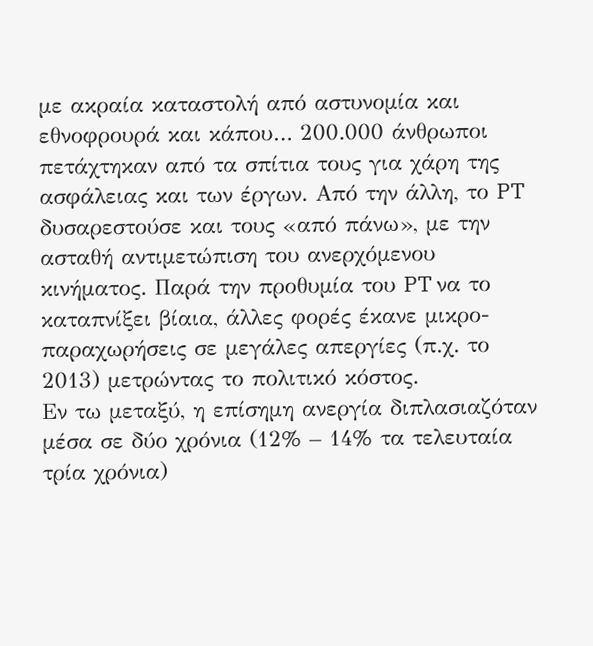µε ακραία καταστολή από αστυνοµία και εθνοφρουρά και κάπου… 200.000 άνθρωποι πετάχτηκαν από τα σπίτια τους για χάρη της ασφάλειας και των έργων. Από την άλλη, το PT δυσαρεστούσε και τους «από πάνω», µε την ασταθή αντιµετώπιση του ανερχόµενου κινήµατος. Παρά την προθυµία του PT να το καταπνίξει βίαια, άλλες φορές έκανε µικρο-παραχωρήσεις σε µεγάλες απεργίες (π.χ. το 2013) µετρώντας το πολιτικό κόστος.
Εν τω µεταξύ, η επίσηµη ανεργία διπλασιαζόταν µέσα σε δύο χρόνια (12% – 14% τα τελευταία τρία χρόνια)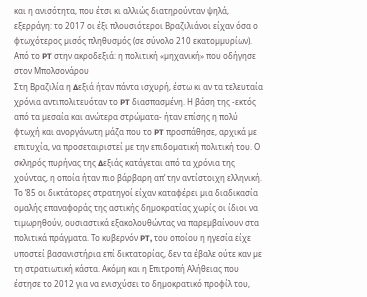και η ανισότητα, που έτσι κι αλλιώς διατηρούνταν ψηλά, εξερράγη: το 2017 οι έξι πλουσιότεροι Βραζιλιάνοι είχαν όσα ο φτωχότερος µισός πληθυσµός (σε σύνολο 210 εκατοµµυρίων).
Από το PT στην ακροδεξιά: η πολιτική «µηχανική» που οδήγησε στον Μπολσονάρου
Στη Βραζιλία η ∆εξιά ήταν πάντα ισχυρή, έστω κι αν τα τελευταία χρόνια αντιπολιτευόταν το PT διασπασµένη. Η βάση της -εκτός από τα µεσαία και ανώτερα στρώµατα- ήταν επίσης η πολύ φτωχή και ανοργάνωτη µάζα που το PT προσπάθησε, αρχικά µε επιτυχία, να προσεταιριστεί µε την επιδοµατική πολιτική του. Ο σκληρός πυρήνας της ∆εξιάς κατάγεται από τα χρόνια της χούντας, η οποία ήταν πιο βάρβαρη απ’ την αντίστοιχη ελληνική. Το ’85 οι δικτάτορες στρατηγοί είχαν καταφέρει µια διαδικασία οµαλής επαναφοράς της αστικής δηµοκρατίας χωρίς οι ίδιοι να τιµωρηθούν, ουσιαστικά εξακολουθώντας να παρεµβαίνουν στα πολιτικά πράγµατα. Το κυβερνόν PT, του οποίου η ηγεσία είχε υποστεί βασανιστήρια επί δικτατορίας, δεν τα έβαλε ούτε καν µε τη στρατιωτική κάστα. Ακόµη και η Επιτροπή Αλήθειας που έστησε το 2012 για να ενισχύσει το δηµοκρατικό προφίλ του,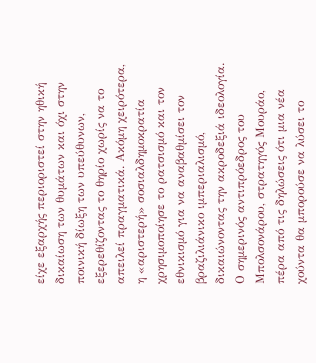είχε εξαρχής περιοριστεί στην ηθική δικαίωση των θυµάτων και όχι στην ποινική δίωξη των υπεύθυνων, εξερεθίζοντας το θηρίο χωρίς να το απειλεί πραγµατικά. Ακόµη χειρότερα, η «αριστερή» σοσιαλδηµοκρατία χρησιµοποίησε το ρατσισµό και τον εθνικισµό για να αναβαθµίσει τον βραζιλιάνικο ιµπεριαλισµό, δικαιώνοντας την ακροδεξιά ιδεολογία. Ο σηµερινός αντιπρόεδρος του Μπολσονάρου, στρατηγός Μουράο, πέρα από τις δηλώσεις ότι µια νέα χούντα θα µπορούσε να λύσει το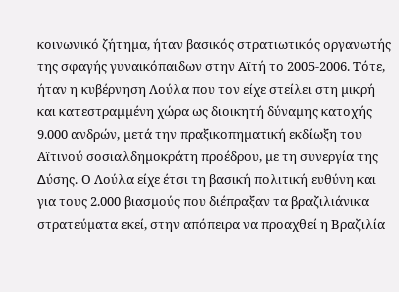κοινωνικό ζήτηµα, ήταν βασικός στρατιωτικός οργανωτής της σφαγής γυναικόπαιδων στην Αϊτή το 2005-2006. Τότε, ήταν η κυβέρνηση Λούλα που τον είχε στείλει στη µικρή και κατεστραµµένη χώρα ως διοικητή δύναµης κατοχής 9.000 ανδρών, µετά την πραξικοπηµατική εκδίωξη του Αϊτινού σοσιαλδηµοκράτη προέδρου, µε τη συνεργία της ∆ύσης. Ο Λούλα είχε έτσι τη βασική πολιτική ευθύνη και για τους 2.000 βιασµούς που διέπραξαν τα βραζιλιάνικα στρατεύµατα εκεί, στην απόπειρα να προαχθεί η Βραζιλία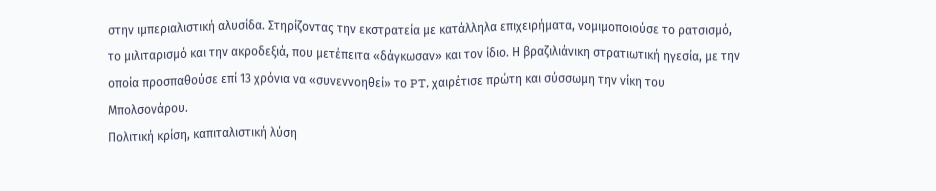στην ιµπεριαλιστική αλυσίδα. Στηρίζοντας την εκστρατεία µε κατάλληλα επιχειρήµατα, νοµιµοποιούσε το ρατσισµό, το µιλιταρισµό και την ακροδεξιά, που µετέπειτα «δάγκωσαν» και τον ίδιο. Η βραζιλιάνικη στρατιωτική ηγεσία, µε την οποία προσπαθούσε επί 13 χρόνια να «συνεννοηθεί» το PT, χαιρέτισε πρώτη και σύσσωµη την νίκη του Μπολσονάρου.
Πολιτική κρίση, καπιταλιστική λύση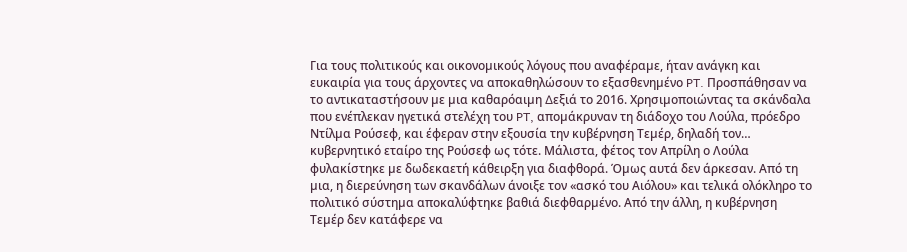Για τους πολιτικούς και οικονοµικούς λόγους που αναφέραµε, ήταν ανάγκη και ευκαιρία για τους άρχοντες να αποκαθηλώσουν το εξασθενηµένο PT. Προσπάθησαν να το αντικαταστήσουν µε µια καθαρόαιµη ∆εξιά το 2016. Χρησιµοποιώντας τα σκάνδαλα που ενέπλεκαν ηγετικά στελέχη του PT, αποµάκρυναν τη διάδοχο του Λούλα, πρόεδρο Ντίλµα Ρούσεφ, και έφεραν στην εξουσία την κυβέρνηση Τεµέρ, δηλαδή τον… κυβερνητικό εταίρο της Ρούσεφ ως τότε. Μάλιστα, φέτος τον Απρίλη ο Λούλα φυλακίστηκε µε δωδεκαετή κάθειρξη για διαφθορά. Όµως αυτά δεν άρκεσαν. Από τη µια, η διερεύνηση των σκανδάλων άνοιξε τον «ασκό του Αιόλου» και τελικά ολόκληρο το πολιτικό σύστηµα αποκαλύφτηκε βαθιά διεφθαρµένο. Από την άλλη, η κυβέρνηση Τεµέρ δεν κατάφερε να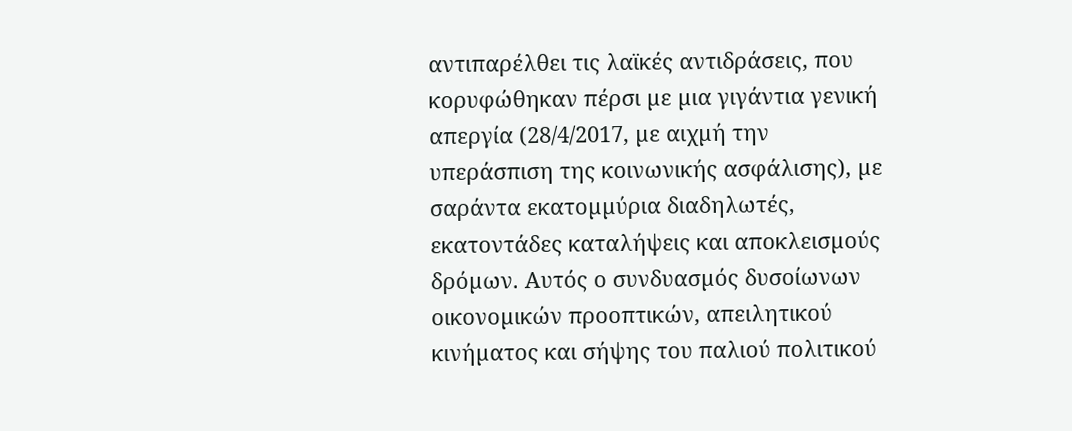αντιπαρέλθει τις λαϊκές αντιδράσεις, που κορυφώθηκαν πέρσι µε µια γιγάντια γενική απεργία (28/4/2017, µε αιχµή την υπεράσπιση της κοινωνικής ασφάλισης), µε σαράντα εκατοµµύρια διαδηλωτές, εκατοντάδες καταλήψεις και αποκλεισµούς δρόµων. Αυτός ο συνδυασµός δυσοίωνων οικονοµικών προοπτικών, απειλητικού κινήµατος και σήψης του παλιού πολιτικού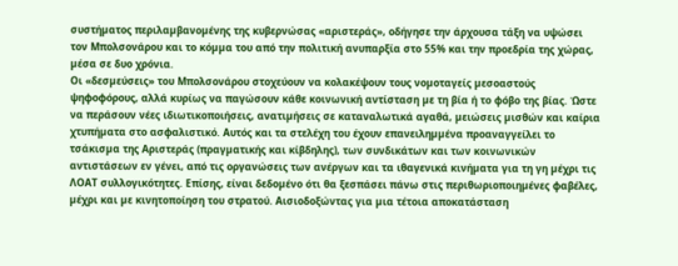συστήµατος περιλαµβανοµένης της κυβερνώσας «αριστεράς», οδήγησε την άρχουσα τάξη να υψώσει τον Μπολσονάρου και το κόµµα του από την πολιτική ανυπαρξία στο 55% και την προεδρία της χώρας, µέσα σε δυο χρόνια.
Οι «δεσµεύσεις» του Μπολσονάρου στοχεύουν να κολακέψουν τους νοµοταγείς µεσοαστούς ψηφοφόρους, αλλά κυρίως να παγώσουν κάθε κοινωνική αντίσταση µε τη βία ή το φόβο της βίας. Ώστε να περάσουν νέες ιδιωτικοποιήσεις, ανατιµήσεις σε καταναλωτικά αγαθά, µειώσεις µισθών και καίρια χτυπήµατα στο ασφαλιστικό. Αυτός και τα στελέχη του έχουν επανειληµµένα προαναγγείλει το τσάκισµα της Αριστεράς (πραγµατικής και κίβδηλης), των συνδικάτων και των κοινωνικών αντιστάσεων εν γένει, από τις οργανώσεις των ανέργων και τα ιθαγενικά κινήµατα για τη γη µέχρι τις ΛΟΑΤ συλλογικότητες. Επίσης, είναι δεδοµένο ότι θα ξεσπάσει πάνω στις περιθωριοποιηµένες φαβέλες, µέχρι και µε κινητοποίηση του στρατού. Αισιοδοξώντας για µια τέτοια αποκατάσταση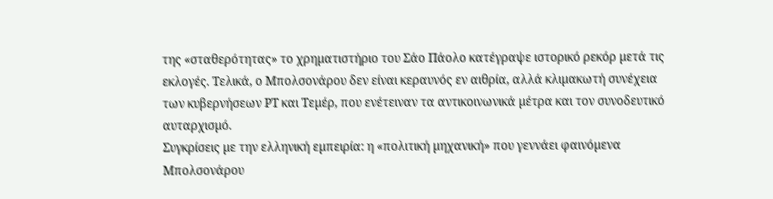της «σταθερότητας» το χρηµατιστήριο του Σάο Πάολο κατέγραψε ιστορικό ρεκόρ µετά τις εκλογές. Τελικά, ο Μπολσονάρου δεν είναι κεραυνός εν αιθρία, αλλά κλιµακωτή συνέχεια των κυβερνήσεων PT και Τεµέρ, που ενέτειναν τα αντικοινωνικά µέτρα και τον συνοδευτικό αυταρχισµό.
Συγκρίσεις µε την ελληνική εµπειρία: η «πολιτική µηχανική» που γεννάει φαινόµενα Μπολσονάρου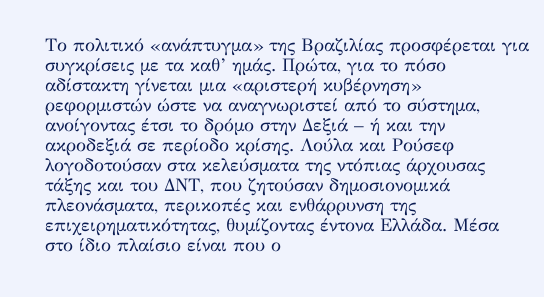Το πολιτικό «ανάπτυγµα» της Βραζιλίας προσφέρεται για συγκρίσεις µε τα καθ’ ηµάς. Πρώτα, για το πόσο αδίστακτη γίνεται µια «αριστερή κυβέρνηση» ρεφορµιστών ώστε να αναγνωριστεί από το σύστηµα, ανοίγοντας έτσι το δρόµο στην ∆εξιά – ή και την ακροδεξιά σε περίοδο κρίσης. Λούλα και Ρούσεφ λογοδοτούσαν στα κελεύσµατα της ντόπιας άρχουσας τάξης και του ∆ΝΤ, που ζητούσαν δηµοσιονοµικά πλεονάσµατα, περικοπές και ενθάρρυνση της επιχειρηµατικότητας, θυµίζοντας έντονα Ελλάδα. Μέσα στο ίδιο πλαίσιο είναι που ο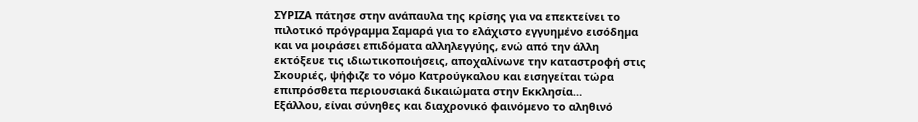ΣΥΡΙΖΑ πάτησε στην ανάπαυλα της κρίσης για να επεκτείνει το πιλοτικό πρόγραµµα Σαµαρά για το ελάχιστο εγγυηµένο εισόδηµα και να µοιράσει επιδόµατα αλληλεγγύης, ενώ από την άλλη εκτόξευε τις ιδιωτικοποιήσεις, αποχαλίνωνε την καταστροφή στις Σκουριές, ψήφιζε το νόµο Κατρούγκαλου και εισηγείται τώρα επιπρόσθετα περιουσιακά δικαιώµατα στην Εκκλησία…
Εξάλλου, είναι σύνηθες και διαχρονικό φαινόµενο το αληθινό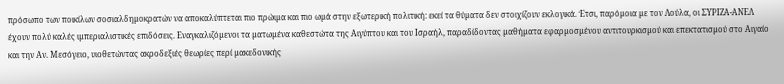πρόσωπο των ποικίλων σοσιαλδηµοκρατών να αποκαλύπτεται πιο πρώιµα και πιο ωµά στην εξωτερική πολιτική: εκεί τα θύµατα δεν στοιχίζουν εκλογικά. Έτσι, παρόµοια µε τον Λούλα, οι ΣΥΡΙΖΑ-ΑΝΕΛ έχουν πολύ καλές ιµπεριαλιστικές επιδόσεις. Εναγκαλιζόµενοι τα µατωµένα καθεστώτα της Αιγύπτου και του Ισραήλ, παραδίδοντας µαθήµατα εφαρµοσµένου αντιτουρκισµού και επεκτατισµού στο Αιγαίο και την Αν. Μεσόγειο, υιοθετώντας ακροδεξιές θεωρίες περί µακεδονικής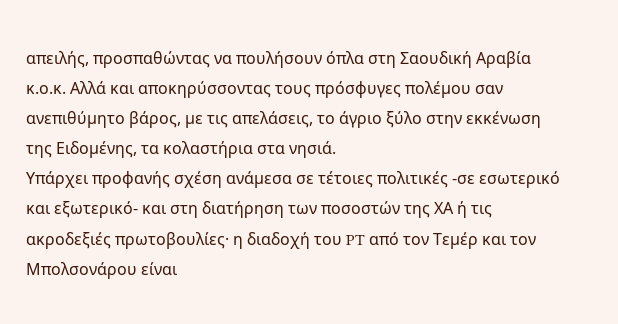απειλής, προσπαθώντας να πουλήσουν όπλα στη Σαουδική Αραβία κ.ο.κ. Αλλά και αποκηρύσσοντας τους πρόσφυγες πολέµου σαν ανεπιθύµητο βάρος, µε τις απελάσεις, το άγριο ξύλο στην εκκένωση της Ειδοµένης, τα κολαστήρια στα νησιά.
Υπάρχει προφανής σχέση ανάµεσα σε τέτοιες πολιτικές -σε εσωτερικό και εξωτερικό- και στη διατήρηση των ποσοστών της ΧΑ ή τις ακροδεξιές πρωτοβουλίες· η διαδοχή του PT από τον Τεµέρ και τον Μπολσονάρου είναι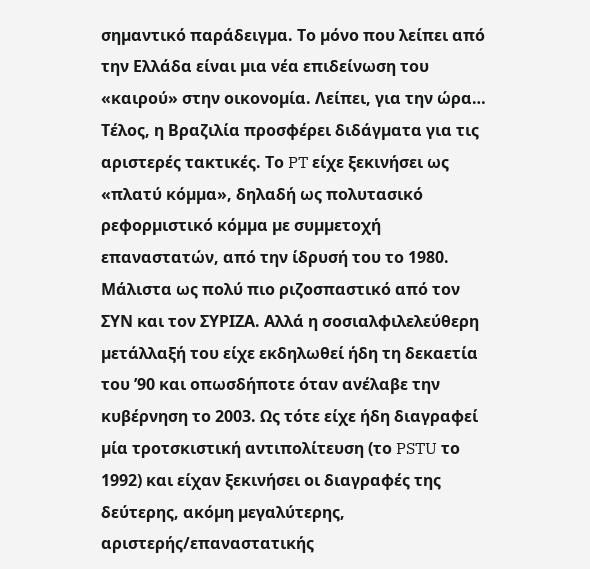σηµαντικό παράδειγµα. Το µόνο που λείπει από την Ελλάδα είναι µια νέα επιδείνωση του «καιρού» στην οικονοµία. Λείπει, για την ώρα…
Τέλος, η Βραζιλία προσφέρει διδάγµατα για τις αριστερές τακτικές. Το PT είχε ξεκινήσει ως «πλατύ κόµµα», δηλαδή ως πολυτασικό ρεφορµιστικό κόµµα µε συµµετοχή επαναστατών, από την ίδρυσή του το 1980. Μάλιστα ως πολύ πιο ριζοσπαστικό από τον ΣΥΝ και τον ΣΥΡΙΖΑ. Αλλά η σοσιαλφιλελεύθερη µετάλλαξή του είχε εκδηλωθεί ήδη τη δεκαετία του ’90 και οπωσδήποτε όταν ανέλαβε την κυβέρνηση το 2003. Ως τότε είχε ήδη διαγραφεί µία τροτσκιστική αντιπολίτευση (το PSTU το 1992) και είχαν ξεκινήσει οι διαγραφές της δεύτερης, ακόµη µεγαλύτερης, αριστερής/επαναστατικής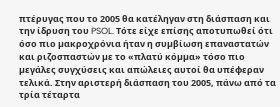πτέρυγας που το 2005 θα κατέληγαν στη διάσπαση και την ίδρυση του PSOL. Τότε είχε επίσης αποτυπωθεί ότι όσο πιο µακροχρόνια ήταν η συµβίωση επαναστατών και ριζοσπαστών µε το «πλατύ κόµµα» τόσο πιο µεγάλες συγχύσεις και απώλειες αυτοί θα υπέφεραν τελικά. Στην αριστερή διάσπαση του 2005, πάνω από τα τρία τέταρτα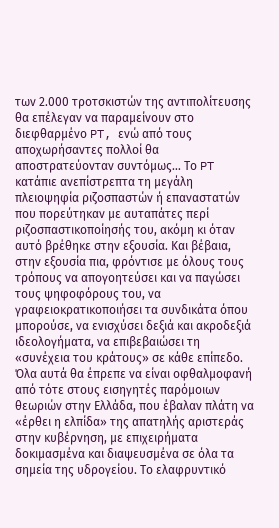των 2.000 τροτσκιστών της αντιπολίτευσης θα επέλεγαν να παραµείνουν στο διεφθαρµένο PT, ενώ από τους αποχωρήσαντες πολλοί θα αποστρατεύονταν συντόµως… Το PT κατάπιε ανεπίστρεπτα τη µεγάλη πλειοψηφία ριζοσπαστών ή επαναστατών που πορεύτηκαν µε αυταπάτες περί ριζοσπαστικοποίησής του, ακόµη κι όταν αυτό βρέθηκε στην εξουσία. Και βέβαια, στην εξουσία πια, φρόντισε µε όλους τους τρόπους να απογοητεύσει και να παγώσει τους ψηφοφόρους του, να γραφειοκρατικοποιήσει τα συνδικάτα όπου µπορούσε, να ενισχύσει δεξιά και ακροδεξιά ιδεολογήµατα, να επιβεβαιώσει τη «συνέχεια του κράτους» σε κάθε επίπεδο. Όλα αυτά θα έπρεπε να είναι οφθαλµοφανή από τότε στους εισηγητές παρόµοιων θεωριών στην Ελλάδα, που έβαλαν πλάτη να «έρθει η ελπίδα» της απατηλής αριστεράς στην κυβέρνηση, µε επιχειρήµατα δοκιµασµένα και διαψευσµένα σε όλα τα σηµεία της υδρογείου. Το ελαφρυντικό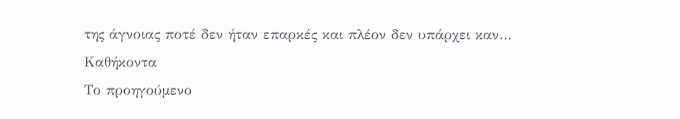της άγνοιας ποτέ δεν ήταν επαρκές και πλέον δεν υπάρχει καν…
Καθήκοντα
Το προηγούµενο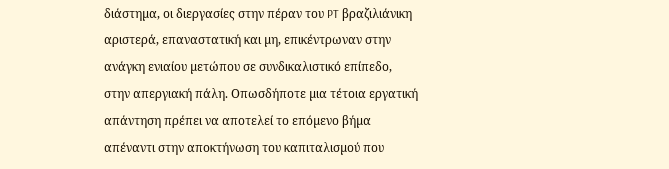διάστηµα, οι διεργασίες στην πέραν του PT βραζιλιάνικη αριστερά, επαναστατική και µη, επικέντρωναν στην ανάγκη ενιαίου µετώπου σε συνδικαλιστικό επίπεδο, στην απεργιακή πάλη. Οπωσδήποτε µια τέτοια εργατική απάντηση πρέπει να αποτελεί το επόµενο βήµα απέναντι στην αποκτήνωση του καπιταλισµού που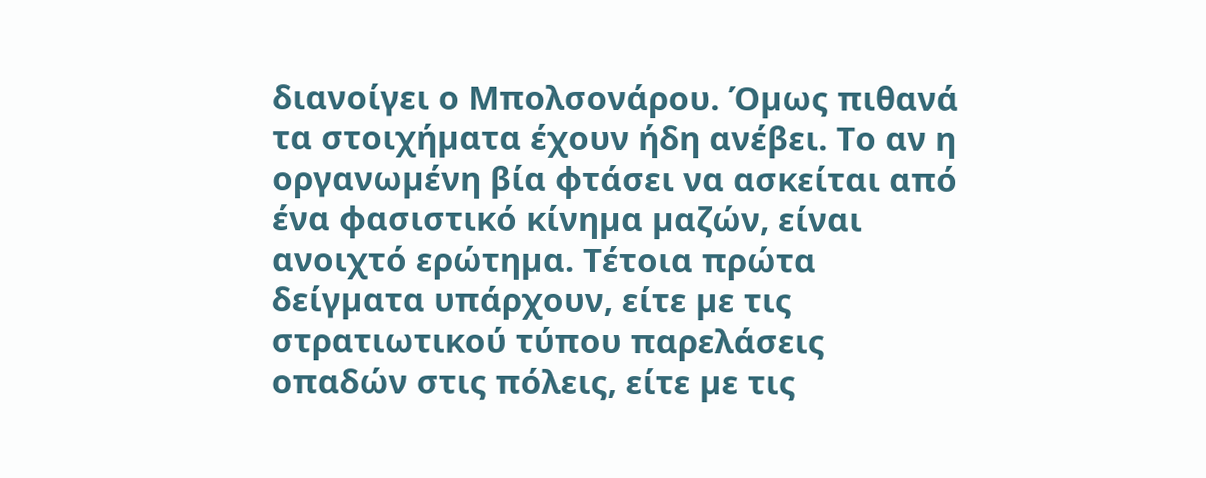διανοίγει ο Μπολσονάρου. Όµως πιθανά τα στοιχήµατα έχουν ήδη ανέβει. Το αν η οργανωµένη βία φτάσει να ασκείται από ένα φασιστικό κίνηµα µαζών, είναι ανοιχτό ερώτηµα. Τέτοια πρώτα δείγµατα υπάρχουν, είτε µε τις στρατιωτικού τύπου παρελάσεις οπαδών στις πόλεις, είτε µε τις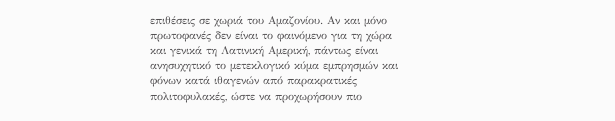επιθέσεις σε χωριά του Αµαζονίου. Αν και µόνο πρωτοφανές δεν είναι το φαινόµενο για τη χώρα και γενικά τη Λατινική Αµερική, πάντως είναι ανησυχητικό το µετεκλογικό κύµα εµπρησµών και φόνων κατά ιθαγενών από παρακρατικές πολιτοφυλακές, ώστε να προχωρήσουν πιο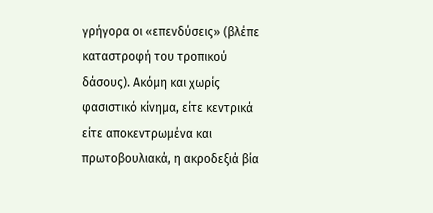γρήγορα οι «επενδύσεις» (βλέπε καταστροφή του τροπικού δάσους). Ακόµη και χωρίς φασιστικό κίνηµα, είτε κεντρικά είτε αποκεντρωµένα και πρωτοβουλιακά, η ακροδεξιά βία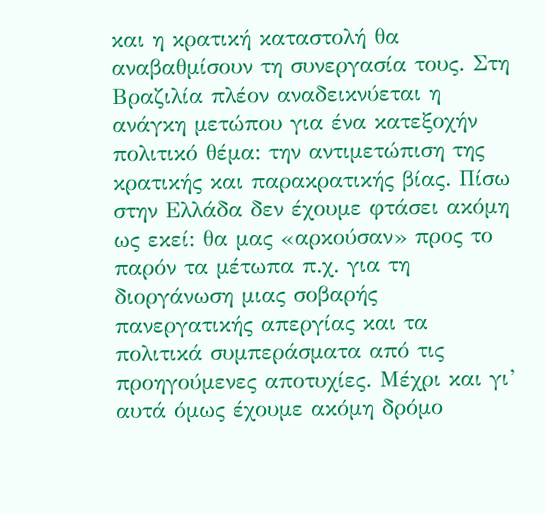και η κρατική καταστολή θα αναβαθµίσουν τη συνεργασία τους. Στη Βραζιλία πλέον αναδεικνύεται η ανάγκη µετώπου για ένα κατεξοχήν πολιτικό θέµα: την αντιµετώπιση της κρατικής και παρακρατικής βίας. Πίσω στην Ελλάδα δεν έχουµε φτάσει ακόµη ως εκεί: θα µας «αρκούσαν» προς το παρόν τα µέτωπα π.χ. για τη διοργάνωση µιας σοβαρής πανεργατικής απεργίας και τα πολιτικά συµπεράσµατα από τις προηγούµενες αποτυχίες. Μέχρι και γι’ αυτά όµως έχουµε ακόµη δρόµο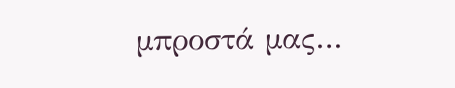µπροστά µας…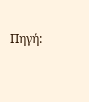Πηγή: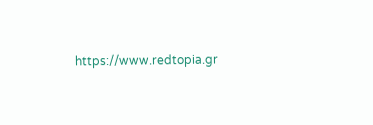https://www.redtopia.gr